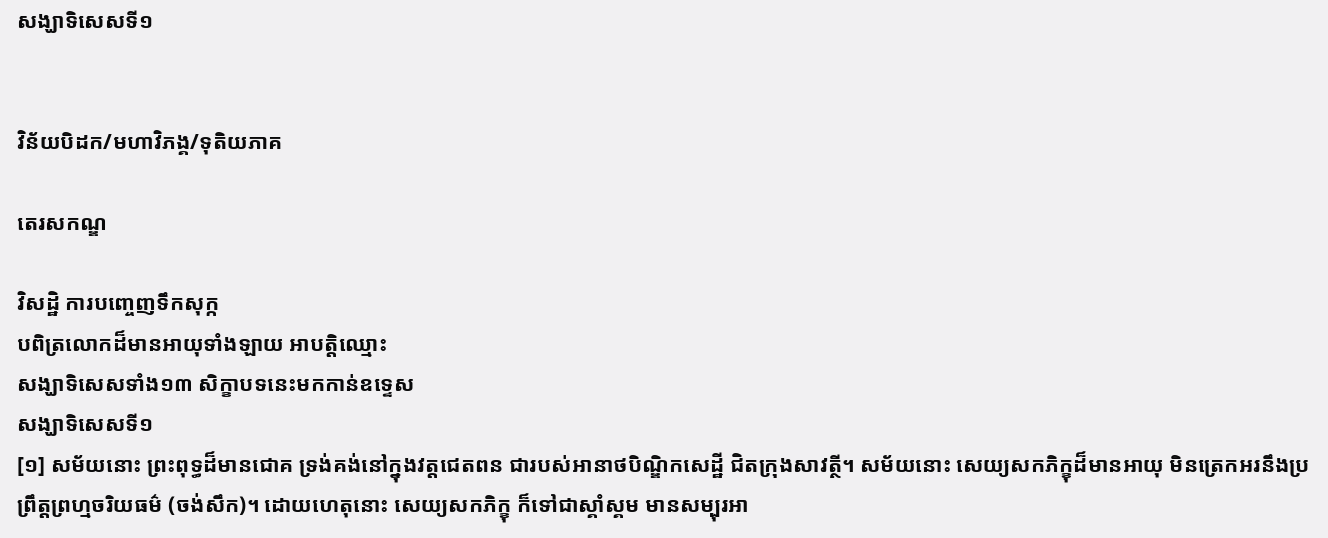សង្ឃាទិសេសទី១


វិន័យបិដក/មហាវិភង្គ/ទុតិយភាគ

តេរសកណ្ឌ

វិសដ្ឋិ ការបញ្ចេញទឹកសុក្ក
បពិត្រលោកដ៏មានអាយុទាំងឡាយ អាបត្តិឈ្មោះ
សង្ឃាទិសេសទាំង១៣ សិក្ខាបទនេះមកកាន់ឧទ្ទេស
សង្ឃាទិសេសទី១
[១] សម័យនោះ ព្រះពុទ្ធដ៏មានជោគ ទ្រង់គង់នៅក្នុងវត្តជេតពន ជារបស់អានាថបិណ្ឌិកសេដ្ឋី ជិតក្រុងសាវត្ថី។ សម័យនោះ សេយ្យសកភិក្ខុដ៏មានអាយុ មិនត្រេកអរនឹងប្រព្រឹត្តព្រហ្មចរិយធម៌ (ចង់សឹក)។ ដោយហេតុនោះ សេយ្យសកភិក្ខុ ក៏ទៅជាស្គាំស្គម មានសម្បុរអា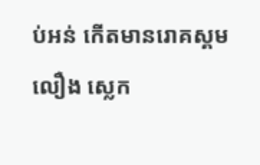ប់អន់ កើតមានរោគស្គមលឿង ស្លេក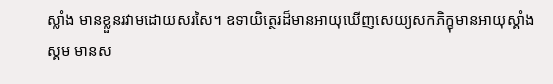ស្លាំង មានខ្លួនរវាមដោយសរសៃ។ ឧទាយិត្ថេរដ៏មានអាយុឃើញសេយ្យសកភិក្ខុមានអាយុស្គាំងស្គម មានស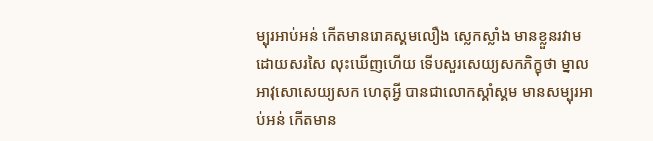ម្បុរអាប់អន់ កើតមានរោគស្គមលឿង ស្លេកស្លាំង មានខ្លួនរវាមដោយសរសៃ លុះឃើញហើយ ទើបសួរសេយ្យសកភិក្ខុថា ម្នាលអាវុសោសេយ្យសក ហេតុអ្វី បានជាលោកស្គាំស្គម មានសម្បុរអាប់អន់ កើតមាន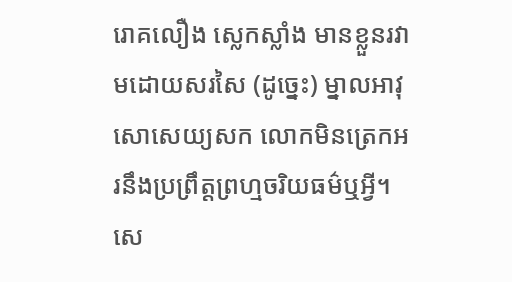រោគលឿង ស្លេកស្លាំង មានខ្លួនរវាមដោយសរសៃ (ដូច្នេះ) ម្នាលអាវុសោសេយ្យសក លោកមិនត្រេកអរនឹងប្រព្រឹត្តព្រហ្មចរិយធម៌ឬអ្វី។ សេ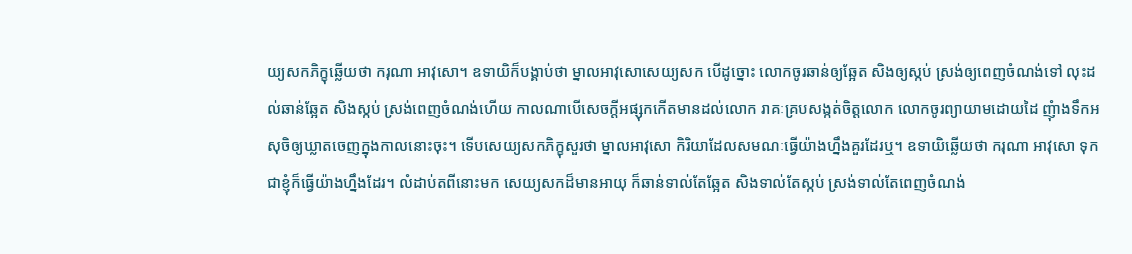យ្យសកភិក្ខុឆ្លើយថា ករុណា អាវុសោ។ ឧទាយិក៏បង្គាប់ថា ម្នាលអាវុសោសេយ្យសក បើដូច្នោះ លោកចូរឆាន់ឲ្យឆ្អែត សិងឲ្យស្កប់ ស្រង់ឲ្យពេញចំណង់ទៅ លុះដល់ឆាន់ឆ្អែត សិងស្កប់ ស្រង់ពេញចំណង់ហើយ កាលណាបើសេចក្តីអផ្សុកកើតមានដល់លោក រាគៈគ្របសង្កត់ចិត្តលោក លោកចូរព្យាយាមដោយដៃ ញុំាងទឹកអសុចិឲ្យឃ្លាតចេញក្នុងកាលនោះចុះ។ ទើបសេយ្យសកភិក្ខុសួរថា ម្នាលអាវុសោ កិរិយាដែលសមណៈធ្វើយ៉ាងហ្នឹងគួរដែរឬ។ ឧទាយិឆ្លើយថា ករុណា អាវុសោ ទុកជាខ្ញុំក៏ធ្វើយ៉ាងហ្នឹងដែរ។ លំដាប់តពីនោះមក សេយ្យសកដ៏មានអាយុ ក៏ឆាន់ទាល់តែឆ្អែត សិងទាល់តែស្កប់ ស្រង់ទាល់តែពេញចំណង់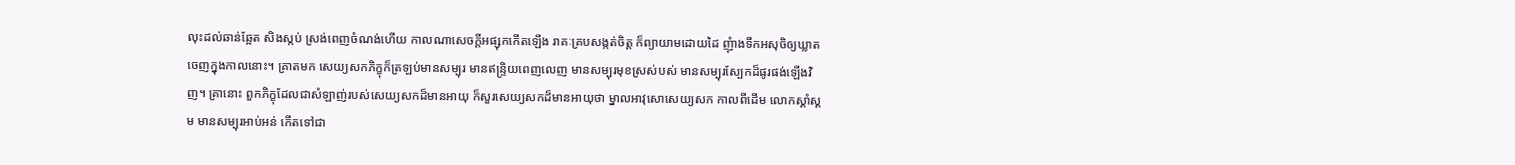លុះដល់ឆាន់ឆ្អែត សិងស្កប់ ស្រង់ពេញចំណង់ហើយ កាលណាសេចក្តីអផ្សុកកើតឡើង រាគៈគ្របសង្កត់ចិត្ត ក៏ព្យាយាមដោយដៃ ញុំាងទឹកអសុចិឲ្យឃ្លាតចេញក្នុងកាលនោះ។ គ្រាតមក សេយ្យសកភិក្ខុក៏ត្រឡប់មានសម្បុរ មានឥន្ទ្រិយពេញលេញ មានសម្បុរមុខស្រស់បស់ មានសម្បុរស្បែកដ៏ផូរផង់ឡើងវិញ។ គ្រានោះ ពួកភិក្ខុដែលជាសំឡាញ់របស់សេយ្យសកដ៏មានអាយុ ក៏សួរសេយ្យសកដ៏មានអាយុថា ម្នាលអាវុសោសេយ្យសក កាលពីដើម លោកស្គាំស្គម មានសម្បុរអាប់អន់ កើតទៅជា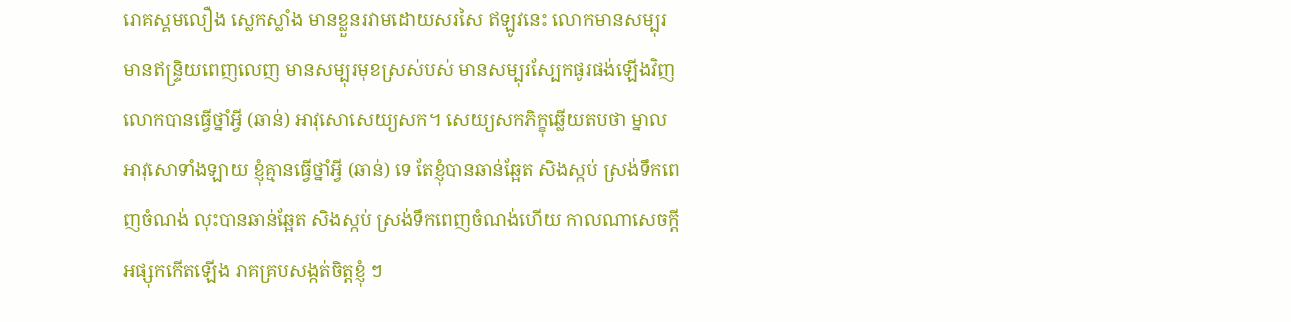រោគស្គមលឿង ស្លេកស្លាំង មានខ្លួនរវាមដោយសរសៃ ឥឡូវនេះ លោកមានសម្បុរ មានឥន្ទ្រិយពេញលេញ មានសម្បុរមុខស្រស់បស់ មានសម្បុរស្បែកផូរផង់ឡើងវិញ លោកបានធ្វើថ្នាំអ្វី (ឆាន់) អាវុសោសេយ្យសក។ សេយ្យសកភិក្ខុឆ្លើយតបថា ម្នាលអាវុសោទាំងឡាយ ខ្ញុំគ្មានធ្វើថ្នាំអ្វី (ឆាន់) ទេ តែខ្ញុំបានឆាន់ឆ្អែត សិងស្កប់ ស្រង់ទឹកពេញចំណង់ លុះបានឆាន់ឆ្អែត សិងស្កប់ ស្រង់ទឹកពេញចំណង់ហើយ កាលណាសេចក្តីអផ្សុកកើតឡើង រាគគ្របសង្កត់ចិត្តខ្ញុំ ៗ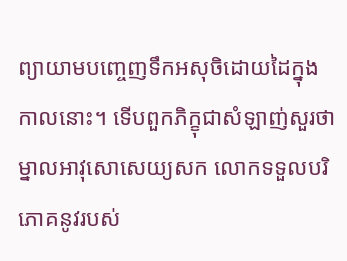ព្យាយាមបញ្ចេញទឹកអសុចិដោយដៃក្នុងកាលនោះ។ ទើបពួកភិក្ខុជាសំឡាញ់សួរថា ម្នាលអាវុសោសេយ្យសក លោកទទួលបរិភោគនូវរបស់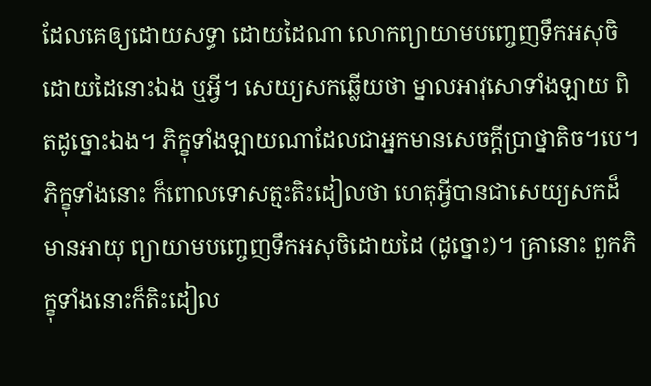ដែលគេឲ្យដោយសទ្ធា ដោយដៃណា លោកព្យាយាមបញ្ចេញទឹកអសុចិដោយដៃនោះឯង ឬអ្វី។ សេយ្យសកឆ្លើយថា ម្នាលអាវុសោទាំងឡាយ ពិតដូច្នោះឯង។ ភិក្ខុទាំងឡាយណាដែលជាអ្នកមានសេចក្តីប្រាថ្នាតិច។បេ។ ភិក្ខុទាំងនោះ ក៏ពោលទោសត្មះតិះដៀលថា ហេតុអ្វីបានជាសេយ្យសកដ៏មានអាយុ ព្យាយាមបញ្ចេញទឹកអសុចិដោយដៃ (ដូច្នោះ)។ គ្រានោះ ពួកភិក្ខុទាំងនោះក៏តិះដៀល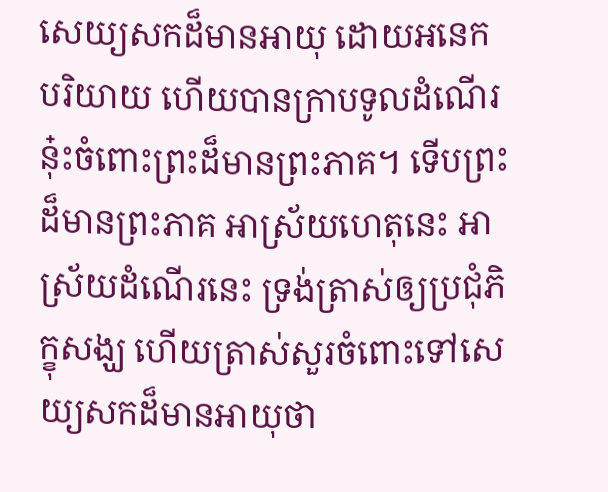សេយ្យសកដ៏មានអាយុ ដោយអនេកបរិយាយ ហើយបានក្រាបទូលដំណើរនុ៎ះចំពោះព្រះដ៏មានព្រះភាគ។ ទើបព្រះដ៏មានព្រះភាគ អាស្រ័យហេតុនេះ អាស្រ័យដំណើរនេះ ទ្រង់ត្រាស់ឲ្យប្រជុំភិក្ខុសង្ឃ ហើយត្រាស់សួរចំពោះទៅសេយ្យសកដ៏មានអាយុថា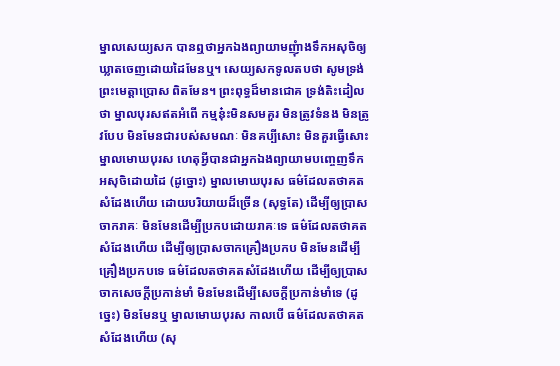ម្នាលសេយ្យសក បានឮថាអ្នកឯងព្យាយាមញុំាងទឹកអសុចិឲ្យឃ្លាតចេញដោយដៃមែនឬ។ សេយ្យសកទូលតបថា សូមទ្រង់ព្រះមេត្តាប្រោស ពិតមែន។ ព្រះពុទ្ធដ៏មានជោគ ទ្រង់តិះដៀលថា ម្នាលបុរសឥតអំពើ កម្មនុ៎ះមិនសមគួរ មិនត្រូវទំនង មិនត្រូវបែប មិនមែនជារបស់សមណៈ មិនគប្បីសោះ មិនគួរធ្វើសោះ ម្នាលមោឃបុរស ហេតុអ្វីបានជាអ្នកឯងព្យាយាមបញ្ចេញទឹកអសុចិដោយដៃ (ដូច្នោះ) ម្នាលមោឃបុរស ធម៌ដែលតថាគតសំដែងហើយ ដោយបរិយាយដ៏ច្រើន (សុទ្ធតែ) ដើម្បីឲ្យប្រាសចាករាគៈ មិនមែនដើម្បីប្រកបដោយរាគៈទេ ធម៌ដែលតថាគតសំដែងហើយ ដើម្បីឲ្យប្រាសចាកគ្រឿងប្រកប មិនមែនដើម្បីគ្រឿងប្រកបទេ ធម៌ដែលតថាគតសំដែងហើយ ដើម្បីឲ្យប្រាសចាកសេចក្តីប្រកាន់មាំ មិនមែនដើម្បីសេចក្តីប្រកាន់មាំទេ (ដូច្នេះ) មិនមែនឬ ម្នាលមោឃបុរស កាលបើ ធម៌ដែលតថាគតសំដែងហើយ (សុ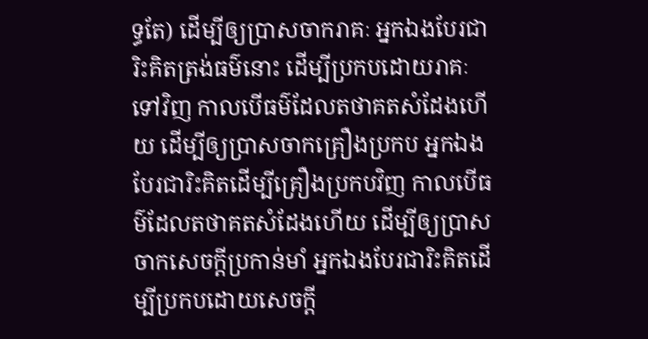ទ្ធតែ) ដើម្បីឲ្យប្រាសចាករាគៈ អ្នកឯងបែរជារិះគិតត្រង់ធម៌នោះ ដើម្បីប្រកបដោយរាគៈទៅវិញ កាលបើធម៌ដែលតថាគតសំដែងហើយ ដើម្បីឲ្យប្រាសចាកគ្រឿងប្រកប អ្នកឯងបែរជារិះគិតដើម្បីគ្រឿងប្រកបវិញ កាលបើធម៌ដែលតថាគតសំដែងហើយ ដើម្បីឲ្យប្រាសចាកសេចក្តីប្រកាន់មាំ អ្នកឯងបែរជារិះគិតដើម្បីប្រកបដោយសេចក្តី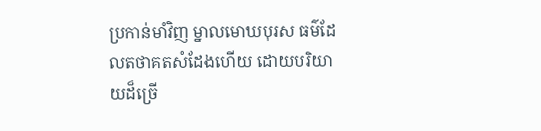ប្រកាន់មាំវិញ ម្នាលមោឃបុរស ធម៌ដែលតថាគតសំដែងហើយ ដោយបរិយាយដ៏ច្រើ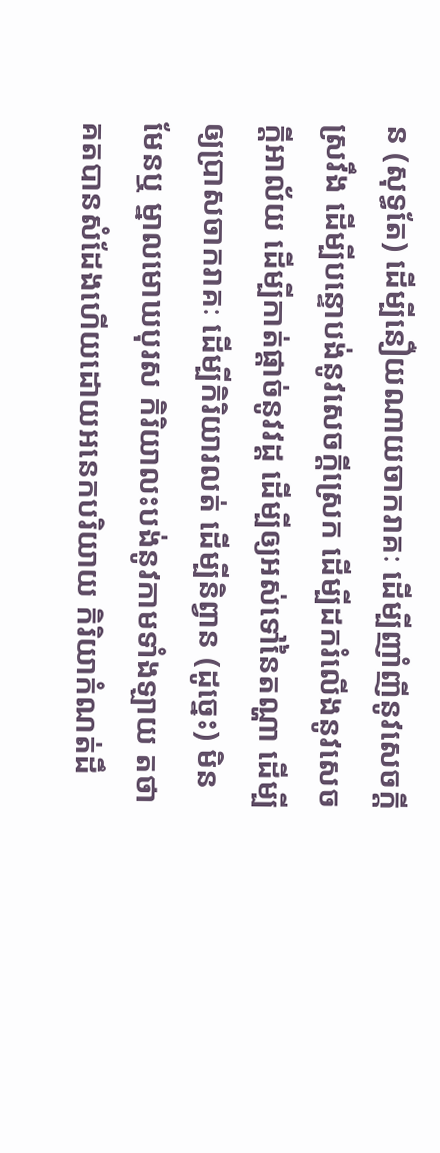ន (សុទ្ធតែ) ដើម្បីនឿយណាយចាករាគៈ ដើម្បីញាំញីនូវសេចក្តីស្រវឹង ដើម្បីបន្ទោបង់នូវសេចក្តីស្រេក ដើម្បីដករំលើងនូវសេចក្តីអាល័យ ដើម្បីកាត់ផ្តាច់នូវវដ្ត ដើម្បីឲ្យអស់ទៅនៃតណ្ហា ដើម្បីឲ្យប្រាសចាករាគៈ ដើម្បីកិរិយារលត់ ដើម្បីនិព្វាន (ដូច្នេះ) មិនមែនឬ ម្នាលមោឃបុរស កិរិយាលះបង់នូវកាមទាំងឡាយ តថាគតបានសំដែងហើយដោយអនេកបរិយាយ កិរិយាកំណត់ដឹ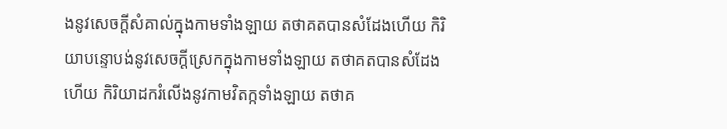ងនូវសេចក្តីសំគាល់ក្នុងកាមទាំងឡាយ តថាគតបានសំដែងហើយ កិរិយាបន្ទោបង់នូវសេចក្តីស្រេកក្នុងកាមទាំងឡាយ តថាគតបានសំដែងហើយ កិរិយាដករំលើងនូវកាមវិតក្កទាំងឡាយ តថាគ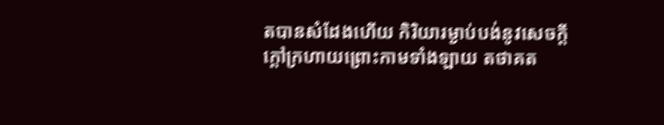តបានសំដែងហើយ កិរិយារម្ងាប់បង់នូវសេចក្តីក្តៅក្រហាយព្រោះកាមទាំងឡាយ តថាគត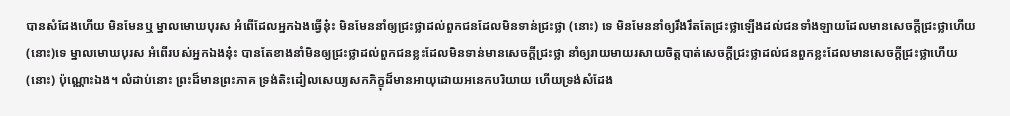បានសំដែងហើយ មិនមែនឬ ម្នាលមោឃបុរស អំពើដែលអ្នកឯងធ្វើនុ៎ះ មិនមែននាំឲ្យជ្រះថ្លាដល់ពួកជនដែលមិនទាន់ជ្រះថ្លា (នោះ) ទេ មិនមែននាំឲ្យរឹងរឹតតែជ្រះថ្លាឡើងដល់ជនទាំងឡាយដែលមានសេចក្តីជ្រះថ្លាហើយ (នោះ)ទេ ម្នាលមោឃបុរស អំពើរបស់អ្នកឯងនុ៎ះ បានតែខាងនាំមិនឲ្យជ្រះថ្លាដល់ពួកជនខ្លះដែលមិនទាន់មានសេចក្តីជ្រះថ្លា នាំឲ្យរាយមាយរសាយចិត្តបាត់សេចក្តីជ្រះថ្លាដល់ជនពួកខ្លះដែលមានសេចក្តីជ្រះថ្លាហើយ (នោះ) ប៉ុណ្ណោះឯង។ លំដាប់នោះ ព្រះដ៏មានព្រះភាគ ទ្រង់តិះដៀលសេយ្យសកភិក្ខុដ៏មានអាយុដោយអនេកបរិយាយ ហើយទ្រង់សំដែង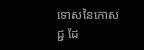ទោសនៃកោសជ្ជ ដែ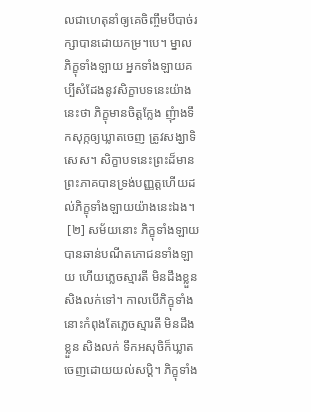លជាហេតុនាំឲ្យគេចិញ្ចឹមបីបាច់រក្សាបានដោយកម្រ។បេ។ ម្នាលភិក្ខុទាំងឡាយ អ្នកទាំងឡាយគប្បីសំដែងនូវសិក្ខាបទនេះយ៉ាងនេះថា ភិក្ខុមានចិត្តក្លែង ញុំាងទឹកសុក្កឲ្យឃ្លាតចេញ ត្រូវសង្ឃាទិសេស។ សិក្ខាបទនេះព្រះដ៏មានព្រះភាគបានទ្រង់បញ្ញត្តហើយដល់ភិក្ខុទាំងឡាយយ៉ាងនេះឯង។
 [២] សម័យនោះ ភិក្ខុទាំងឡាយបានឆាន់បណីតភោជនទាំងឡាយ ហើយភ្លេចស្មារតី មិនដឹងខ្លួន សិងលក់ទៅ។ កាលបើភិក្ខុទាំងនោះកំពុងតែភ្លេចស្មារតី មិនដឹងខ្លួន សិងលក់ ទឹកអសុចិក៏ឃ្លាតចេញដោយយល់សប្តិ។ ភិក្ខុទាំង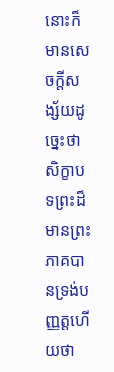នោះក៏មានសេចក្តីសង្ស័យដូច្នេះថា សិក្ខាបទព្រះដ៏មានព្រះភាគបានទ្រង់បញ្ញត្តហើយថា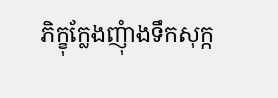ភិក្ខុក្លែងញុំាងទឹកសុក្ក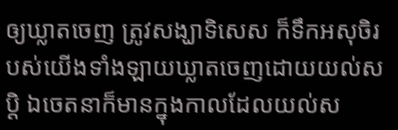ឲ្យឃ្លាតចេញ ត្រូវសង្ឃាទិសេស ក៏ទឹកអសុចិរបស់យើងទាំងឡាយឃ្លាតចេញដោយយល់សប្តិ ឯចេតនាក៏មានក្នុងកាលដែលយល់ស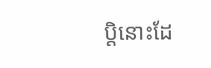ប្តិនោះដែ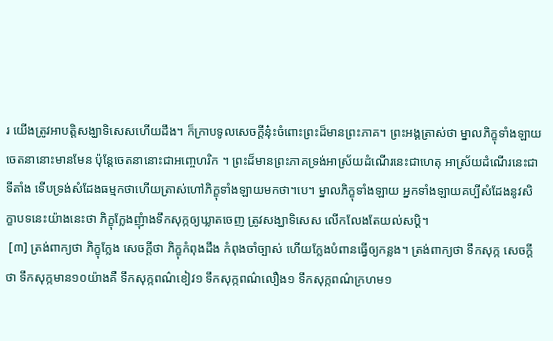រ យើងត្រូវអាបត្តិសង្ឃាទិសេសហើយដឹង។ ក៏ក្រាបទូលសេចក្តីនុ៎ះចំពោះព្រះដ៏មានព្រះភាគ។ ព្រះអង្គត្រាស់ថា ម្នាលភិក្ខុទាំងឡាយ ចេតនានោះមានមែន ប៉ុន្តែចេតនានោះជាអញ្ចេហរិក ។ ព្រះដ៏មានព្រះភាគទ្រង់អាស្រ័យដំណើរនេះជាហេតុ អាស្រ័យដំណើរនេះជាទីតាំង ទើបទ្រង់សំដែងធម្មកថាហើយត្រាស់ហៅភិក្ខុទាំងឡាយមកថា។បេ។ ម្នាលភិក្ខុទាំងឡាយ អ្នកទាំងឡាយគប្បីសំដែងនូវសិក្ខាបទនេះយ៉ាងនេះថា ភិក្ខុក្លែងញុំាងទឹកសុក្កឲ្យឃ្លាតចេញ ត្រូវសង្ឃាទិសេស លើកលែងតែយល់សប្តិ។
 [៣] ត្រង់ពាក្យថា ភិក្ខុក្លែង សេចក្តីថា ភិក្ខុកំពុងដឹង កំពុងចាំច្បាស់ ហើយក្លែងបំពានធ្វើឲ្យកន្លង។ ត្រង់ពាក្យថា ទឹកសុក្ក សេចក្តីថា ទឹកសុក្កមាន១០យ៉ាងគឺ ទឹកសុក្កពណ៌ខៀវ១ ទឹកសុក្កពណ៌លឿង១ ទឹកសុក្កពណ៌ក្រហម១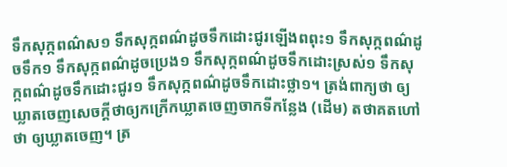ទឹកសុក្កពណ៌ស១ ទឹកសុក្កពណ៌ដូចទឹកដោះជូរឡើងពពុះ១ ទឹកសុក្កពណ៌ដូចទឹក១ ទឹកសុក្កពណ៌ដូចប្រេង១ ទឹកសុក្កពណ៌ដូចទឹកដោះស្រស់១ ទឹកសុក្កពណ៌ដូចទឹកដោះជូរ១ ទឹកសុក្កពណ៌ដូចទឹកដោះថ្លា១។ ត្រង់ពាក្យថា ឲ្យឃ្លាតចេញសេចក្តីថាឲ្យកក្រើកឃ្លាតចេញចាកទីកន្លែង (ដើម) តថាគតហៅថា ឲ្យឃ្លាតចេញ។ ត្រ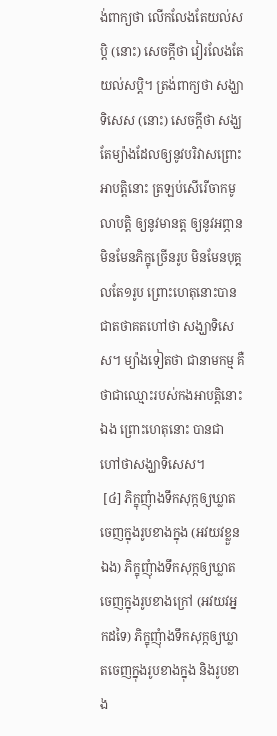ង់ពាក្យថា លើកលែងតែយល់សប្តិ (នោះ) សេចក្តីថា វៀរលែងតែយល់សប្តិ។ ត្រង់ពាក្យថា សង្ឃាទិសេស (នោះ) សេចក្តីថា សង្ឃតែម្យ៉ាងដែលឲ្យនូវបរិវាសព្រោះអាបត្តិនោះ ត្រឡប់សើរើចាកមូលាបត្តិ ឲ្យនូវមានត្ត ឲ្យនូវអព្ភាន មិនមែនភិក្ខុច្រើនរូប មិនមែនបុគ្គលតែ១រូប ព្រោះហេតុនោះបានជាតថាគតហៅថា សង្ឃាទិសេស។ ម្យ៉ាងទៀតថា ជានាមកម្ម គឺថាជាឈ្មោះរបស់កងអាបត្តិនោះឯង ព្រោះហេតុនោះ បានជាហៅថាសង្ឃាទិសេស។
 [៤] ភិក្ខុញុំាងទឹកសុក្កឲ្យឃ្លាតចេញក្នុងរូបខាងក្នុង (អវយវខ្លួនឯង) ភិក្ខុញុំាងទឹកសុក្កឲ្យឃ្លាតចេញក្នុងរូបខាងក្រៅ (អវយវអ្នកដទៃ) ភិក្ខុញុំាងទឹកសុក្កឲ្យឃ្លាតចេញក្នុងរូបខាងក្នុង និងរូបខាង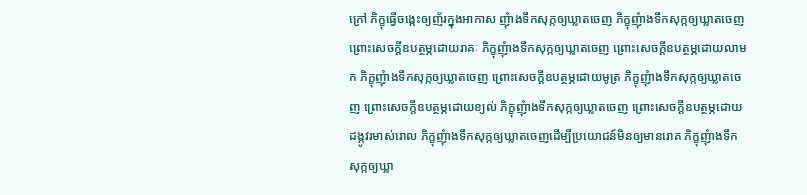ក្រៅ ភិក្ខុធ្វើចង្កេះឲ្យញ័រក្នុងអាកាស ញុំាងទឹកសុក្កឲ្យឃ្លាតចេញ ភិក្ខុញុំាងទឹកសុក្កឲ្យឃ្លាតចេញព្រោះសេចក្តីឧបត្ថម្ភដោយរាគៈ ភិក្ខុញុំាងទឹកសុក្កឲ្យឃ្លាតចេញ ព្រោះសេចក្តីឧបត្ថម្ភដោយលាមក ភិក្ខុញុំាងទឹកសុក្កឲ្យឃ្លាតចេញ ព្រោះសេចក្តីឧបត្ថម្ភដោយមូត្រ ភិក្ខុញុំាងទឹកសុក្កឲ្យឃ្លាតចេញ ព្រោះសេចក្តីឧបត្ថម្ភដោយខ្យល់ ភិក្ខុញុំាងទឹកសុក្កឲ្យឃ្លាតចេញ ព្រោះសេចក្តីឧបត្ថម្ភដោយដង្កូវរមាស់រោល ភិក្ខុញុំាងទឹកសុក្កឲ្យឃ្លាតចេញដើម្បីប្រយោជន៍មិនឲ្យមានរោគ ភិក្ខុញុំាងទឹកសុក្កឲ្យឃ្លា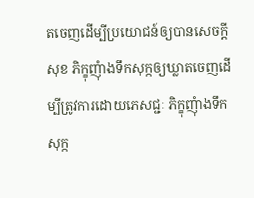តចេញដើម្បីប្រយោជន៍ឲ្យបានសេចក្តីសុខ ភិក្ខុញុំាងទឹកសុក្កឲ្យឃ្លាតចេញដើម្បីត្រូវការដោយភេសជ្ជៈ ភិក្ខុញុំាងទឹកសុក្ក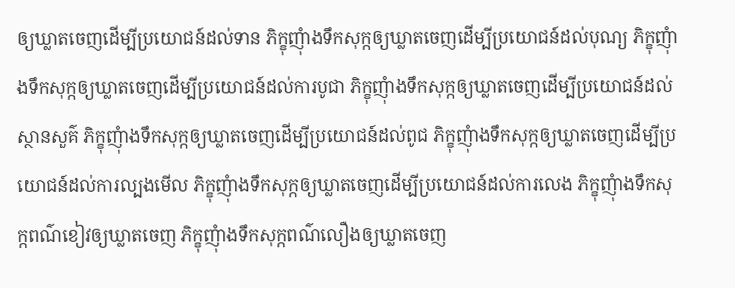ឲ្យឃ្លាតចេញដើម្បីប្រយោជន៍ដល់ទាន ភិក្ខុញុំាងទឹកសុក្កឲ្យឃ្លាតចេញដើម្បីប្រយោជន៍ដល់បុណ្យ ភិក្ខុញុំាងទឹកសុក្កឲ្យឃ្លាតចេញដើម្បីប្រយោជន៍ដល់ការបូជា ភិក្ខុញុំាងទឹកសុក្កឲ្យឃ្លាតចេញដើម្បីប្រយោជន៍ដល់ស្ថានសួគ៌ ភិក្ខុញុំាងទឹកសុក្កឲ្យឃ្លាតចេញដើម្បីប្រយោជន៍ដល់ពូជ ភិក្ខុញុំាងទឹកសុក្កឲ្យឃ្លាតចេញដើម្បីប្រយោជន៍ដល់ការល្បងមើល ភិក្ខុញុំាងទឹកសុក្កឲ្យឃ្លាតចេញដើម្បីប្រយោជន៍ដល់ការលេង ភិក្ខុញុំាងទឹកសុក្កពណ៌ខៀវឲ្យឃ្លាតចេញ ភិក្ខុញុំាងទឹកសុក្កពណ៌លឿងឲ្យឃ្លាតចេញ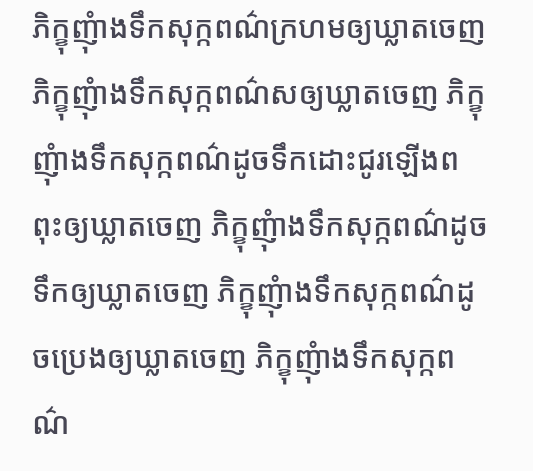ភិក្ខុញុំាងទឹកសុក្កពណ៌ក្រហមឲ្យឃ្លាតចេញ ភិក្ខុញុំាងទឹកសុក្កពណ៌សឲ្យឃ្លាតចេញ ភិក្ខុញុំាងទឹកសុក្កពណ៌ដូចទឹកដោះជូរឡើងពពុះឲ្យឃ្លាតចេញ ភិក្ខុញុំាងទឹកសុក្កពណ៌ដូចទឹកឲ្យឃ្លាតចេញ ភិក្ខុញុំាងទឹកសុក្កពណ៌ដូចប្រេងឲ្យឃ្លាតចេញ ភិក្ខុញុំាងទឹកសុក្កពណ៌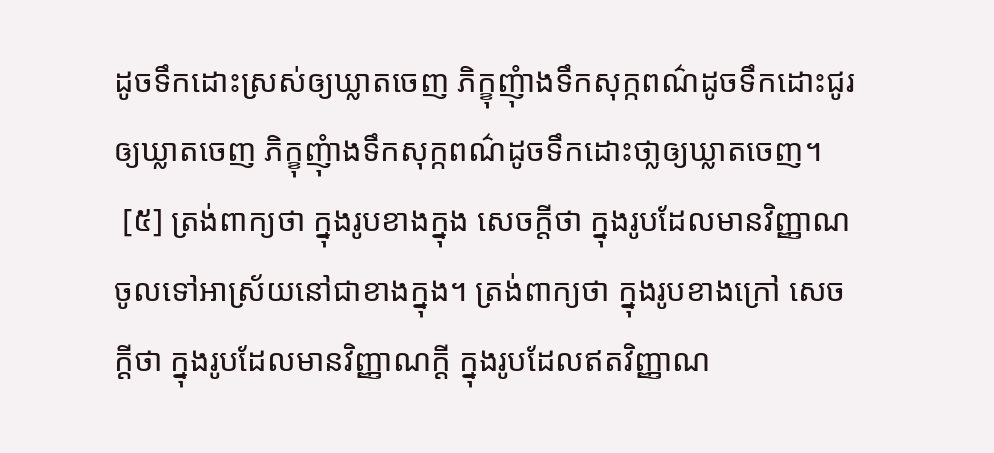ដូចទឹកដោះស្រស់ឲ្យឃ្លាតចេញ ភិក្ខុញុំាងទឹកសុក្កពណ៌ដូចទឹកដោះជូរឲ្យឃ្លាតចេញ ភិក្ខុញុំាងទឹកសុក្កពណ៌ដូចទឹកដោះថា្លឲ្យឃ្លាតចេញ។
 [៥] ត្រង់ពាក្យថា ក្នុងរូបខាងក្នុង សេចក្តីថា ក្នុងរូបដែលមានវិញ្ញាណចូលទៅអាស្រ័យនៅជាខាងក្នុង។ ត្រង់ពាក្យថា ក្នុងរូបខាងក្រៅ សេចក្តីថា ក្នុងរូបដែលមានវិញ្ញាណក្តី ក្នុងរូបដែលឥតវិញ្ញាណ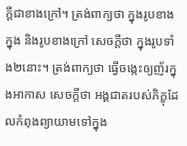ក្តីជាខាងក្រៅ។ ត្រង់ពាក្យថា ក្នុងរូបខាងក្នុង និងរូបខាងក្រៅ សេចក្តីថា ក្នុងរូបទាំង២នោះ។ ត្រង់ពាក្យថា ធ្វើចង្កេះឲ្យញ័រក្នុងអាកាស សេចក្តីថា អង្គជាតរបស់ភិក្ខុដែលកំពុងព្យាយាមទៅក្នុង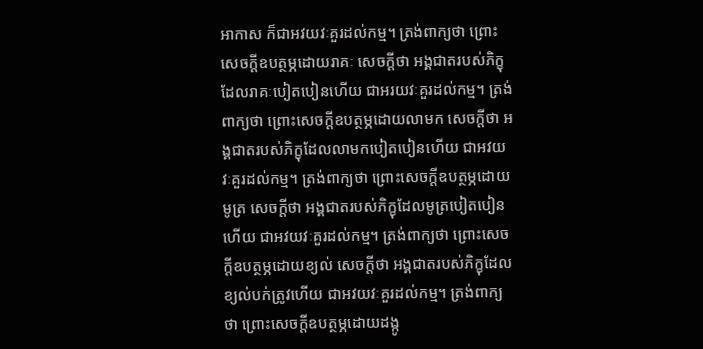អាកាស ក៏ជាអវយវៈគួរដល់កម្ម។ ត្រង់ពាក្យថា ព្រោះសេចក្តីឧបត្ថម្ភដោយរាគៈ សេចក្តីថា អង្គជាតរបស់ភិក្ខុដែលរាគៈបៀតបៀនហើយ ជាអរយវៈគួរដល់កម្ម។ ត្រង់ពាក្យថា ព្រោះសេចក្តីឧបត្ថម្ភដោយលាមក សេចក្តីថា អង្គជាតរបស់ភិក្ខុដែលលាមកបៀតបៀនហើយ ជាអវយវៈគួរដល់កម្ម។ ត្រង់ពាក្យថា ព្រោះសេចក្តីឧបត្ថម្ភដោយមូត្រ សេចក្តីថា អង្គជាតរបស់ភិក្ខុដែលមូត្របៀតបៀនហើយ ជាអវយវៈគួរដល់កម្ម។ ត្រង់ពាក្យថា ព្រោះសេចក្តីឧបត្ថម្ភដោយខ្យល់ សេចក្តីថា អង្គជាតរបស់ភិក្ខុដែលខ្យល់បក់ត្រូវហើយ ជាអវយវៈគួរដល់កម្ម។ ត្រង់ពាក្យថា ព្រោះសេចក្តីឧបត្ថម្ភដោយដង្កូ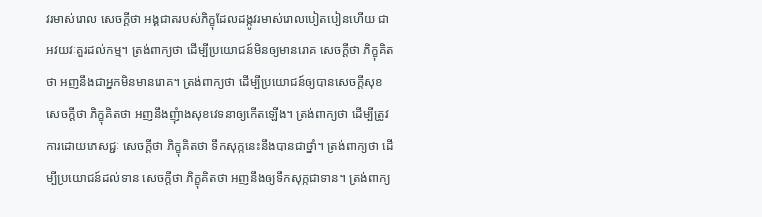វរមាស់រោល សេចក្តីថា អង្គជាតរបស់ភិក្ខុដែលដង្កូវរមាស់រោលបៀតបៀនហើយ ជាអវយវៈគួរដល់កម្ម។ ត្រង់ពាក្យថា ដើម្បីប្រយោជន៍មិនឲ្យមានរោគ សេចក្តីថា ភិក្ខុគិតថា អញនឹងជាអ្នកមិនមានរោគ។ ត្រង់ពាក្យថា ដើម្បីប្រយោជន៍ឲ្យបានសេចក្តីសុខ សេចក្តីថា ភិក្ខុគិតថា អញនឹងញុំាងសុខវេទនាឲ្យកើតឡើង។ ត្រង់ពាក្យថា ដើម្បីត្រូវការដោយភេសជ្ជៈ សេចក្តីថា ភិក្ខុគិតថា ទឹកសុក្កនេះនឹងបានជាថ្នាំ។ ត្រង់ពាក្យថា ដើម្បីប្រយោជន៍ដល់ទាន សេចក្តីថា ភិក្ខុគិតថា អញនឹងឲ្យទឹកសុក្កជាទាន។ ត្រង់ពាក្យ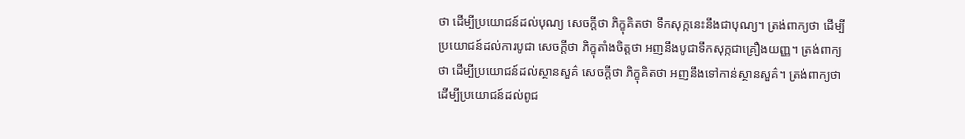ថា ដើម្បីប្រយោជន៍ដល់បុណ្យ សេចក្តីថា ភិក្ខុគិតថា ទឹកសុក្កនេះនឹងជាបុណ្យ។ ត្រង់ពាក្យថា ដើម្បីប្រយោជន៍ដល់ការបូជា សេចក្តីថា ភិក្ខុតាំងចិត្តថា អញនឹងបូជាទឹកសុក្កជាគ្រឿងយញ្ញ។ ត្រង់ពាក្យថា ដើម្បីប្រយោជន៍ដល់ស្ថានសួគ៌ សេចក្តីថា ភិក្ខុគិតថា អញនឹងទៅកាន់ស្ថានសួគ៌។ ត្រង់ពាក្យថា ដើម្បីប្រយោជន៍ដល់ពូជ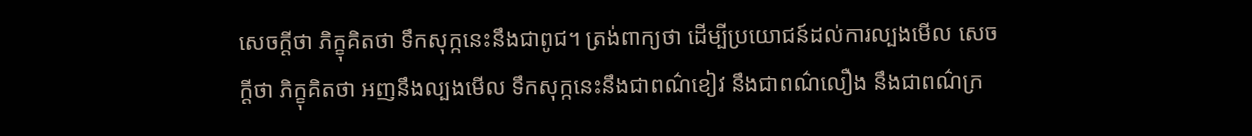សេចក្តីថា ភិក្ខុគិតថា ទឹកសុក្កនេះនឹងជាពូជ។ ត្រង់ពាក្យថា ដើម្បីប្រយោជន៍ដល់ការល្បងមើល សេចក្តីថា ភិក្ខុគិតថា អញនឹងល្បងមើល ទឹកសុក្កនេះនឹងជាពណ៌ខៀវ នឹងជាពណ៌លឿង នឹងជាពណ៌ក្រ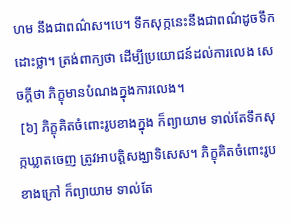ហម នឹងជាពណ៌ស។បេ។ ទឹកសុក្កនេះនឹងជាពណ៌ដូចទឹកដោះថ្លា។ ត្រង់ពាក្យថា ដើម្បីប្រយោជន៍ដល់ការលេង សេចក្តីថា ភិក្ខុមានបំណងក្នុងការលេង។
 [៦] ភិក្ខុគិតចំពោះរូបខាងក្នុង ក៏ព្យាយាម ទាល់តែទឹកសុក្កឃ្លាតចេញ ត្រូវអាបត្តិសង្ឃាទិសេស។ ភិក្ខុគិតចំពោះរូបខាងក្រៅ ក៏ព្យាយាម ទាល់តែ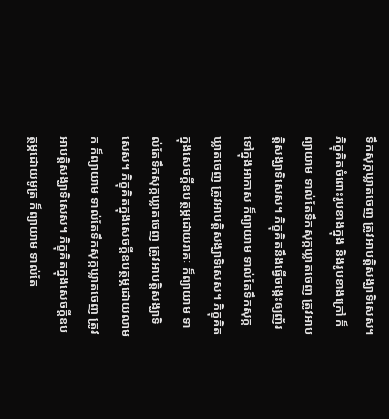ទឹកសុក្កឃ្លាតចេញ ត្រូវអាបត្តិសង្ឃាទិសេស។ ភិក្ខុគិតចំពោះរូបខាងក្នុង និងរូបខាងក្រៅ ក៏ព្យាយាម ទាល់តែទឹកសុក្កឃ្លាតចេញ ត្រូវអាបត្តិសង្ឃាទិសេស។ ភិក្ខុគិតនឹងធ្វើចង្កេះឲ្យញ័រទៅក្នុងអាកាស ក៏ព្យាយាម ទាល់តែទឹកសុក្កឃ្លាតចេញ ត្រូវអាបត្តិសង្ឃាទិសេស។ ភិក្ខុគិតក្នុងសេចក្តីឧបត្ថម្ភដោយរាគៈ ក៏ព្យាយាម ទាល់តែទឹកសុក្កឃ្លាតចេញ ត្រូវអាបត្តិសង្ឃាទិសេស។ ភិក្ខុគិតក្នុងសេចក្តីឧបត្ថម្ភដោយលាមក ក៏ព្យាយាម ទាល់តែទឹកសុក្កឃ្លាតចេញ ត្រូវអាបត្តិសង្ឃាទិសេស។ ភិក្ខុគិតក្នុងសេចក្តីឧបត្ថម្ភដោយមូត្រ ក៏ព្យាយាម ទាល់តែ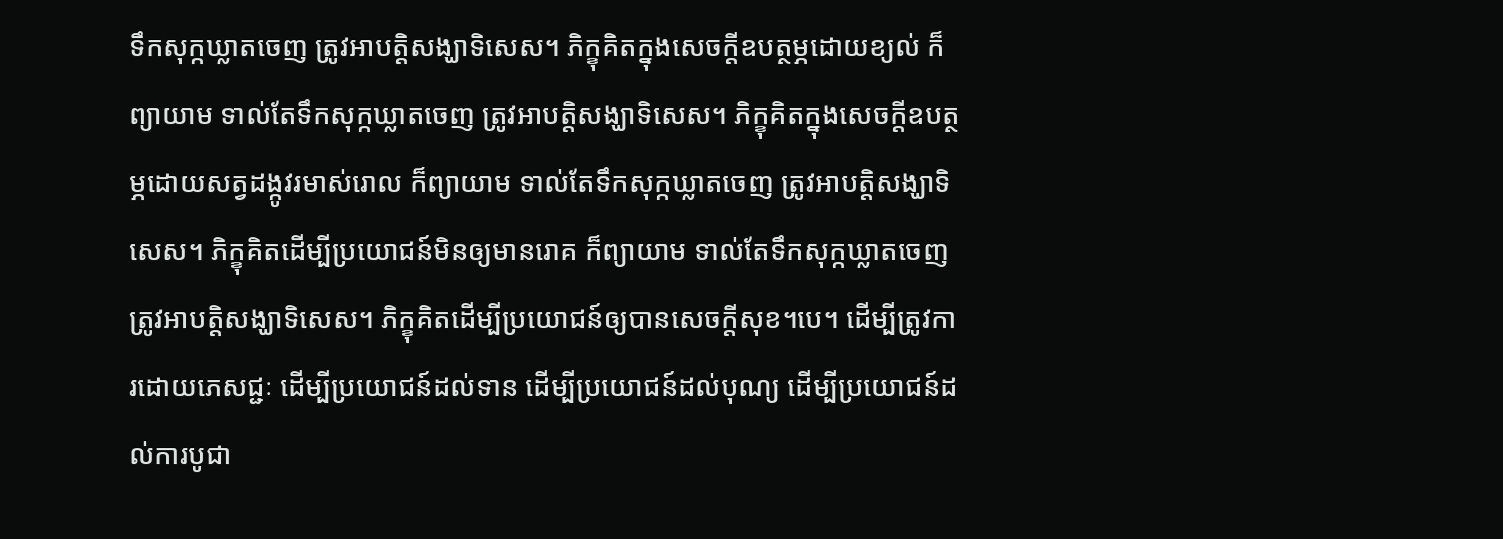ទឹកសុក្កឃ្លាតចេញ ត្រូវអាបត្តិសង្ឃាទិសេស។ ភិក្ខុគិតក្នុងសេចក្តីឧបត្ថម្ភដោយខ្យល់ ក៏ព្យាយាម ទាល់តែទឹកសុក្កឃ្លាតចេញ ត្រូវអាបត្តិសង្ឃាទិសេស។ ភិក្ខុគិតក្នុងសេចក្តីឧបត្ថម្ភដោយសត្វដង្កូវរមាស់រោល ក៏ព្យាយាម ទាល់តែទឹកសុក្កឃ្លាតចេញ ត្រូវអាបត្តិសង្ឃាទិសេស។ ភិក្ខុគិតដើម្បីប្រយោជន៍មិនឲ្យមានរោគ ក៏ព្យាយាម ទាល់តែទឹកសុក្កឃ្លាតចេញ ត្រូវអាបត្តិសង្ឃាទិសេស។ ភិក្ខុគិតដើម្បីប្រយោជន៍ឲ្យបានសេចក្តីសុខ។បេ។ ដើម្បីត្រូវការដោយភេសជ្ជៈ ដើម្បីប្រយោជន៍ដល់ទាន ដើម្បីប្រយោជន៍ដល់បុណ្យ ដើម្បីប្រយោជន៍ដល់ការបូជា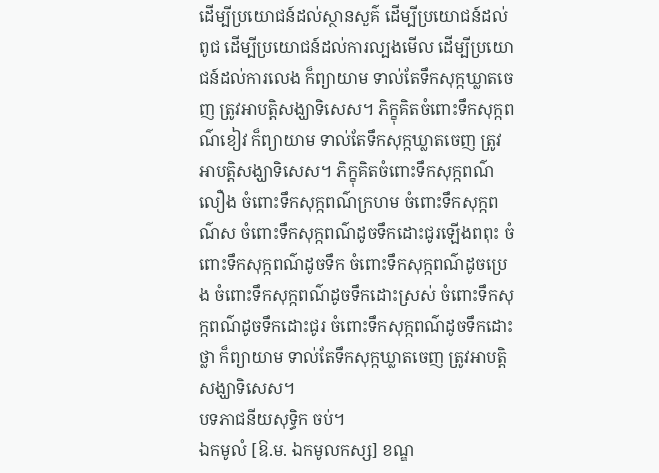ដើម្បីប្រយោជន៍ដល់ស្ថានសួគ៌ ដើម្បីប្រយោជន៍ដល់ពូជ ដើម្បីប្រយោជន៍ដល់ការល្បងមើល ដើម្បីប្រយោជន៍ដល់ការលេង ក៏ព្យាយាម ទាល់តែទឹកសុក្កឃ្លាតចេញ ត្រូវអាបត្តិសង្ឃាទិសេស។ ភិក្ខុគិតចំពោះទឹកសុក្កពណ៌ខៀវ ក៏ព្យាយាម ទាល់តែទឹកសុក្កឃ្លាតចេញ ត្រូវអាបត្តិសង្ឃាទិសេស។ ភិក្ខុគិតចំពោះទឹកសុក្កពណ៌លឿង ចំពោះទឹកសុក្កពណ៌ក្រហម ចំពោះទឹកសុក្កពណ៌ស ចំពោះទឹកសុក្កពណ៌ដូចទឹកដោះជូរឡើងពពុះ ចំពោះទឹកសុក្កពណ៌ដូចទឹក ចំពោះទឹកសុក្កពណ៌ដូចប្រេង ចំពោះទឹកសុក្កពណ៌ដូចទឹកដោះស្រស់ ចំពោះទឹកសុក្កពណ៌ដូចទឹកដោះជូរ ចំពោះទឹកសុក្កពណ៌ដូចទឹកដោះថ្លា ក៏ព្យាយាម ទាល់តែទឹកសុក្កឃ្លាតចេញ ត្រូវអាបត្តិសង្ឃាទិសេស។
បទភាជនីយសុទ្ធិក ចប់។
ឯកមូលំ [ឱ.ម. ឯកមូលកស្ស] ខណ្ឌ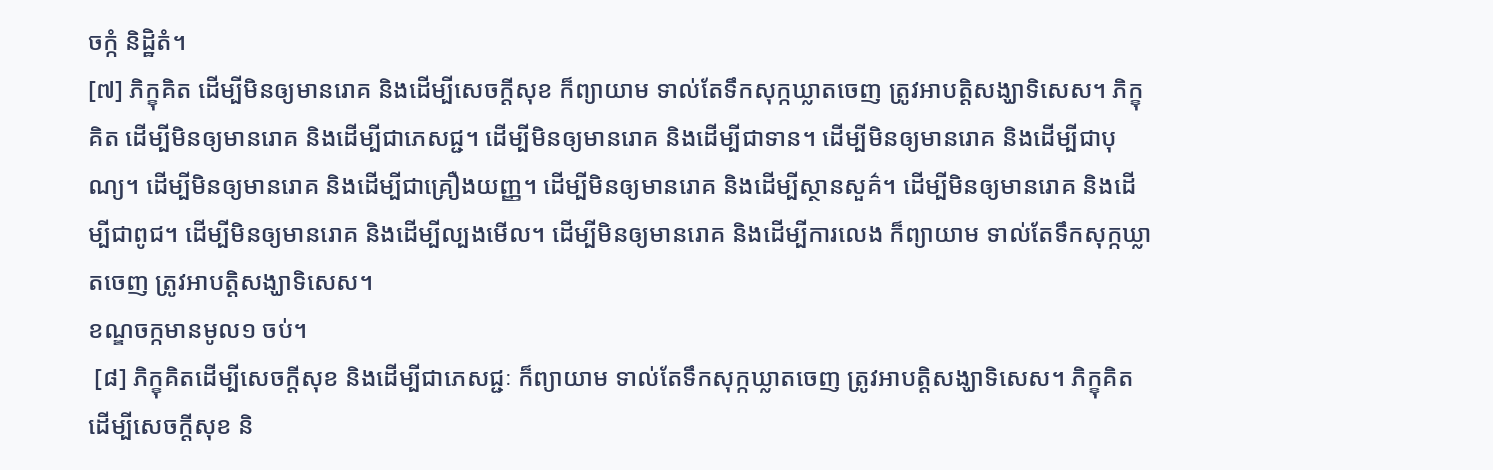ចក្កំ និដ្ឋិតំ។
[៧] ភិក្ខុគិត ដើម្បីមិនឲ្យមានរោគ និងដើម្បីសេចក្តីសុខ ក៏ព្យាយាម ទាល់តែទឹកសុក្កឃ្លាតចេញ ត្រូវអាបត្តិសង្ឃាទិសេស។ ភិក្ខុគិត ដើម្បីមិនឲ្យមានរោគ និងដើម្បីជាភេសជ្ជ។ ដើម្បីមិនឲ្យមានរោគ និងដើម្បីជាទាន។ ដើម្បីមិនឲ្យមានរោគ និងដើម្បីជាបុណ្យ។ ដើម្បីមិនឲ្យមានរោគ និងដើម្បីជាគ្រឿងយញ្ញ។ ដើម្បីមិនឲ្យមានរោគ និងដើម្បីស្ថានសួគ៌។ ដើម្បីមិនឲ្យមានរោគ និងដើម្បីជាពូជ។ ដើម្បីមិនឲ្យមានរោគ និងដើម្បីល្បងមើល។ ដើម្បីមិនឲ្យមានរោគ និងដើម្បីការលេង ក៏ព្យាយាម ទាល់តែទឹកសុក្កឃ្លាតចេញ ត្រូវអាបត្តិសង្ឃាទិសេស។
ខណ្ឌចក្កមានមូល១ ចប់។
 [៨] ភិក្ខុគិតដើម្បីសេចក្តីសុខ និងដើម្បីជាភេសជ្ជៈ ក៏ព្យាយាម ទាល់តែទឹកសុក្កឃ្លាតចេញ ត្រូវអាបត្តិសង្ឃាទិសេស។ ភិក្ខុគិតដើម្បីសេចក្តីសុខ និ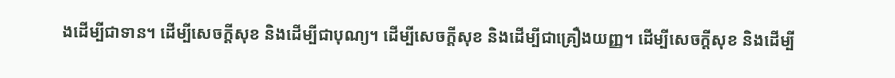ងដើម្បីជាទាន។ ដើម្បីសេចក្តីសុខ និងដើម្បីជាបុណ្យ។ ដើម្បីសេចក្តីសុខ និងដើម្បីជាគ្រឿងយញ្ញ។ ដើម្បីសេចក្តីសុខ និងដើម្បី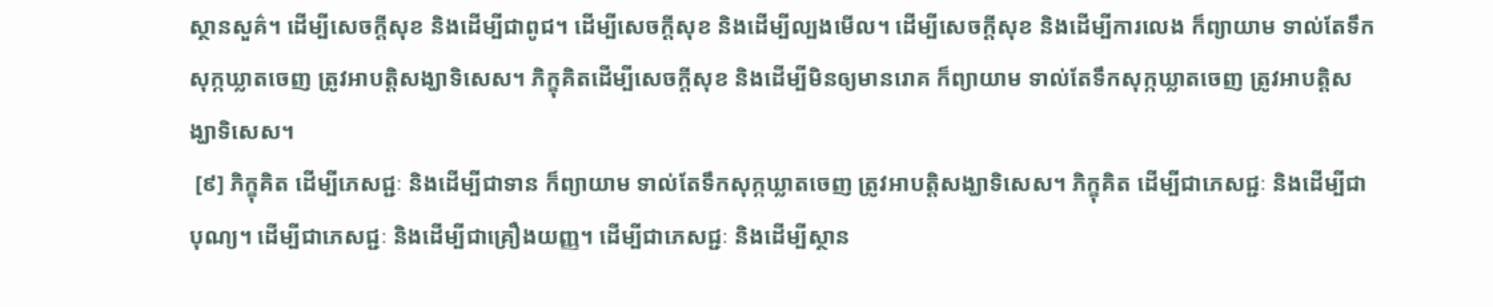ស្ថានសួគ៌។ ដើម្បីសេចក្តីសុខ និងដើម្បីជាពូជ។ ដើម្បីសេចក្តីសុខ និងដើម្បីល្បងមើល។ ដើម្បីសេចក្តីសុខ និងដើម្បីការលេង ក៏ព្យាយាម ទាល់តែទឹកសុក្កឃ្លាតចេញ ត្រូវអាបត្តិសង្ឃាទិសេស។ ភិក្ខុគិតដើម្បីសេចក្តីសុខ និងដើម្បីមិនឲ្យមានរោគ ក៏ព្យាយាម ទាល់តែទឹកសុក្កឃ្លាតចេញ ត្រូវអាបត្តិសង្ឃាទិសេស។
 [៩] ភិក្ខុគិត ដើម្បីភេសជ្ជៈ និងដើម្បីជាទាន ក៏ព្យាយាម ទាល់តែទឹកសុក្កឃ្លាតចេញ ត្រូវអាបត្តិសង្ឃាទិសេស។ ភិក្ខុគិត ដើម្បីជាភេសជ្ជៈ និងដើម្បីជាបុណ្យ។ ដើម្បីជាភេសជ្ជៈ និងដើម្បីជាគ្រឿងយញ្ញ។ ដើម្បីជាភេសជ្ជៈ និងដើម្បីស្ថាន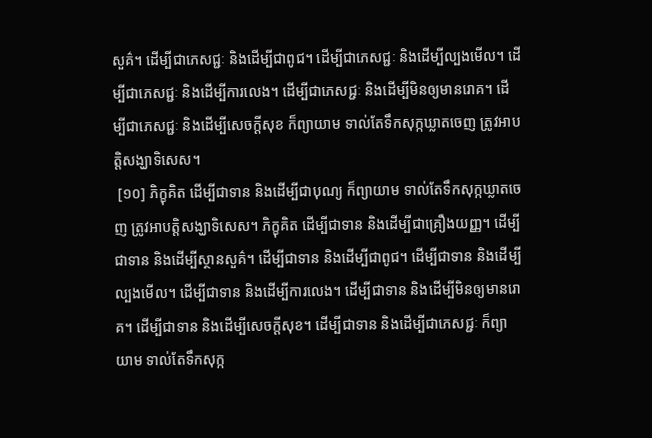សួគ៌។ ដើម្បីជាភេសជ្ជៈ និងដើម្បីជាពូជ។ ដើម្បីជាភេសជ្ជៈ និងដើម្បីល្បងមើល។ ដើម្បីជាភេសជ្ជៈ និងដើម្បីការលេង។ ដើម្បីជាភេសជ្ជៈ និងដើម្បីមិនឲ្យមានរោគ។ ដើម្បីជាភេសជ្ជៈ និងដើម្បីសេចក្តីសុខ ក៏ព្យាយាម ទាល់តែទឹកសុក្កឃ្លាតចេញ ត្រូវអាបត្តិសង្ឃាទិសេស។
 [១០] ភិក្ខុគិត ដើម្បីជាទាន និងដើម្បីជាបុណ្យ ក៏ព្យាយាម ទាល់តែទឹកសុក្កឃ្លាតចេញ ត្រូវអាបត្តិសង្ឃាទិសេស។ ភិក្ខុគិត ដើម្បីជាទាន និងដើម្បីជាគ្រឿងយញ្ញ។ ដើម្បីជាទាន និងដើម្បីស្ថានសួគ៌។ ដើម្បីជាទាន និងដើម្បីជាពូជ។ ដើម្បីជាទាន និងដើម្បីល្បងមើល។ ដើម្បីជាទាន និងដើម្បីការលេង។ ដើម្បីជាទាន និងដើម្បីមិនឲ្យមានរោគ។ ដើម្បីជាទាន និងដើម្បីសេចក្តីសុខ។ ដើម្បីជាទាន និងដើម្បីជាភេសជ្ជៈ ក៏ព្យាយាម ទាល់តែទឹកសុក្ក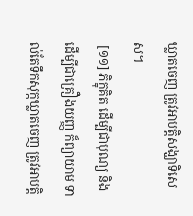ឃ្លាតចេញ ត្រូវអាបត្តិសង្ឃាទិសេស។
 [១១] ភិក្ខុគិត ដើម្បីជាបុណ្យ និងដើម្បីជាគ្រឿងយញ្ញ ក៏ព្យាយាម ទាល់តែទឹកសុក្កឃ្លាតចេញ ត្រូវអាបត្តិ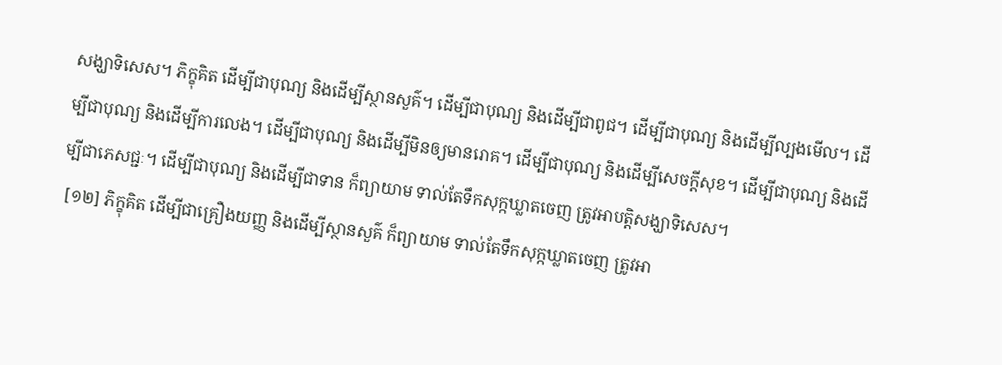សង្ឃាទិសេស។ ភិក្ខុគិត ដើម្បីជាបុណ្យ និងដើម្បីស្ថានសួគ៌។ ដើម្បីជាបុណ្យ និងដើម្បីជាពូជ។ ដើម្បីជាបុណ្យ និងដើម្បីល្បងមើល។ ដើម្បីជាបុណ្យ និងដើម្បីការលេង។ ដើម្បីជាបុណ្យ និងដើម្បីមិនឲ្យមានរោគ។ ដើម្បីជាបុណ្យ និងដើម្បីសេចក្តីសុខ។ ដើម្បីជាបុណ្យ និងដើម្បីជាភេសជ្ជៈ។ ដើម្បីជាបុណ្យ និងដើម្បីជាទាន ក៏ព្យាយាម ទាល់តែទឹកសុក្កឃ្លាតចេញ ត្រូវអាបត្តិសង្ឃាទិសេស។
 [១២] ភិក្ខុគិត ដើម្បីជាគ្រឿងយញ្ញ និងដើម្បីស្ថានសួគ៌ ក៏ព្យាយាម ទាល់តែទឹកសុក្កឃ្លាតចេញ ត្រូវអា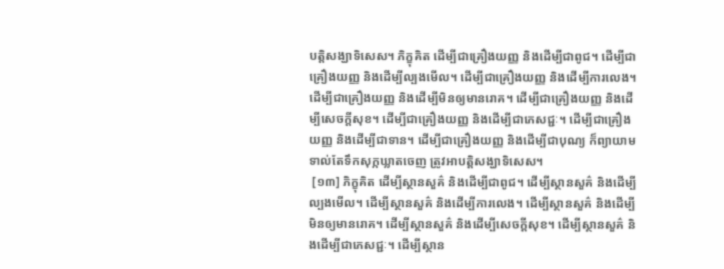បត្តិសង្ឃាទិសេស។ ភិក្ខុគិត ដើម្បីជាគ្រឿងយញ្ញ និងដើម្បីជាពូជ។ ដើម្បីជាគ្រឿងយញ្ញ និងដើម្បីល្បងមើល។ ដើម្បីជាគ្រឿងយញ្ញ និងដើម្បីការលេង។ ដើម្បីជាគ្រឿងយញ្ញ និងដើម្បីមិនឲ្យមានរោគ។ ដើម្បីជាគ្រឿងយញ្ញ និងដើម្បីសេចក្តីសុខ។ ដើម្បីជាគ្រឿងយញ្ញ និងដើម្បីជាភេសជ្ជៈ។ ដើម្បីជាគ្រឿងយញ្ញ និងដើម្បីជាទាន។ ដើម្បីជាគ្រឿងយញ្ញ និងដើម្បីជាបុណ្យ ក៏ព្យាយាម ទាល់តែទឹកសុក្កឃ្លាតចេញ ត្រូវអាបត្តិសង្ឃាទិសេស។
 [១៣] ភិក្ខុគិត ដើម្បីស្ថានសួគ៌ និងដើម្បីជាពូជ។ ដើម្បីស្ថានសួគ៌ និងដើម្បីល្បងមើល។ ដើម្បីស្ថានសួគ៌ និងដើម្បីការលេង។ ដើម្បីស្ថានសួគ៌ និងដើម្បីមិនឲ្យមានរោគ។ ដើម្បីស្ថានសួគ៌ និងដើម្បីសេចក្តីសុខ។ ដើម្បីស្ថានសួគ៌ និងដើម្បីជាភេសជ្ជៈ។ ដើម្បីស្ថាន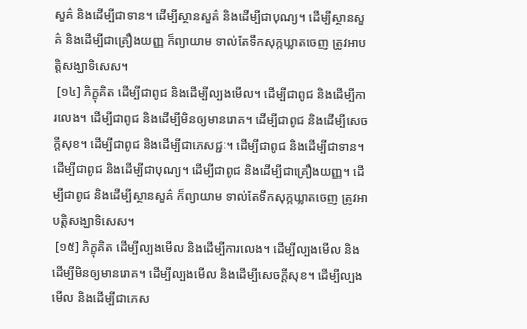សួគ៌ និងដើម្បីជាទាន។ ដើម្បីស្ថានសួគ៌ និងដើម្បីជាបុណ្យ។ ដើម្បីស្ថានសួគ៌ និងដើម្បីជាគ្រឿងយញ្ញ ក៏ព្យាយាម ទាល់តែទឹកសុក្កឃ្លាតចេញ ត្រូវអាបត្តិសង្ឃាទិសេស។
 [១៤] ភិក្ខុគិត ដើម្បីជាពូជ និងដើម្បីល្បងមើល។ ដើម្បីជាពូជ និងដើម្បីការលេង។ ដើម្បីជាពូជ និងដើម្បីមិនឲ្យមានរោគ។ ដើម្បីជាពូជ និងដើម្បីសេចក្តីសុខ។ ដើម្បីជាពូជ និងដើម្បីជាភេសជ្ជៈ។ ដើម្បីជាពូជ និងដើម្បីជាទាន។ ដើម្បីជាពូជ និងដើម្បីជាបុណ្យ។ ដើម្បីជាពូជ និងដើម្បីជាគ្រឿងយញ្ញ។ ដើម្បីជាពូជ និងដើម្បីស្ថានសួគ៌ ក៏ព្យាយាម ទាល់តែទឹកសុក្កឃ្លាតចេញ ត្រូវអាបត្តិសង្ឃាទិសេស។
 [១៥] ភិក្ខុគិត ដើម្បីល្បងមើល និងដើម្បីការលេង។ ដើម្បីល្បងមើល និងដើម្បីមិនឲ្យមានរោគ។ ដើម្បីល្បងមើល និងដើម្បីសេចក្តីសុខ។ ដើម្បីល្បងមើល និងដើម្បីជាភេស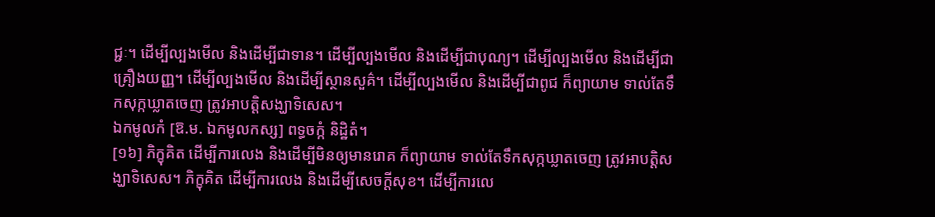ជ្ជៈ។ ដើម្បីល្បងមើល និងដើម្បីជាទាន។ ដើម្បីល្បងមើល និងដើម្បីជាបុណ្យ។ ដើម្បីល្បងមើល និងដើម្បីជាគ្រឿងយញ្ញ។ ដើម្បីល្បងមើល និងដើម្បីស្ថានសួគ៌។ ដើម្បីល្បងមើល និងដើម្បីជាពូជ ក៏ព្យាយាម ទាល់តែទឹកសុក្កឃ្លាតចេញ ត្រូវអាបត្តិសង្ឃាទិសេស។
ឯកមូលកំ [ឱ.ម. ឯកមូលកស្ស] ពទ្ធចក្កំ និដ្ឋិតំ។
[១៦] ភិក្ខុគិត ដើម្បីការលេង និងដើម្បីមិនឲ្យមានរោគ ក៏ព្យាយាម ទាល់តែទឹកសុក្កឃ្លាតចេញ ត្រូវអាបត្តិសង្ឃាទិសេស។ ភិក្ខុគិត ដើម្បីការលេង និងដើម្បីសេចក្តីសុខ។ ដើម្បីការលេ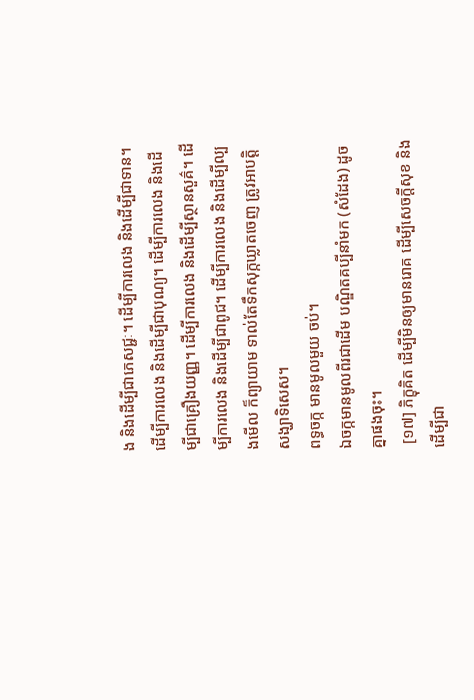ង និងដើម្បីជាភេសជ្ជៈ។ ដើម្បីការលេង និងដើម្បីជាទាន។ ដើម្បីការលេង និងដើម្បីជាបុណ្យ។ ដើម្បីការលេង និងដើម្បីជាគ្រឿងយញ្ញ។ ដើម្បីការលេង និងដើម្បីស្ថានសួគ៌។ ដើម្បីការលេង និងដើម្បីជាពូជ។ ដើម្បីការលេង និងដើម្បីល្បងមើល ក៏ព្យាយាម ទាល់តែទឹកសុក្កឃ្លាតចេញ ត្រូវអាបត្តិសង្ឃាទិសេស។
ពទ្ធចក្ក មានមូលមួយ ចប់។
ឯចក្កមានមូលពីរជាដើម បណ្ឌិតគប្បីនាំមក (សំដែង) ដូចគ្នាផងចុះ។
 [១៧] ភិក្ខុគិត ដើម្បីមិនឲ្យមានរោគ ដើម្បីសេចក្តីសុខ និងដើម្បីជា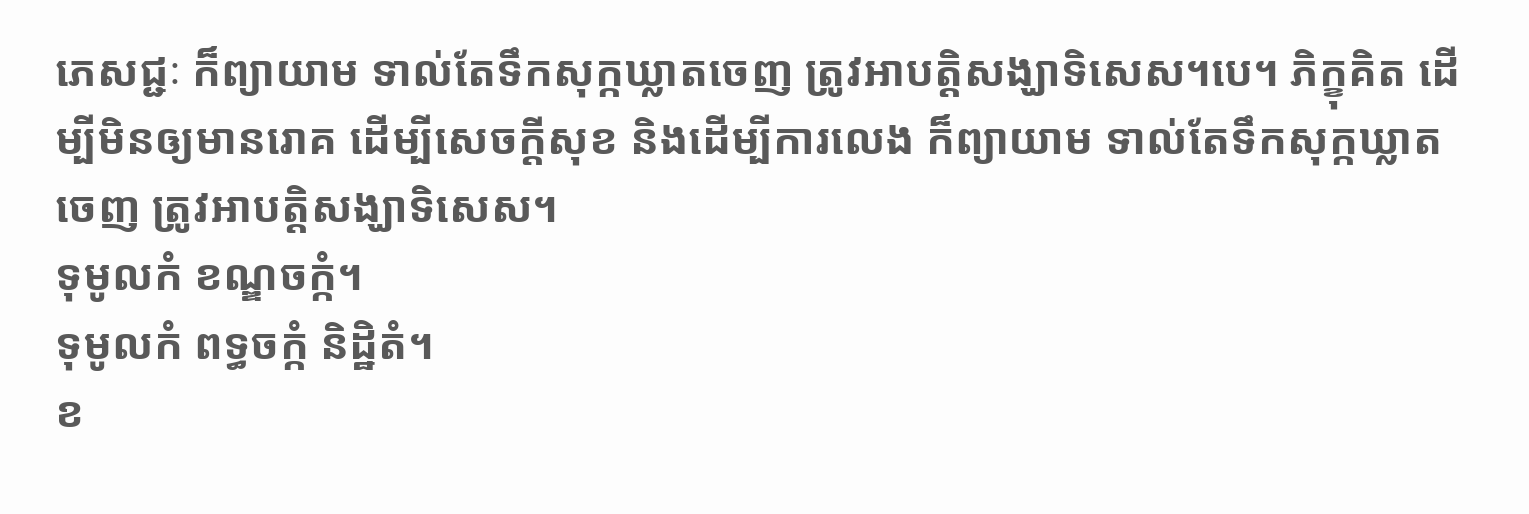ភេសជ្ជៈ ក៏ព្យាយាម ទាល់តែទឹកសុក្កឃ្លាតចេញ ត្រូវអាបត្តិសង្ឃាទិសេស។បេ។ ភិក្ខុគិត ដើម្បីមិនឲ្យមានរោគ ដើម្បីសេចក្តីសុខ និងដើម្បីការលេង ក៏ព្យាយាម ទាល់តែទឹកសុក្កឃ្លាតចេញ ត្រូវអាបត្តិសង្ឃាទិសេស។
ទុមូលកំ ខណ្ឌចក្កំ។
ទុមូលកំ ពទ្ធចក្កំ និដ្ឋិតំ។
ខ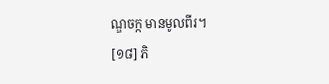ណ្ឌចក្ក មានមូលពីរ។
[១៨] ភិ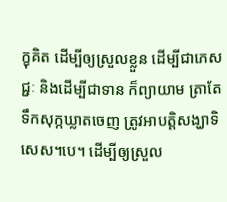ក្ខុគិត ដើម្បីឲ្យស្រួលខ្លួន ដើម្បីជាភេសជ្ជៈ និងដើម្បីជាទាន ក៏ព្យាយាម ត្រាតែទឹកសុក្កឃ្លាតចេញ ត្រូវអាបត្តិសង្ឃាទិសេស។បេ។ ដើម្បីឲ្យស្រួល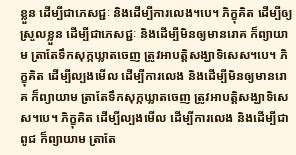ខ្លួន ដើម្បីជាភេសជ្ជៈ និងដើម្បីការលេង។បេ។ ភិក្ខុគិត ដើម្បីឲ្យស្រួលខ្លួន ដើម្បីជាភេសជ្ជៈ និងដើម្បីមិនឲ្យមានរោគ ក៏ព្យាយាម ត្រាតែទឹកសុក្កឃ្លាតចេញ ត្រូវអាបត្តិសង្ឃាទិសេស។បេ។ ភិក្ខុគិត ដើម្បីល្បងមើល ដើម្បីការលេង និងដើម្បីមិនឲ្យមានរោគ ក៏ព្យាយាម ត្រាតែទឹកសុក្កឃ្លាតចេញ ត្រូវអាបត្តិសង្ឃាទិសេស។បេ។ ភិក្ខុគិត ដើម្បីល្បងមើល ដើម្បីការលេង និងដើម្បីជាពូជ ក៏ព្យាយាម ត្រាតែ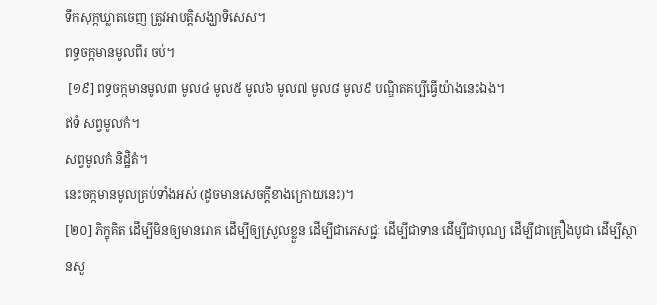ទឹកសុក្កឃ្លាតចេញ ត្រូវអាបត្តិសង្ឃាទិសេស។
ពទ្ធចក្កមានមូលពីរ ចប់។
 [១៩] ពទ្ធចក្កមានមូល៣ មូល៤ មូល៥ មូល៦ មូល៧ មូល៨ មូល៩ បណ្ឌិតគប្បីធ្វើយ៉ាងនេះឯង។
ឥទំ សព្វមូលកំ។
សព្វមូលកំ និដ្ឋិតំ។
នេះចក្កមានមូលគ្រប់ទាំងអស់ (ដូចមានសេចក្តីខាងក្រោយនេះ)។
[២០] ភិក្ខុគិត ដើម្បីមិនឲ្យមានរោគ ដើម្បីឲ្យស្រួលខ្លួន ដើម្បីជាភេសជ្ជៈ ដើម្បីជាទាន ដើម្បីជាបុណ្យ ដើម្បីជាគ្រឿងបូជា ដើម្បីស្ថានសួ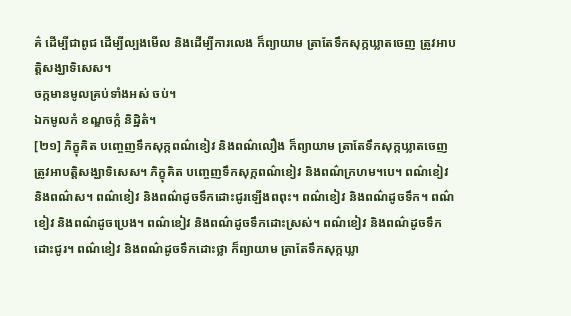គ៌ ដើម្បីជាពូជ ដើម្បីល្បងមើល និងដើម្បីការលេង ក៏ព្យាយាម ត្រាតែទឹកសុក្កឃ្លាតចេញ ត្រូវអាបត្តិសង្ឃាទិសេស។
ចក្កមានមូលគ្រប់ទាំងអស់ ចប់។
ឯកមូលកំ ខណ្ឌចក្កំ និដ្ឋិតំ។
[២១] ភិក្ខុគិត បញ្ចេញទឹកសុក្កពណ៌ខៀវ និងពណ៌លឿង ក៏ព្យាយាម ត្រាតែទឹកសុក្កឃ្លាតចេញ ត្រូវអាបត្តិសង្ឃាទិសេស។ ភិក្ខុគិត បញ្ចេញទឹកសុក្កពណ៌ខៀវ និងពណ៌ក្រហម។បេ។ ពណ៌ខៀវ និងពណ៌ស។ ពណ៌ខៀវ និងពណ៌ដូចទឹកដោះជូរឡើងពពុះ។ ពណ៌ខៀវ និងពណ៌ដូចទឹក។ ពណ៌ខៀវ និងពណ៌ដូចប្រេង។ ពណ៌ខៀវ និងពណ៌ដូចទឹកដោះស្រស់។ ពណ៌ខៀវ និងពណ៌ដូចទឹកដោះជូរ។ ពណ៌ខៀវ និងពណ៌ដូចទឹកដោះថ្លា ក៏ព្យាយាម ត្រាតែទឹកសុក្កឃ្លា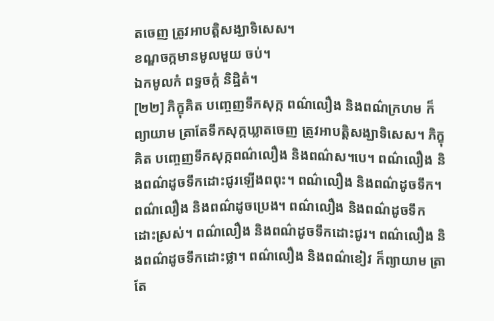តចេញ ត្រូវអាបត្តិសង្ឃាទិសេស។
ខណ្ឌចក្កមានមូលមួយ ចប់។
ឯកមូលកំ ពទ្ធចក្កំ និដ្ឋិតំ។
[២២] ភិក្ខុគិត បញ្ចេញទឹកសុក្ក ពណ៌លឿង និងពណ៌ក្រហម ក៏ព្យាយាម ត្រាតែទឹកសុក្កឃ្លាតចេញ ត្រូវអាបត្តិសង្ឃាទិសេស។ ភិក្ខុគិត បញ្ចេញទឹកសុក្កពណ៌លឿង និងពណ៌ស។បេ។ ពណ៌លឿង និងពណ៌ដូចទឹកដោះជូរឡើងពពុះ។ ពណ៌លឿង និងពណ៌ដូចទឹក។ ពណ៌លឿង និងពណ៌ដូចប្រេង។ ពណ៌លឿង និងពណ៌ដូចទឹកដោះស្រស់។ ពណ៌លឿង និងពណ៌ដូចទឹកដោះជូរ។ ពណ៌លឿង និងពណ៌ដូចទឹកដោះថ្លា។ ពណ៌លឿង និងពណ៌ខៀវ ក៏ព្យាយាម ត្រាតែ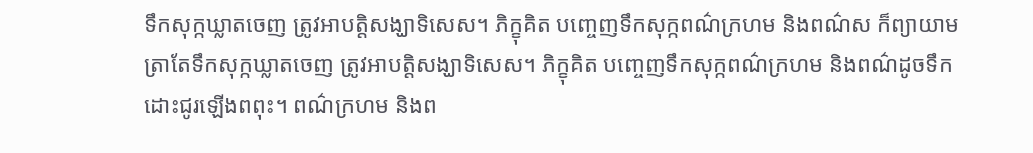ទឹកសុក្កឃ្លាតចេញ ត្រូវអាបត្តិសង្ឃាទិសេស។ ភិក្ខុគិត បញ្ចេញទឹកសុក្កពណ៌ក្រហម និងពណ៌ស ក៏ព្យាយាម ត្រាតែទឹកសុក្កឃ្លាតចេញ ត្រូវអាបត្តិសង្ឃាទិសេស។ ភិក្ខុគិត បញ្ចេញទឹកសុក្កពណ៌ក្រហម និងពណ៌ដូចទឹកដោះជូរឡើងពពុះ។ ពណ៌ក្រហម និងព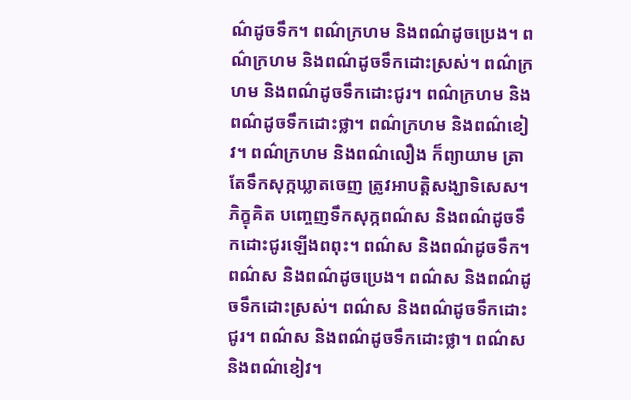ណ៌ដូចទឹក។ ពណ៌ក្រហម និងពណ៌ដូចប្រេង។ ពណ៌ក្រហម និងពណ៌ដូចទឹកដោះស្រស់។ ពណ៌ក្រហម និងពណ៌ដូចទឹកដោះជូរ។ ពណ៌ក្រហម និងពណ៌ដូចទឹកដោះថ្លា។ ពណ៌ក្រហម និងពណ៌ខៀវ។ ពណ៌ក្រហម និងពណ៌លឿង ក៏ព្យាយាម ត្រាតែទឹកសុក្កឃ្លាតចេញ ត្រូវអាបត្តិសង្ឃាទិសេស។ ភិក្ខុគិត បញ្ចេញទឹកសុក្កពណ៌ស និងពណ៌ដូចទឹកដោះជូរឡើងពពុះ។ ពណ៌ស និងពណ៌ដូចទឹក។ ពណ៌ស និងពណ៌ដូចប្រេង។ ពណ៌ស និងពណ៌ដូចទឹកដោះស្រស់។ ពណ៌ស និងពណ៌ដូចទឹកដោះជូរ។ ពណ៌ស និងពណ៌ដូចទឹកដោះថ្លា។ ពណ៌ស និងពណ៌ខៀវ។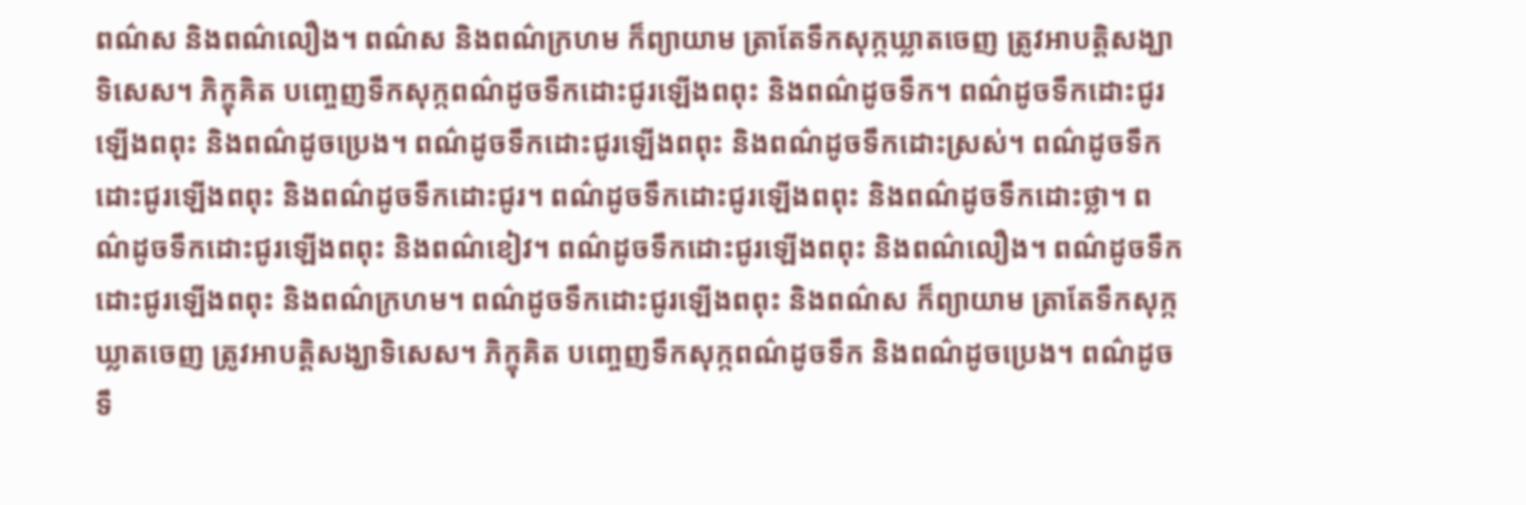ពណ៌ស និងពណ៌លឿង។ ពណ៌ស និងពណ៌ក្រហម ក៏ព្យាយាម ត្រាតែទឹកសុក្កឃ្លាតចេញ ត្រូវអាបត្តិសង្ឃាទិសេស។ ភិក្ខុគិត បញ្ចេញទឹកសុក្កពណ៌ដូចទឹកដោះជូរឡើងពពុះ និងពណ៌ដូចទឹក។ ពណ៌ដូចទឹកដោះជូរឡើងពពុះ និងពណ៌ដូចប្រេង។ ពណ៌ដូចទឹកដោះជូរឡើងពពុះ និងពណ៌ដូចទឹកដោះស្រស់។ ពណ៌ដូចទឹកដោះជូរឡើងពពុះ និងពណ៌ដូចទឹកដោះជូរ។ ពណ៌ដូចទឹកដោះជូរឡើងពពុះ និងពណ៌ដូចទឹកដោះថ្លា។ ពណ៌ដូចទឹកដោះជូរឡើងពពុះ និងពណ៌ខៀវ។ ពណ៌ដូចទឹកដោះជូរឡើងពពុះ និងពណ៌លឿង។ ពណ៌ដូចទឹកដោះជូរឡើងពពុះ និងពណ៌ក្រហម។ ពណ៌ដូចទឹកដោះជូរឡើងពពុះ និងពណ៌ស ក៏ព្យាយាម ត្រាតែទឹកសុក្កឃ្លាតចេញ ត្រូវអាបត្តិសង្ឃាទិសេស។ ភិក្ខុគិត បញ្ចេញទឹកសុក្កពណ៌ដូចទឹក និងពណ៌ដូចប្រេង។ ពណ៌ដូចទឹ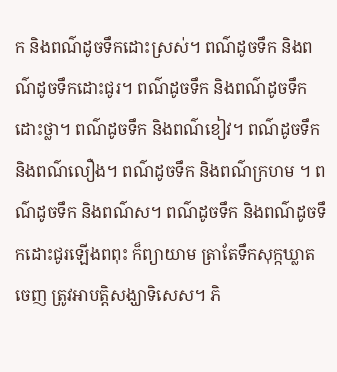ក និងពណ៌ដូចទឹកដោះស្រស់។ ពណ៌ដូចទឹក និងពណ៌ដូចទឹកដោះជូរ។ ពណ៌ដូចទឹក និងពណ៌ដូចទឹកដោះថ្លា។ ពណ៌ដូចទឹក និងពណ៌ខៀវ។ ពណ៌ដូចទឹក និងពណ៌លឿង។ ពណ៌ដូចទឹក និងពណ៌ក្រហម ។ ពណ៌ដូចទឹក និងពណ៌ស។ ពណ៌ដូចទឹក និងពណ៌ដូចទឹកដោះជូរឡើងពពុះ ក៏ព្យាយាម ត្រាតែទឹកសុក្កឃ្លាតចេញ ត្រូវអាបត្តិសង្ឃាទិសេស។ ភិ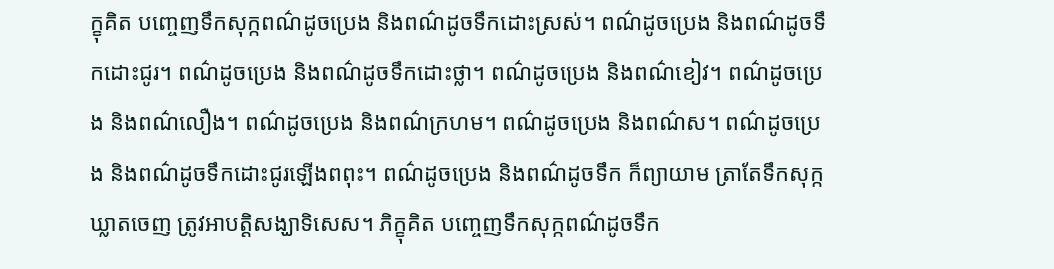ក្ខុគិត បញ្ចេញទឹកសុក្កពណ៌ដូចប្រេង និងពណ៌ដូចទឹកដោះស្រស់។ ពណ៌ដូចប្រេង និងពណ៌ដូចទឹកដោះជូរ។ ពណ៌ដូចប្រេង និងពណ៌ដូចទឹកដោះថ្លា។ ពណ៌ដូចប្រេង និងពណ៌ខៀវ។ ពណ៌ដូចប្រេង និងពណ៌លឿង។ ពណ៌ដូចប្រេង និងពណ៌ក្រហម។ ពណ៌ដូចប្រេង និងពណ៌ស។ ពណ៌ដូចប្រេង និងពណ៌ដូចទឹកដោះជូរឡើងពពុះ។ ពណ៌ដូចប្រេង និងពណ៌ដូចទឹក ក៏ព្យាយាម ត្រាតែទឹកសុក្កឃ្លាតចេញ ត្រូវអាបត្តិសង្ឃាទិសេស។ ភិក្ខុគិត បញ្ចេញទឹកសុក្កពណ៌ដូចទឹក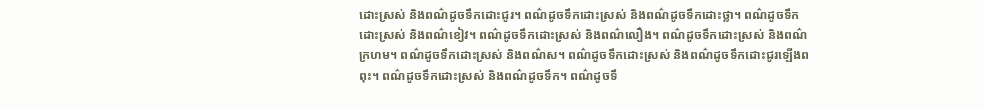ដោះស្រស់ និងពណ៌ដូចទឹកដោះជូរ។ ពណ៌ដូចទឹកដោះស្រស់ និងពណ៌ដូចទឹកដោះថ្លា។ ពណ៌ដូចទឹកដោះស្រស់ និងពណ៌ខៀវ។ ពណ៌ដូចទឹកដោះស្រស់ និងពណ៌លឿង។ ពណ៌ដូចទឹកដោះស្រស់ និងពណ៌ក្រហម។ ពណ៌ដូចទឹកដោះស្រស់ និងពណ៌ស។ ពណ៌ដូចទឹកដោះស្រស់ និងពណ៌ដូចទឹកដោះជូរឡើងពពុះ។ ពណ៌ដូចទឹកដោះស្រស់ និងពណ៌ដូចទឹក។ ពណ៌ដូចទឹ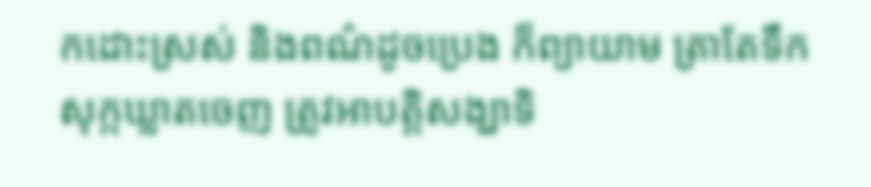កដោះស្រស់ និងពណ៌ដូចប្រេង ក៏ព្យាយាម ត្រាតែទឹកសុក្កឃ្លាតចេញ ត្រូវអាបត្តិសង្ឃាទិ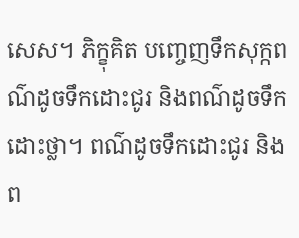សេស។ ភិក្ខុគិត បញ្ចេញទឹកសុក្កពណ៌ដូចទឹកដោះជូរ និងពណ៌ដូចទឹកដោះថ្លា។ ពណ៌ដូចទឹកដោះជូរ និងព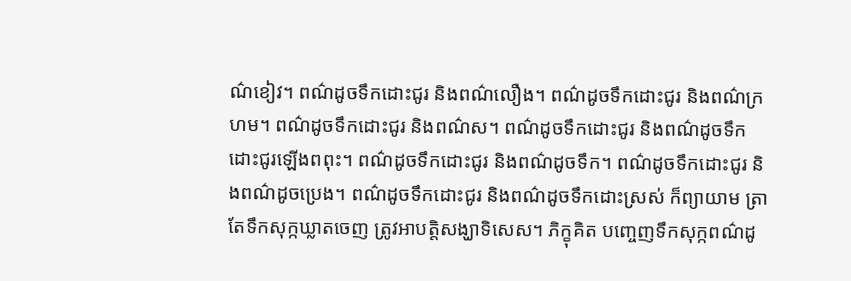ណ៌ខៀវ។ ពណ៌ដូចទឹកដោះជូរ និងពណ៌លឿង។ ពណ៌ដូចទឹកដោះជូរ និងពណ៌ក្រហម។ ពណ៌ដូចទឹកដោះជូរ និងពណ៌ស។ ពណ៌ដូចទឹកដោះជូរ និងពណ៌ដូចទឹកដោះជូរឡើងពពុះ។ ពណ៌ដូចទឹកដោះជូរ និងពណ៌ដូចទឹក។ ពណ៌ដូចទឹកដោះជូរ និងពណ៌ដូចប្រេង។ ពណ៌ដូចទឹកដោះជូរ និងពណ៌ដូចទឹកដោះស្រស់ ក៏ព្យាយាម ត្រាតែទឹកសុក្កឃ្លាតចេញ ត្រូវអាបត្តិសង្ឃាទិសេស។ ភិក្ខុគិត បញ្ចេញទឹកសុក្កពណ៌ដូ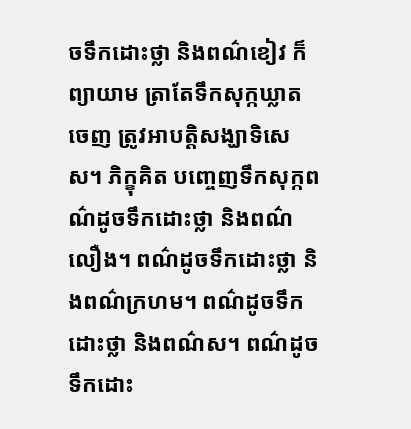ចទឹកដោះថ្លា និងពណ៌ខៀវ ក៏ព្យាយាម ត្រាតែទឹកសុក្កឃ្លាតចេញ ត្រូវអាបត្តិសង្ឃាទិសេស។ ភិក្ខុគិត បញ្ចេញទឹកសុក្កពណ៌ដូចទឹកដោះថ្លា និងពណ៌លឿង។ ពណ៌ដូចទឹកដោះថ្លា និងពណ៌ក្រហម។ ពណ៌ដូចទឹកដោះថ្លា និងពណ៌ស។ ពណ៌ដូចទឹកដោះ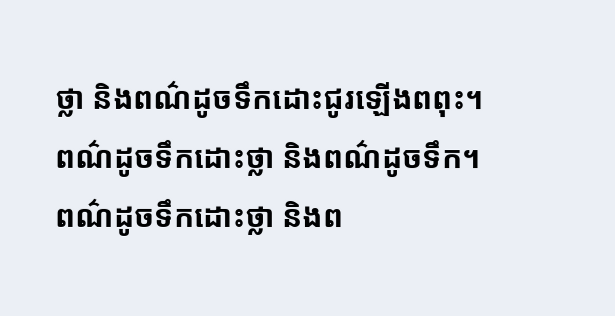ថ្លា និងពណ៌ដូចទឹកដោះជូរឡើងពពុះ។ ពណ៌ដូចទឹកដោះថ្លា និងពណ៌ដូចទឹក។ ពណ៌ដូចទឹកដោះថ្លា និងព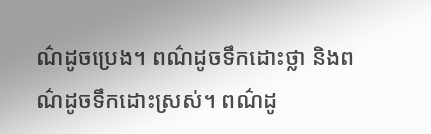ណ៌ដូចប្រេង។ ពណ៌ដូចទឹកដោះថ្លា និងពណ៌ដូចទឹកដោះស្រស់។ ពណ៌ដូ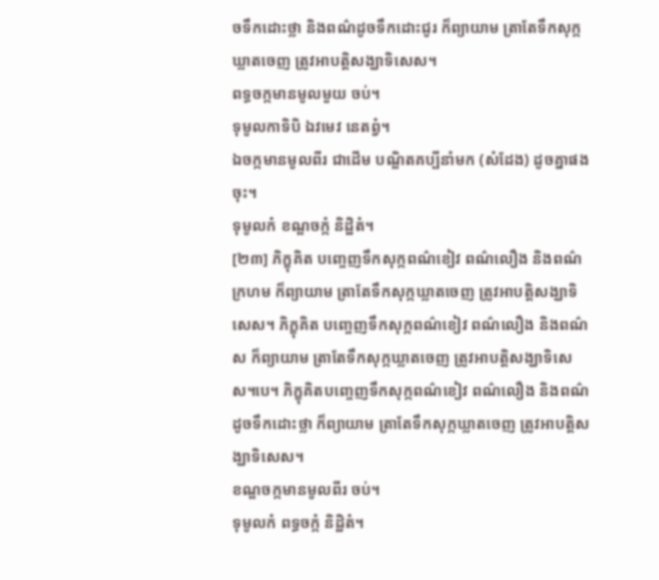ចទឹកដោះថ្លា និងពណ៌ដូចទឹកដោះជូរ ក៏ព្យាយាម ត្រាតែទឹកសុក្កឃ្លាតចេញ ត្រូវអាបត្តិសង្ឃាទិសេស។
ពទ្ធចក្កមានមូលមួយ ចប់។
ទុមូលកាទិបិ ឯវមេវ នេតព្វំ។
ឯចក្កមានមូលពីរ ជាដើម បណ្ឌិតគប្បីនាំមក (សំដែង) ដូចគ្នាផងចុះ។
ទុមូលកំ ខណ្ឌចក្កំ និដ្ឋិតំ។
[២៣] ភិក្ខុគិត បញ្ចេញទឹកសុក្កពណ៌ខៀវ ពណ៌លឿង និងពណ៌ក្រហម ក៏ព្យាយាម ត្រាតែទឹកសុក្កឃ្លាតចេញ ត្រូវអាបត្តិសង្ឃាទិសេស។ ភិក្ខុគិត បញ្ចេញទឹកសុក្កពណ៌ខៀវ ពណ៌លឿង និងពណ៌ស ក៏ព្យាយាម ត្រាតែទឹកសុក្កឃ្លាតចេញ ត្រូវអាបត្តិសង្ឃាទិសេស។បេ។ ភិក្ខុគិតបញ្ចេញទឹកសុក្កពណ៌ខៀវ ពណ៌លឿង និងពណ៌ដូចទឹកដោះថ្លា ក៏ព្យាយាម ត្រាតែទឹកសុក្កឃ្លាតចេញ ត្រូវអាបត្តិសង្ឃាទិសេស។
ខណ្ឌចក្កមានមូលពីរ ចប់។
ទុមូលកំ ពទ្ធចក្កំ និដ្ឋិតំ។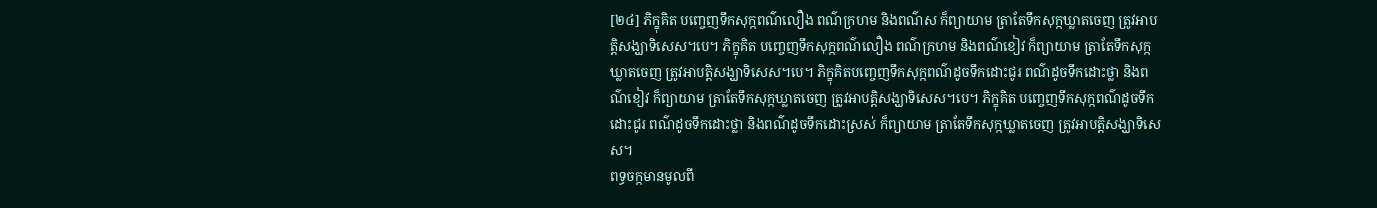[២៤] ភិក្ខុគិត បញ្ចេញទឹកសុក្កពណ៌លឿង ពណ៌ក្រហម និងពណ៌ស ក៏ព្យាយាម ត្រាតែទឹកសុក្កឃ្លាតចេញ ត្រូវអាបត្តិសង្ឃាទិសេស។បេ។ ភិក្ខុគិត បញ្ចេញទឹកសុក្កពណ៌លឿង ពណ៌ក្រហម និងពណ៌ខៀវ ក៏ព្យាយាម ត្រាតែទឹកសុក្កឃ្លាតចេញ ត្រូវអាបត្តិសង្ឃាទិសេស។បេ។ ភិក្ខុគិតបញ្ចេញទឹកសុក្កពណ៌ដូចទឹកដោះជូរ ពណ៌ដូចទឹកដោះថ្លា និងពណ៌ខៀវ ក៏ព្យាយាម ត្រាតែទឹកសុក្កឃ្លាតចេញ ត្រូវអាបត្តិសង្ឃាទិសេស។បេ។ ភិក្ខុគិត បញ្ចេញទឹកសុក្កពណ៌ដូចទឹកដោះជូរ ពណ៌ដូចទឹកដោះថ្លា និងពណ៌ដូចទឹកដោះស្រស់ ក៏ព្យាយាម ត្រាតែទឹកសុក្កឃ្លាតចេញ ត្រូវអាបត្តិសង្ឃាទិសេស។
ពទ្ធចក្កមានមូលពី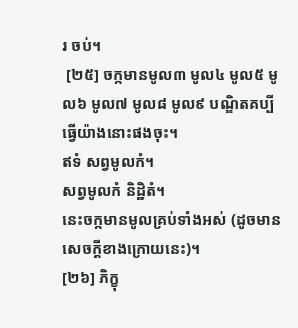រ ចប់។
 [២៥] ចក្កមានមូល៣ មូល៤ មូល៥ មូល៦ មូល៧ មូល៨ មូល៩ បណ្ឌិតគប្បីធ្វើយ៉ាងនោះផងចុះ។
ឥទំ សព្វមូលកំ។
សព្វមូលកំ និដ្ឋិតំ។
នេះចក្កមានមូលគ្រប់ទាំងអស់ (ដូចមានសេចក្តីខាងក្រោយនេះ)។
[២៦] ភិក្ខុ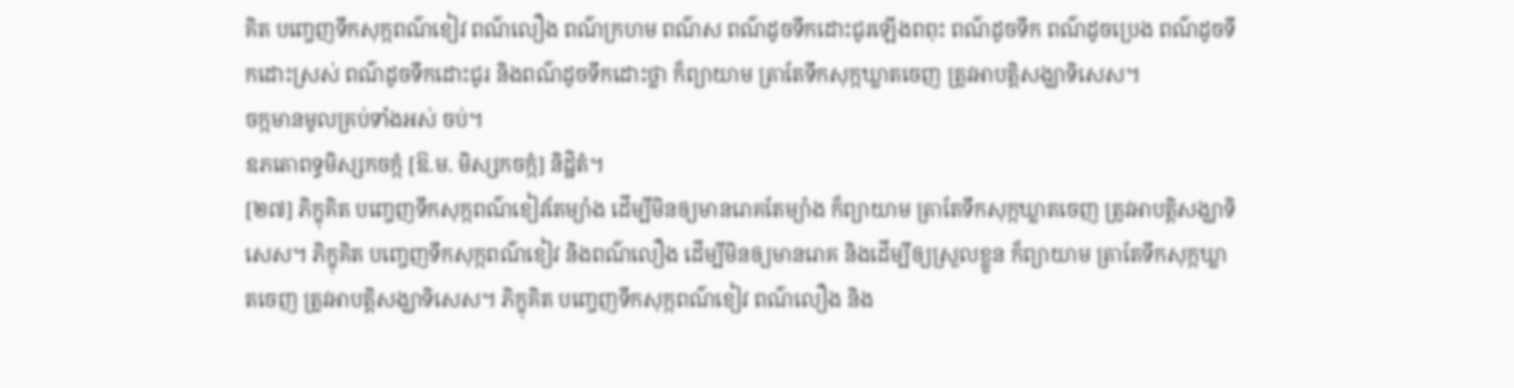គិត បញ្ចេញទឹកសុក្កពណ៌ខៀវ ពណ៌លឿង ពណ៌ក្រហម ពណ៌ស ពណ៌ដូចទឹកដោះជូរឡើងពពុះ ពណ៌ដូចទឹក ពណ៌ដូចប្រេង ពណ៌ដូចទឹកដោះស្រស់ ពណ៌ដូចទឹកដោះជូរ និងពណ៌ដូចទឹកដោះថ្លា ក៏ព្យាយាម ត្រាតែទឹកសុក្កឃ្លាតចេញ ត្រូវអាបត្តិសង្ឃាទិសេស។
ចក្កមានមូលគ្រប់ទាំងអស់ ចប់។
ឧភតោពទ្ធមិស្សកចក្កំ [ឱ.ម. មិស្សកចក្កំ] និដ្ឋិតំ។
[២៧] ភិក្ខុគិត បញ្ចេញទឹកសុក្កពណ៌ខៀវតែម្យ៉ាង ដើម្បីមិនឲ្យមានរោគតែម្យ៉ាង ក៏ព្យាយាម ត្រាតែទឹកសុក្កឃ្លាតចេញ ត្រូវអាបត្តិសង្ឃាទិសេស។ ភិក្ខុគិត បញ្ចេញទឹកសុក្កពណ៌ខៀវ និងពណ៌លឿង ដើម្បីមិនឲ្យមានរោគ និងដើម្បីឲ្យស្រួលខ្លួន ក៏ព្យាយាម ត្រាតែទឹកសុក្កឃ្លាតចេញ ត្រូវអាបត្តិសង្ឃាទិសេស។ ភិក្ខុគិត បញ្ចេញទឹកសុក្កពណ៌ខៀវ ពណ៌លឿង និង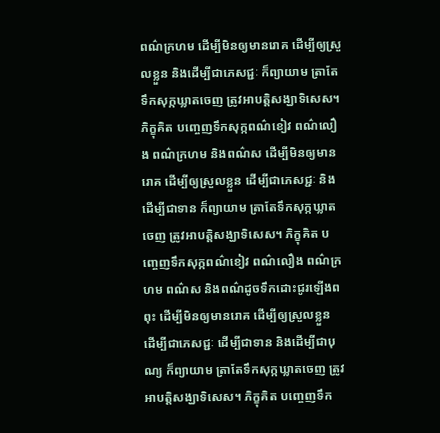ពណ៌ក្រហម ដើម្បីមិនឲ្យមានរោគ ដើម្បីឲ្យស្រួលខ្លួន និងដើម្បីជាភេសជ្ជៈ ក៏ព្យាយាម ត្រាតែទឹកសុក្កឃ្លាតចេញ ត្រូវអាបត្តិសង្ឃាទិសេស។ ភិក្ខុគិត បញ្ចេញទឹកសុក្កពណ៌ខៀវ ពណ៌លឿង ពណ៌ក្រហម និងពណ៌ស ដើម្បីមិនឲ្យមានរោគ ដើម្បីឲ្យស្រួលខ្លួន ដើម្បីជាភេសជ្ជៈ និងដើម្បីជាទាន ក៏ព្យាយាម ត្រាតែទឹកសុក្កឃ្លាតចេញ ត្រូវអាបត្តិសង្ឃាទិសេស។ ភិក្ខុគិត បញ្ចេញទឹកសុក្កពណ៌ខៀវ ពណ៌លឿង ពណ៌ក្រហម ពណ៌ស និងពណ៌ដូចទឹកដោះជូរឡើងពពុះ ដើម្បីមិនឲ្យមានរោគ ដើម្បីឲ្យស្រួលខ្លួន ដើម្បីជាភេសជ្ជៈ ដើម្បីជាទាន និងដើម្បីជាបុណ្យ ក៏ព្យាយាម ត្រាតែទឹកសុក្កឃ្លាតចេញ ត្រូវអាបត្តិសង្ឃាទិសេស។ ភិក្ខុគិត បញ្ចេញទឹក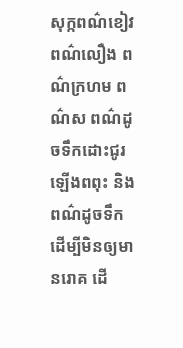សុក្កពណ៌ខៀវ ពណ៌លឿង ពណ៌ក្រហម ពណ៌ស ពណ៌ដូចទឹកដោះជូរឡើងពពុះ និងពណ៌ដូចទឹក ដើម្បីមិនឲ្យមានរោគ ដើ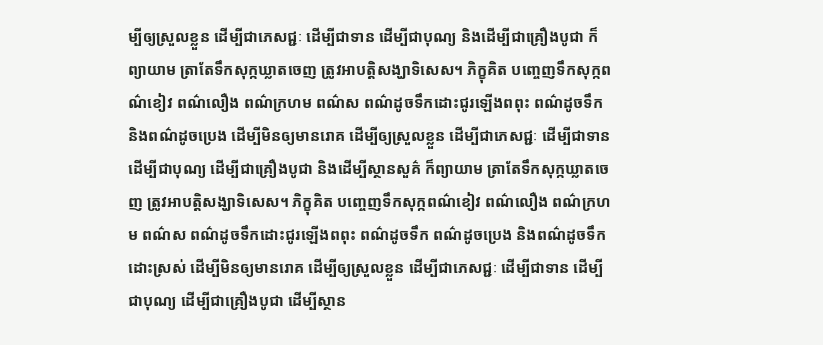ម្បីឲ្យស្រួលខ្លួន ដើម្បីជាភេសជ្ជៈ ដើម្បីជាទាន ដើម្បីជាបុណ្យ និងដើម្បីជាគ្រឿងបូជា ក៏ព្យាយាម ត្រាតែទឹកសុក្កឃ្លាតចេញ ត្រូវអាបត្តិសង្ឃាទិសេស។ ភិក្ខុគិត បញ្ចេញទឹកសុក្កពណ៌ខៀវ ពណ៌លឿង ពណ៌ក្រហម ពណ៌ស ពណ៌ដូចទឹកដោះជូរឡើងពពុះ ពណ៌ដូចទឹក និងពណ៌ដូចប្រេង ដើម្បីមិនឲ្យមានរោគ ដើម្បីឲ្យស្រួលខ្លួន ដើម្បីជាភេសជ្ជៈ ដើម្បីជាទាន ដើម្បីជាបុណ្យ ដើម្បីជាគ្រឿងបូជា និងដើម្បីស្ថានសួគ៌ ក៏ព្យាយាម ត្រាតែទឹកសុក្កឃ្លាតចេញ ត្រូវអាបត្តិសង្ឃាទិសេស។ ភិក្ខុគិត បញ្ចេញទឹកសុក្កពណ៌ខៀវ ពណ៌លឿង ពណ៌ក្រហម ពណ៌ស ពណ៌ដូចទឹកដោះជូរឡើងពពុះ ពណ៌ដូចទឹក ពណ៌ដូចប្រេង និងពណ៌ដូចទឹកដោះស្រស់ ដើម្បីមិនឲ្យមានរោគ ដើម្បីឲ្យស្រួលខ្លួន ដើម្បីជាភេសជ្ជៈ ដើម្បីជាទាន ដើម្បីជាបុណ្យ ដើម្បីជាគ្រឿងបូជា ដើម្បីស្ថាន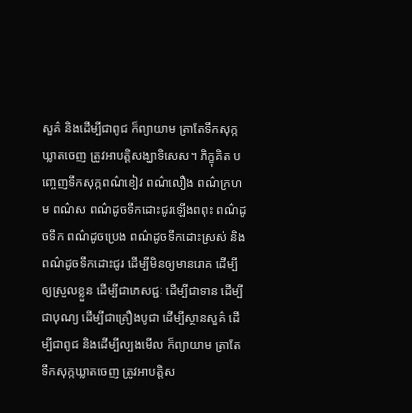សួគ៌ និងដើម្បីជាពូជ ក៏ព្យាយាម ត្រាតែទឹកសុក្កឃ្លាតចេញ ត្រូវអាបត្តិសង្ឃាទិសេស។ ភិក្ខុគិត បញ្ចេញទឹកសុក្កពណ៌ខៀវ ពណ៌លឿង ពណ៌ក្រហម ពណ៌ស ពណ៌ដូចទឹកដោះជូរឡើងពពុះ ពណ៌ដូចទឹក ពណ៌ដូចប្រេង ពណ៌ដូចទឹកដោះស្រស់ និងពណ៌ដូចទឹកដោះជូរ ដើម្បីមិនឲ្យមានរោគ ដើម្បីឲ្យស្រួលខ្លួន ដើម្បីជាភេសជ្ជៈ ដើម្បីជាទាន ដើម្បីជាបុណ្យ ដើម្បីជាគ្រឿងបូជា ដើម្បីស្ថានសួគ៌ ដើម្បីជាពូជ និងដើម្បីល្បងមើល ក៏ព្យាយាម ត្រាតែទឹកសុក្កឃ្លាតចេញ ត្រូវអាបត្តិស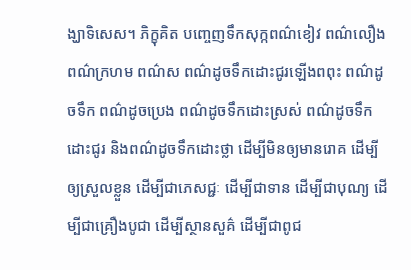ង្ឃាទិសេស។ ភិក្ខុគិត បញ្ចេញទឹកសុក្កពណ៌ខៀវ ពណ៌លឿង ពណ៌ក្រហម ពណ៌ស ពណ៌ដូចទឹកដោះជូរឡើងពពុះ ពណ៌ដូចទឹក ពណ៌ដូចប្រេង ពណ៌ដូចទឹកដោះស្រស់ ពណ៌ដូចទឹកដោះជូរ និងពណ៌ដូចទឹកដោះថ្លា ដើម្បីមិនឲ្យមានរោគ ដើម្បីឲ្យស្រួលខ្លួន ដើម្បីជាភេសជ្ជៈ ដើម្បីជាទាន ដើម្បីជាបុណ្យ ដើម្បីជាគ្រឿងបូជា ដើម្បីស្ថានសួគ៌ ដើម្បីជាពូជ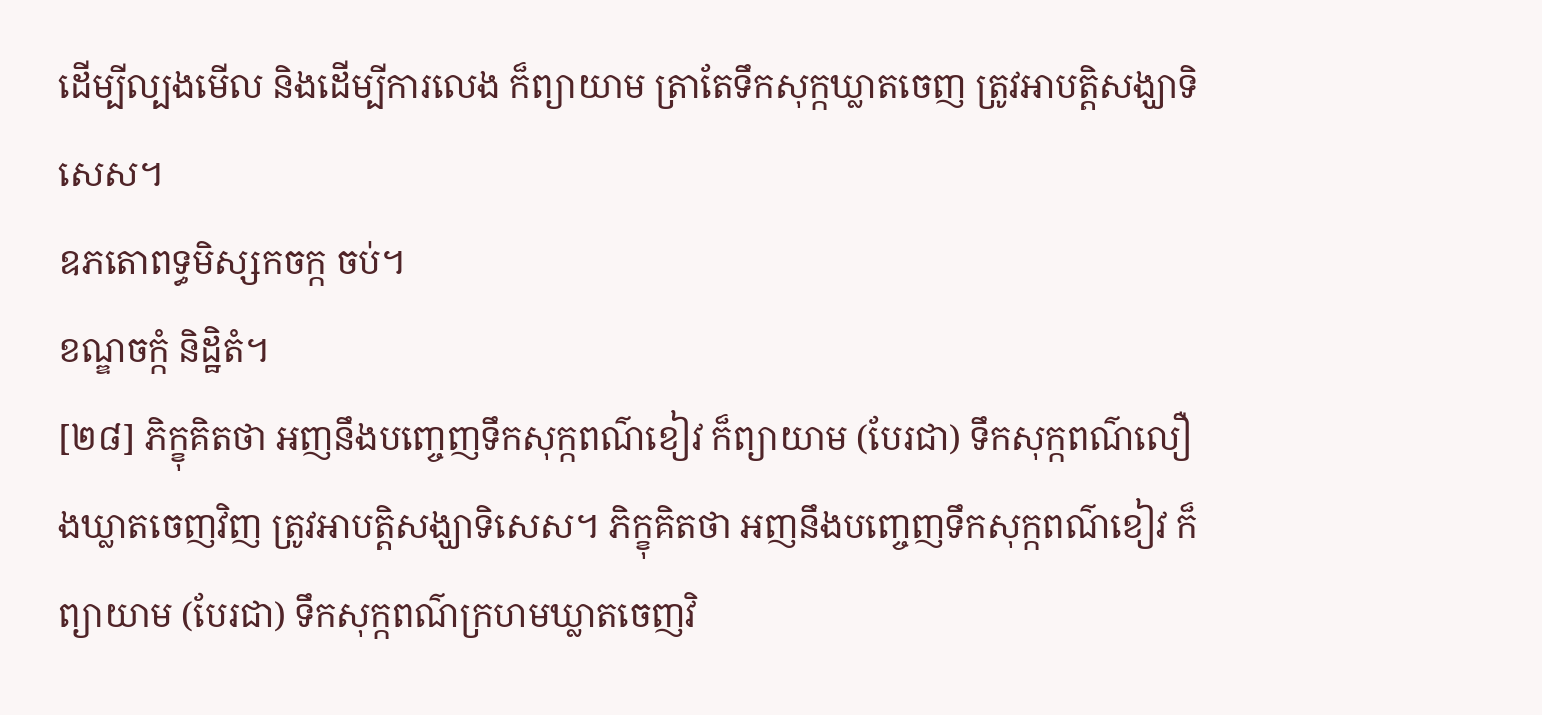ដើម្បីល្បងមើល និងដើម្បីការលេង ក៏ព្យាយាម ត្រាតែទឹកសុក្កឃ្លាតចេញ ត្រូវអាបត្តិសង្ឃាទិសេស។
ឧភតោពទ្ធមិស្សកចក្ក ចប់។
ខណ្ឌចក្កំ និដ្ឋិតំ។
[២៨] ភិក្ខុគិតថា អញនឹងបញ្ចេញទឹកសុក្កពណ៌ខៀវ ក៏ព្យាយាម (បែរជា) ទឹកសុក្កពណ៌លឿងឃ្លាតចេញវិញ ត្រូវអាបត្តិសង្ឃាទិសេស។ ភិក្ខុគិតថា អញនឹងបញ្ចេញទឹកសុក្កពណ៌ខៀវ ក៏ព្យាយាម (បែរជា) ទឹកសុក្កពណ៌ក្រហមឃ្លាតចេញវិ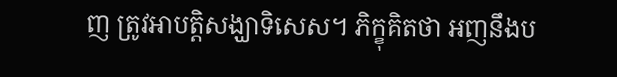ញ ត្រូវអាបត្តិសង្ឃាទិសេស។ ភិក្ខុគិតថា អញនឹងប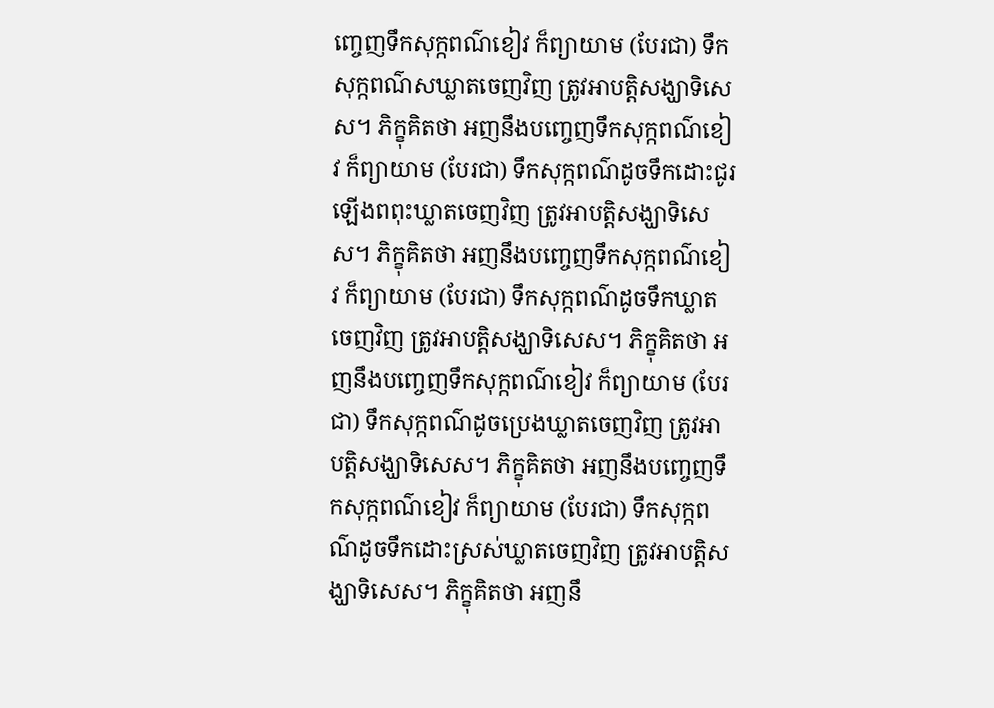ញ្ចេញទឹកសុក្កពណ៌ខៀវ ក៏ព្យាយាម (បែរជា) ទឹកសុក្កពណ៌សឃ្លាតចេញវិញ ត្រូវអាបត្តិសង្ឃាទិសេស។ ភិក្ខុគិតថា អញនឹងបញ្ចេញទឹកសុក្កពណ៌ខៀវ ក៏ព្យាយាម (បែរជា) ទឹកសុក្កពណ៌ដូចទឹកដោះជូរឡើងពពុះឃ្លាតចេញវិញ ត្រូវអាបត្តិសង្ឃាទិសេស។ ភិក្ខុគិតថា អញនឹងបញ្ចេញទឹកសុក្កពណ៌ខៀវ ក៏ព្យាយាម (បែរជា) ទឹកសុក្កពណ៌ដូចទឹកឃ្លាតចេញវិញ ត្រូវអាបត្តិសង្ឃាទិសេស។ ភិក្ខុគិតថា អញនឹងបញ្ចេញទឹកសុក្កពណ៌ខៀវ ក៏ព្យាយាម (បែរជា) ទឹកសុក្កពណ៌ដូចប្រេងឃ្លាតចេញវិញ ត្រូវអាបត្តិសង្ឃាទិសេស។ ភិក្ខុគិតថា អញនឹងបញ្ចេញទឹកសុក្កពណ៌ខៀវ ក៏ព្យាយាម (បែរជា) ទឹកសុក្កពណ៌ដូចទឹកដោះស្រស់ឃ្លាតចេញវិញ ត្រូវអាបត្តិសង្ឃាទិសេស។ ភិក្ខុគិតថា អញនឹ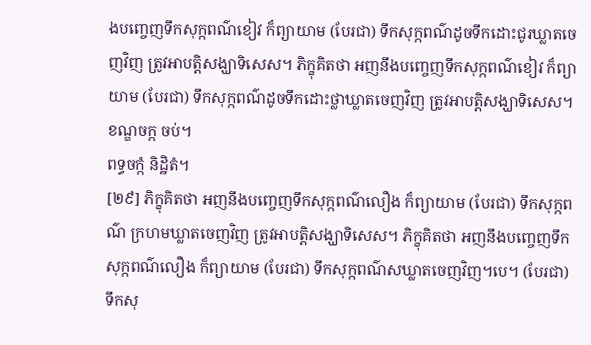ងបញ្ចេញទឹកសុក្កពណ៌ខៀវ ក៏ព្យាយាម (បែរជា) ទឹកសុក្កពណ៌ដូចទឹកដោះជូរឃ្លាតចេញវិញ ត្រូវអាបត្តិសង្ឃាទិសេស។ ភិក្ខុគិតថា អញនឹងបញ្ចេញទឹកសុក្កពណ៌ខៀវ ក៏ព្យាយាម (បែរជា) ទឹកសុក្កពណ៌ដូចទឹកដោះថ្លាឃ្លាតចេញវិញ ត្រូវអាបត្តិសង្ឃាទិសេស។
ខណ្ឌចក្ក ចប់។
ពទ្ធចក្កំ និដ្ឋិតំ។
[២៩] ភិក្ខុគិតថា អញនឹងបញ្ចេញទឹកសុក្កពណ៌លឿង ក៏ព្យាយាម (បែរជា) ទឹកសុក្កពណ៌ ក្រហមឃ្លាតចេញវិញ ត្រូវអាបត្តិសង្ឃាទិសេស។ ភិក្ខុគិតថា អញនឹងបញ្ចេញទឹកសុក្កពណ៌លឿង ក៏ព្យាយាម (បែរជា) ទឹកសុក្កពណ៌សឃ្លាតចេញវិញ។បេ។ (បែរជា) ទឹកសុ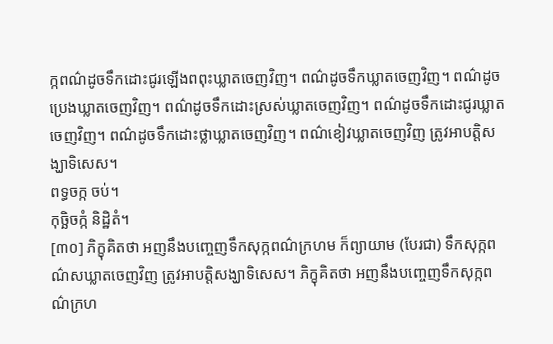ក្កពណ៌ដូចទឹកដោះជូរឡើងពពុះឃ្លាតចេញវិញ។ ពណ៌ដូចទឹកឃ្លាតចេញវិញ។ ពណ៌ដូចប្រេងឃ្លាតចេញវិញ។ ពណ៌ដូចទឹកដោះស្រស់ឃ្លាតចេញវិញ។ ពណ៌ដូចទឹកដោះជូរឃ្លាតចេញវិញ។ ពណ៌ដូចទឹកដោះថ្លាឃ្លាតចេញវិញ។ ពណ៌ខៀវឃ្លាតចេញវិញ ត្រូវអាបត្តិសង្ឃាទិសេស។
ពទ្ធចក្ក ចប់។
កុច្ឆិចក្កំ និដ្ឋិតំ។
[៣០] ភិក្ខុគិតថា អញនឹងបញ្ចេញទឹកសុក្កពណ៌ក្រហម ក៏ព្យាយាម (បែរជា) ទឹកសុក្កពណ៌សឃ្លាតចេញវិញ ត្រូវអាបត្តិសង្ឃាទិសេស។ ភិក្ខុគិតថា អញនឹងបញ្ចេញទឹកសុក្កពណ៌ក្រហ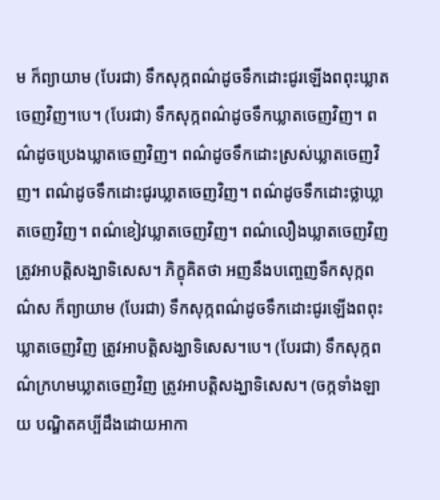ម ក៏ព្យាយាម (បែរជា) ទឹកសុក្កពណ៌ដូចទឹកដោះជូរឡើងពពុះឃ្លាតចេញវិញ។បេ។ (បែរជា) ទឹកសុក្កពណ៌ដូចទឹកឃ្លាតចេញវិញ។ ពណ៌ដូចប្រេងឃ្លាតចេញវិញ។ ពណ៌ដូចទឹកដោះស្រស់ឃ្លាតចេញវិញ។ ពណ៌ដូចទឹកដោះជូរឃ្លាតចេញវិញ។ ពណ៌ដូចទឹកដោះថ្លាឃ្លាតចេញវិញ។ ពណ៌ខៀវឃ្លាតចេញវិញ។ ពណ៌លឿងឃ្លាតចេញវិញ ត្រូវអាបត្តិសង្ឃាទិសេស។ ភិក្ខុគិតថា អញនឹងបញ្ចេញទឹកសុក្កពណ៌ស ក៏ព្យាយាម (បែរជា) ទឹកសុក្កពណ៌ដូចទឹកដោះជូរឡើងពពុះឃ្លាតចេញវិញ ត្រូវអាបត្តិសង្ឃាទិសេស។បេ។ (បែរជា) ទឹកសុក្កពណ៌ក្រហមឃ្លាតចេញវិញ ត្រូវអាបត្តិសង្ឃាទិសេស។ (ចក្កទាំងឡាយ បណ្ឌិតគប្បីដឹងដោយអាកា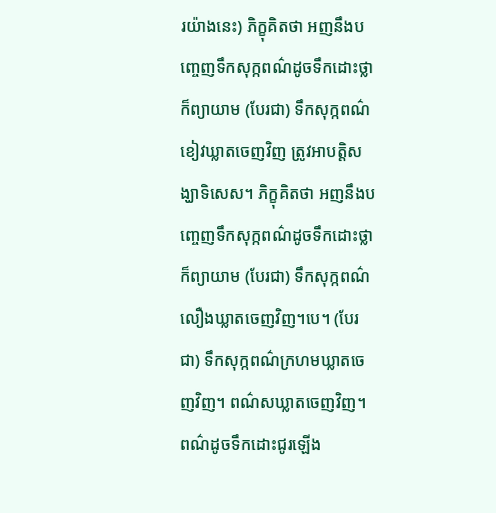រយ៉ាងនេះ) ភិក្ខុគិតថា អញនឹងបញ្ចេញទឹកសុក្កពណ៌ដូចទឹកដោះថ្លា ក៏ព្យាយាម (បែរជា) ទឹកសុក្កពណ៌ខៀវឃ្លាតចេញវិញ ត្រូវអាបត្តិសង្ឃាទិសេស។ ភិក្ខុគិតថា អញនឹងបញ្ចេញទឹកសុក្កពណ៌ដូចទឹកដោះថ្លា ក៏ព្យាយាម (បែរជា) ទឹកសុក្កពណ៌លឿងឃ្លាតចេញវិញ។បេ។ (បែរជា) ទឹកសុក្កពណ៌ក្រហមឃ្លាតចេញវិញ។ ពណ៌សឃ្លាតចេញវិញ។ ពណ៌ដូចទឹកដោះជូរឡើង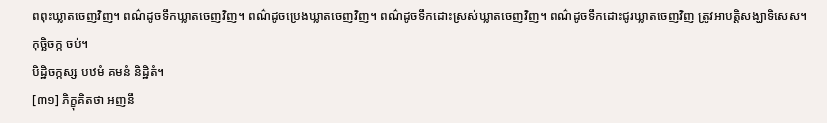ពពុះឃ្លាតចេញវិញ។ ពណ៌ដូចទឹកឃ្លាតចេញវិញ។ ពណ៌ដូចប្រេងឃ្លាតចេញវិញ។ ពណ៌ដូចទឹកដោះស្រស់ឃ្លាតចេញវិញ។ ពណ៌ដូចទឹកដោះជូរឃ្លាតចេញវិញ ត្រូវអាបត្តិសង្ឃាទិសេស។
កុច្ឆិចក្ក ចប់។
បិដ្ឋិចក្កស្ស បឋមំ គមនំ និដ្ឋិតំ។
[៣១] ភិក្ខុគិតថា អញនឹ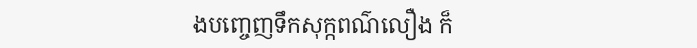ងបញ្ចេញទឹកសុក្កពណ៌លឿង ក៏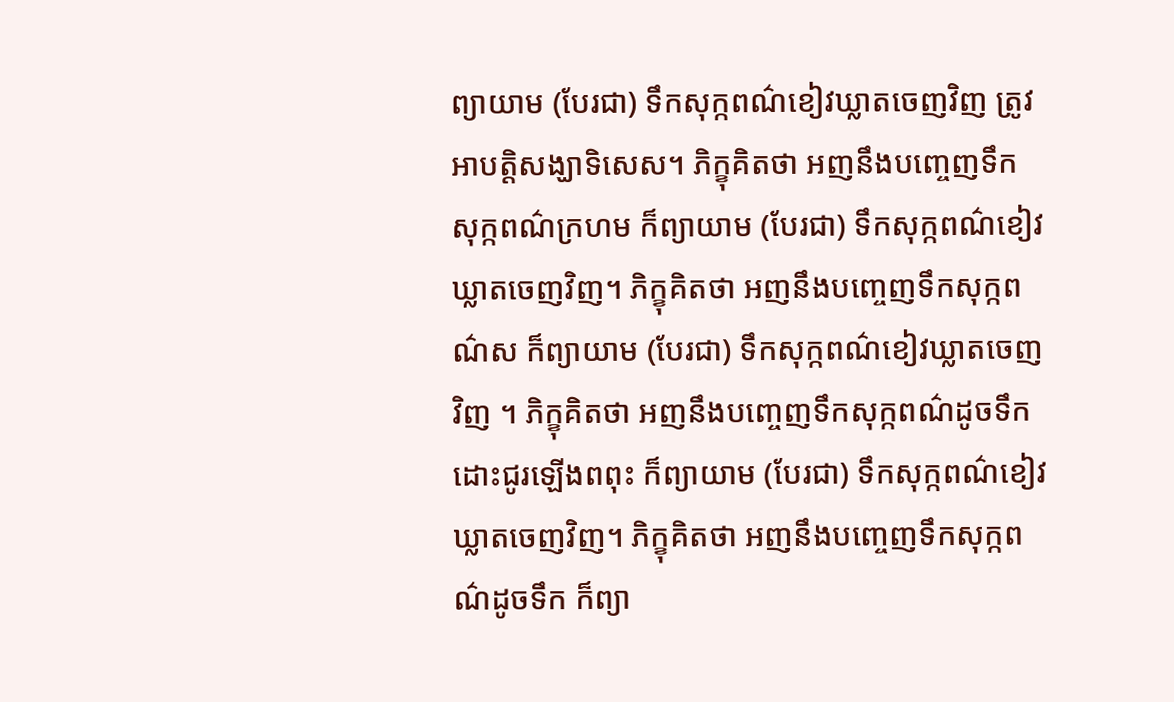ព្យាយាម (បែរជា) ទឹកសុក្កពណ៌ខៀវឃ្លាតចេញវិញ ត្រូវអាបត្តិសង្ឃាទិសេស។ ភិក្ខុគិតថា អញនឹងបញ្ចេញទឹកសុក្កពណ៌ក្រហម ក៏ព្យាយាម (បែរជា) ទឹកសុក្កពណ៌ខៀវឃ្លាតចេញវិញ។ ភិក្ខុគិតថា អញនឹងបញ្ចេញទឹកសុក្កពណ៌ស ក៏ព្យាយាម (បែរជា) ទឹកសុក្កពណ៌ខៀវឃ្លាតចេញវិញ ។ ភិក្ខុគិតថា អញនឹងបញ្ចេញទឹកសុក្កពណ៌ដូចទឹកដោះជូរឡើងពពុះ ក៏ព្យាយាម (បែរជា) ទឹកសុក្កពណ៌ខៀវឃ្លាតចេញវិញ។ ភិក្ខុគិតថា អញនឹងបញ្ចេញទឹកសុក្កពណ៌ដូចទឹក ក៏ព្យា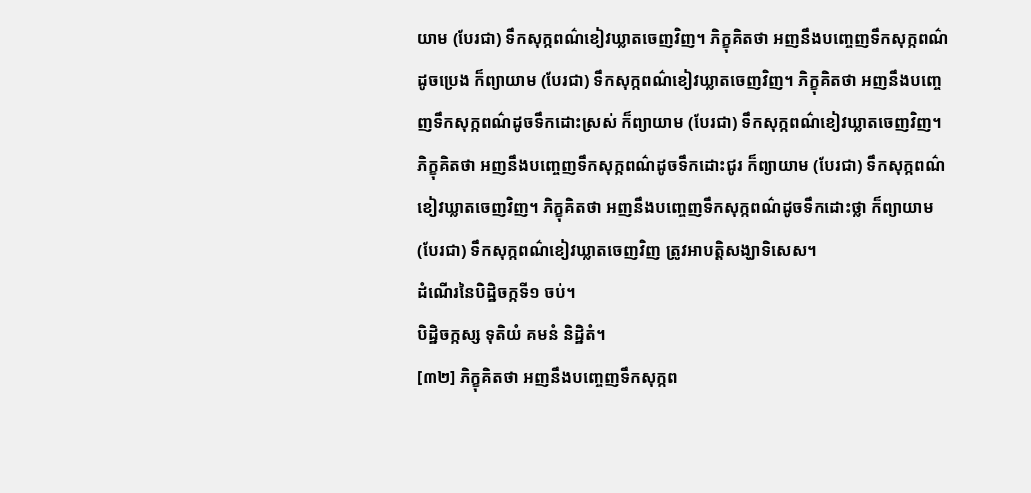យាម (បែរជា) ទឹកសុក្កពណ៌ខៀវឃ្លាតចេញវិញ។ ភិក្ខុគិតថា អញនឹងបញ្ចេញទឹកសុក្កពណ៌ដូចប្រេង ក៏ព្យាយាម (បែរជា) ទឹកសុក្កពណ៌ខៀវឃ្លាតចេញវិញ។ ភិក្ខុគិតថា អញនឹងបញ្ចេញទឹកសុក្កពណ៌ដូចទឹកដោះស្រស់ ក៏ព្យាយាម (បែរជា) ទឹកសុក្កពណ៌ខៀវឃ្លាតចេញវិញ។ ភិក្ខុគិតថា អញនឹងបញ្ចេញទឹកសុក្កពណ៌ដូចទឹកដោះជូរ ក៏ព្យាយាម (បែរជា) ទឹកសុក្កពណ៌ខៀវឃ្លាតចេញវិញ។ ភិក្ខុគិតថា អញនឹងបញ្ចេញទឹកសុក្កពណ៌ដូចទឹកដោះថ្លា ក៏ព្យាយាម (បែរជា) ទឹកសុក្កពណ៌ខៀវឃ្លាតចេញវិញ ត្រូវអាបត្តិសង្ឃាទិសេស។
ដំណើរនៃបិដ្ឋិចក្កទី១ ចប់។
បិដ្ឋិចក្កស្ស ទុតិយំ គមនំ និដ្ឋិតំ។
[៣២] ភិក្ខុគិតថា អញនឹងបញ្ចេញទឹកសុក្កព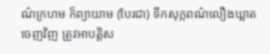ណ៌ក្រហម ក៏ព្យាយាម (បែរជា) ទឹកសុក្កពណ៌លឿងឃ្លាតចេញវិញ ត្រូវអាបត្តិស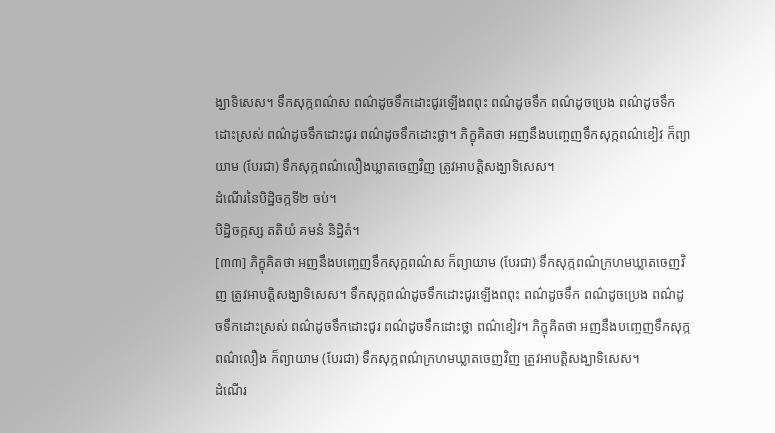ង្ឃាទិសេស។ ទឹកសុក្កពណ៌ស ពណ៌ដូចទឹកដោះជូរឡើងពពុះ ពណ៌ដូចទឹក ពណ៌ដូចប្រេង ពណ៌ដូចទឹកដោះស្រស់ ពណ៌ដូចទឹកដោះជូរ ពណ៌ដូចទឹកដោះថ្លា។ ភិក្ខុគិតថា អញនឹងបញ្ចេញទឹកសុក្កពណ៌ខៀវ ក៏ព្យាយាម (បែរជា) ទឹកសុក្កពណ៌លឿងឃ្លាតចេញវិញ ត្រូវអាបត្តិសង្ឃាទិសេស។
ដំណើរនៃបិដ្ឋិចក្កទី២ ចប់។
បិដ្ឋិចក្កស្ស តតិយំ គមនំ និដ្ឋិតំ។
[៣៣] ភិក្ខុគិតថា អញនឹងបញ្ចេញទឹកសុក្កពណ៌ស ក៏ព្យាយាម (បែរជា) ទឹកសុក្កពណ៌ក្រហមឃ្លាតចេញវិញ ត្រូវអាបត្តិសង្ឃាទិសេស។ ទឹកសុក្កពណ៌ដូចទឹកដោះជូរឡើងពពុះ ពណ៌ដូចទឹក ពណ៌ដូចប្រេង ពណ៌ដូចទឹកដោះស្រស់ ពណ៌ដូចទឹកដោះជូរ ពណ៌ដូចទឹកដោះថ្លា ពណ៌ខៀវ។ ភិក្ខុគិតថា អញនឹងបញ្ចេញទឹកសុក្កពណ៌លឿង ក៏ព្យាយាម (បែរជា) ទឹកសុក្កពណ៌ក្រហមឃ្លាតចេញវិញ ត្រូវអាបត្តិសង្ឃាទិសេស។
ដំណើរ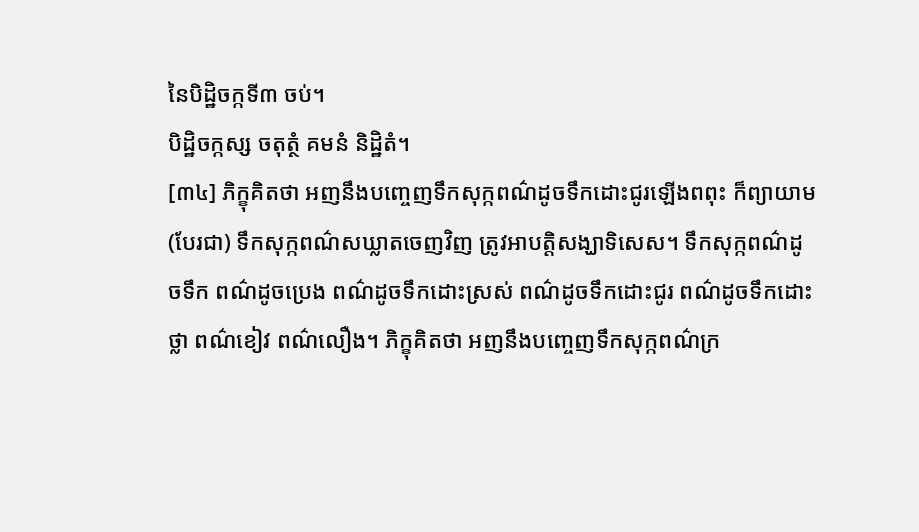នៃបិដ្ឋិចក្កទី៣ ចប់។
បិដ្ឋិចក្កស្ស ចតុត្ថំ គមនំ និដ្ឋិតំ។
[៣៤] ភិក្ខុគិតថា អញនឹងបញ្ចេញទឹកសុក្កពណ៌ដូចទឹកដោះជូរឡើងពពុះ ក៏ព្យាយាម (បែរជា) ទឹកសុក្កពណ៌សឃ្លាតចេញវិញ ត្រូវអាបត្តិសង្ឃាទិសេស។ ទឹកសុក្កពណ៌ដូចទឹក ពណ៌ដូចប្រេង ពណ៌ដូចទឹកដោះស្រស់ ពណ៌ដូចទឹកដោះជូរ ពណ៌ដូចទឹកដោះថ្លា ពណ៌ខៀវ ពណ៌លឿង។ ភិក្ខុគិតថា អញនឹងបញ្ចេញទឹកសុក្កពណ៌ក្រ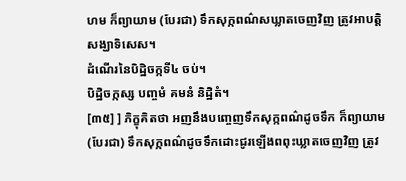ហម ក៏ព្យាយាម (បែរជា) ទឹកសុក្កពណ៌សឃ្លាតចេញវិញ ត្រូវអាបត្តិសង្ឃាទិសេស។
ដំណើរនៃបិដ្ឋិចក្កទី៤ ចប់។
បិដ្ឋិចក្កស្ស បញ្ចមំ គមនំ និដ្ឋិតំ។
[៣៥] ] ភិក្ខុគិតថា អញនឹងបញ្ចេញទឹកសុក្កពណ៌ដូចទឹក ក៏ព្យាយាម (បែរជា) ទឹកសុក្កពណ៌ដូចទឹកដោះជូរឡើងពពុះឃ្លាតចេញវិញ ត្រូវ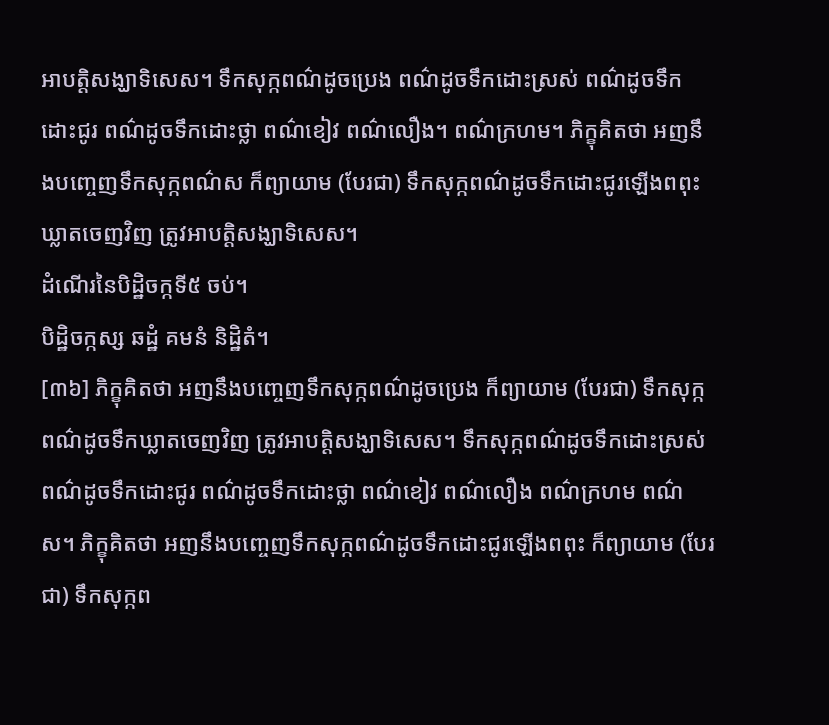អាបត្តិសង្ឃាទិសេស។ ទឹកសុក្កពណ៌ដូចប្រេង ពណ៌ដូចទឹកដោះស្រស់ ពណ៌ដូចទឹកដោះជូរ ពណ៌ដូចទឹកដោះថ្លា ពណ៌ខៀវ ពណ៌លឿង។ ពណ៌ក្រហម។ ភិក្ខុគិតថា អញនឹងបញ្ចេញទឹកសុក្កពណ៌ស ក៏ព្យាយាម (បែរជា) ទឹកសុក្កពណ៌ដូចទឹកដោះជូរឡើងពពុះឃ្លាតចេញវិញ ត្រូវអាបត្តិសង្ឃាទិសេស។
ដំណើរនៃបិដ្ឋិចក្កទី៥ ចប់។
បិដ្ឋិចក្កស្ស ឆដ្ឋំ គមនំ និដ្ឋិតំ។
[៣៦] ភិក្ខុគិតថា អញនឹងបញ្ចេញទឹកសុក្កពណ៌ដូចប្រេង ក៏ព្យាយាម (បែរជា) ទឹកសុក្កពណ៌ដូចទឹកឃ្លាតចេញវិញ ត្រូវអាបត្តិសង្ឃាទិសេស។ ទឹកសុក្កពណ៌ដូចទឹកដោះស្រស់ ពណ៌ដូចទឹកដោះជូរ ពណ៌ដូចទឹកដោះថ្លា ពណ៌ខៀវ ពណ៌លឿង ពណ៌ក្រហម ពណ៌ស។ ភិក្ខុគិតថា អញនឹងបញ្ចេញទឹកសុក្កពណ៌ដូចទឹកដោះជូរឡើងពពុះ ក៏ព្យាយាម (បែរជា) ទឹកសុក្កព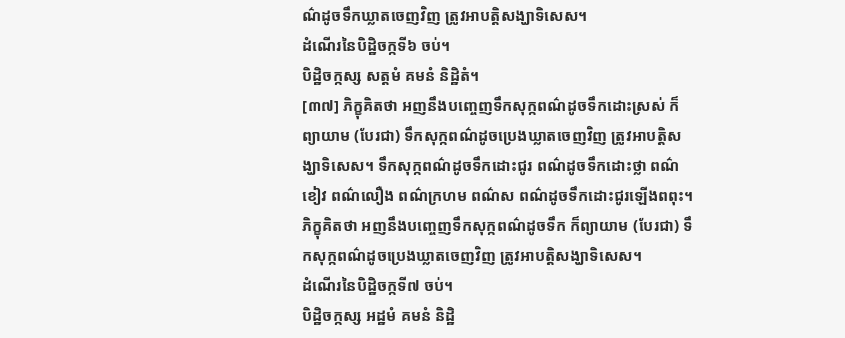ណ៌ដូចទឹកឃ្លាតចេញវិញ ត្រូវអាបត្តិសង្ឃាទិសេស។
ដំណើរនៃបិដ្ឋិចក្កទី៦ ចប់។
បិដ្ឋិចក្កស្ស សត្តមំ គមនំ និដ្ឋិតំ។
[៣៧] ភិក្ខុគិតថា អញនឹងបញ្ចេញទឹកសុក្កពណ៌ដូចទឹកដោះស្រស់ ក៏ព្យាយាម (បែរជា) ទឹកសុក្កពណ៌ដូចប្រេងឃ្លាតចេញវិញ ត្រូវអាបត្តិសង្ឃាទិសេស។ ទឹកសុក្កពណ៌ដូចទឹកដោះជូរ ពណ៌ដូចទឹកដោះថ្លា ពណ៌ខៀវ ពណ៌លឿង ពណ៌ក្រហម ពណ៌ស ពណ៌ដូចទឹកដោះជូរឡើងពពុះ។ ភិក្ខុគិតថា អញនឹងបញ្ចេញទឹកសុក្កពណ៌ដូចទឹក ក៏ព្យាយាម (បែរជា) ទឹកសុក្កពណ៌ដូចប្រេងឃ្លាតចេញវិញ ត្រូវអាបត្តិសង្ឃាទិសេស។
ដំណើរនៃបិដ្ឋិចក្កទី៧ ចប់។
បិដ្ឋិចក្កស្ស អដ្ឋមំ គមនំ និដ្ឋិ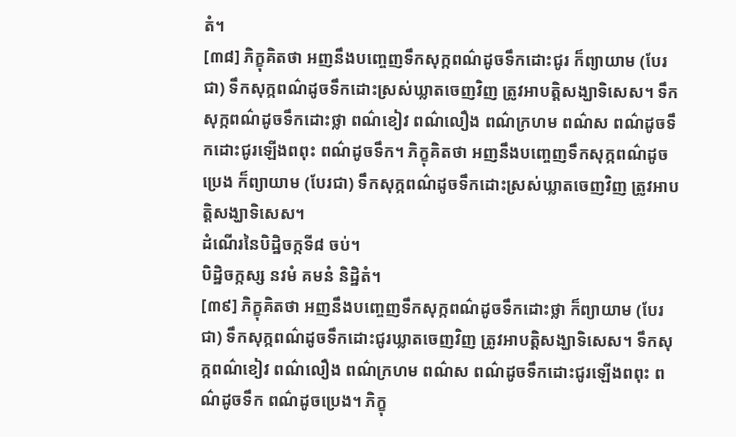តំ។
[៣៨] ភិក្ខុគិតថា អញនឹងបញ្ចេញទឹកសុក្កពណ៌ដូចទឹកដោះជូរ ក៏ព្យាយាម (បែរជា) ទឹកសុក្កពណ៌ដូចទឹកដោះស្រស់ឃ្លាតចេញវិញ ត្រូវអាបត្តិសង្ឃាទិសេស។ ទឹកសុក្កពណ៌ដូចទឹកដោះថ្លា ពណ៌ខៀវ ពណ៌លឿង ពណ៌ក្រហម ពណ៌ស ពណ៌ដូចទឹកដោះជូរឡើងពពុះ ពណ៌ដូចទឹក។ ភិក្ខុគិតថា អញនឹងបញ្ចេញទឹកសុក្កពណ៌ដូចប្រេង ក៏ព្យាយាម (បែរជា) ទឹកសុក្កពណ៌ដូចទឹកដោះស្រស់ឃ្លាតចេញវិញ ត្រូវអាបត្តិសង្ឃាទិសេស។
ដំណើរនៃបិដ្ឋិចក្កទី៨ ចប់។
បិដ្ឋិចក្កស្ស នវមំ គមនំ និដ្ឋិតំ។
[៣៩] ភិក្ខុគិតថា អញនឹងបញ្ចេញទឹកសុក្កពណ៌ដូចទឹកដោះថ្លា ក៏ព្យាយាម (បែរជា) ទឹកសុក្កពណ៌ដូចទឹកដោះជូរឃ្លាតចេញវិញ ត្រូវអាបត្តិសង្ឃាទិសេស។ ទឹកសុក្កពណ៌ខៀវ ពណ៌លឿង ពណ៌ក្រហម ពណ៌ស ពណ៌ដូចទឹកដោះជូរឡើងពពុះ ពណ៌ដូចទឹក ពណ៌ដូចប្រេង។ ភិក្ខុ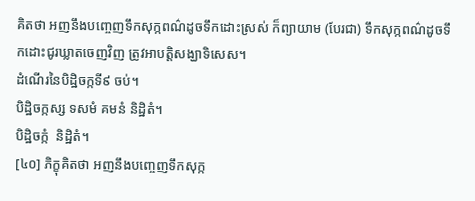គិតថា អញនឹងបញ្ចេញទឹកសុក្កពណ៌ដូចទឹកដោះស្រស់ ក៏ព្យាយាម (បែរជា) ទឹកសុក្កពណ៌ដូចទឹកដោះជូរឃ្លាតចេញវិញ ត្រូវអាបត្តិសង្ឃាទិសេស។
ដំណើរនៃបិដ្ឋិចក្កទី៩ ចប់។
បិដ្ឋិចក្កស្ស ទសមំ គមនំ និដ្ឋិតំ។
បិដ្ឋិចក្កំ  និដ្ឋិតំ។
[៤០] ភិក្ខុគិតថា អញនឹងបញ្ចេញទឹកសុក្ក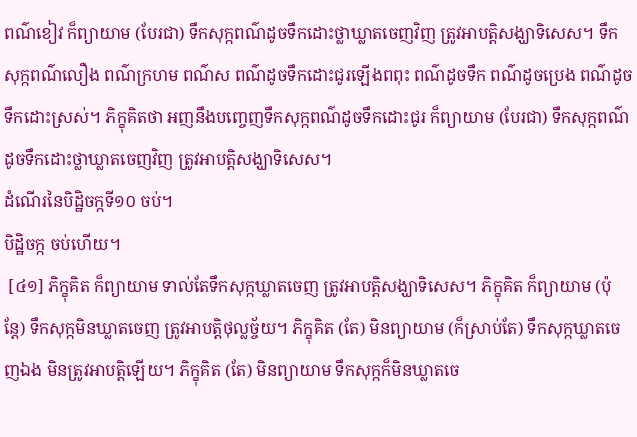ពណ៌ខៀវ ក៏ព្យាយាម (បែរជា) ទឹកសុក្កពណ៌ដូចទឹកដោះថ្លាឃ្លាតចេញវិញ ត្រូវអាបត្តិសង្ឃាទិសេស។ ទឹកសុក្កពណ៌លឿង ពណ៌ក្រហម ពណ៌ស ពណ៌ដូចទឹកដោះជូរឡើងពពុះ ពណ៌ដូចទឹក ពណ៌ដូចប្រេង ពណ៌ដូចទឹកដោះស្រស់។ ភិក្ខុគិតថា អញនឹងបញ្ចេញទឹកសុក្កពណ៌ដូចទឹកដោះជូរ ក៏ព្យាយាម (បែរជា) ទឹកសុក្កពណ៌ដូចទឹកដោះថ្លាឃ្លាតចេញវិញ ត្រូវអាបត្តិសង្ឃាទិសេស។
ដំណើរនៃបិដ្ឋិចក្កទី១០ ចប់។
បិដ្ឋិចក្ក ចប់ហើយ។
 [៤១] ភិក្ខុគិត ក៏ព្យាយាម ទាល់តែទឹកសុក្កឃ្លាតចេញ ត្រូវអាបត្តិសង្ឃាទិសេស។ ភិក្ខុគិត ក៏ព្យាយាម (ប៉ុន្តែ) ទឹកសុក្កមិនឃ្លាតចេញ ត្រូវអាបត្តិថុល្លច្ច័យ។ ភិក្ខុគិត (តែ) មិនព្យាយាម (ក៏ស្រាប់តែ) ទឹកសុក្កឃ្លាតចេញឯង មិនត្រូវអាបត្តិឡើយ។ ភិក្ខុគិត (តែ) មិនព្យាយាម ទឹកសុក្កក៏មិនឃ្លាតចេ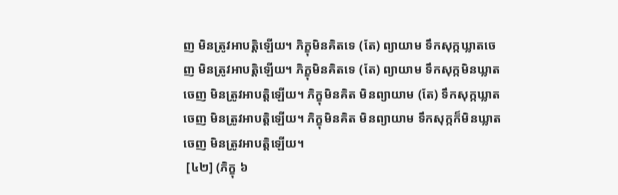ញ មិនត្រូវអាបត្តិឡើយ។ ភិក្ខុមិនគិតទេ (តែ) ព្យាយាម ទឹកសុក្កឃ្លាតចេញ មិនត្រូវអាបត្តិឡើយ។ ភិក្ខុមិនគិតទេ (តែ) ព្យាយាម ទឹកសុក្កមិនឃ្លាតចេញ មិនត្រូវអាបត្តិឡើយ។ ភិក្ខុមិនគិត មិនព្យាយាម (តែ) ទឹកសុក្កឃ្លាតចេញ មិនត្រូវអាបត្តិឡើយ។ ភិក្ខុមិនគិត មិនព្យាយាម ទឹកសុក្កក៏មិនឃ្លាតចេញ មិនត្រូវអាបត្តិឡើយ។
 [៤២] (ភិក្ខុ ៦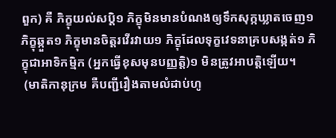ពួក) គឺ ភិក្ខុយល់សប្តិ១ ភិក្ខុមិនមានបំណងឲ្យទឹកសុក្កឃ្លាតចេញ១ ភិក្ខុឆ្កួត១ ភិក្ខុមានចិត្តរវើរវាយ១ ភិក្ខុដែលទុក្ខវេទនាគ្របសង្កត់១ ភិក្ខុជាអាទិកម្មិក (អ្នកធ្វើខុសមុនបញ្ញត្តិ)១ មិនត្រូវអាបត្តិឡើយ។
 (មាតិកានុក្រម គឺបញ្ជីរឿងតាមលំដាប់ហូ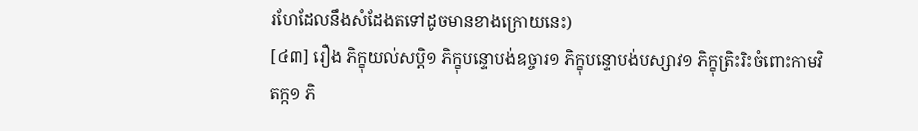រហែដែលនឹងសំដែងតទៅដូចមានខាងក្រោយនេះ)
[៤៣] រឿង ភិក្ខុយល់សប្តិ១ ភិក្ខុបន្ទោបង់ឧច្ចារ១ ភិក្ខុបន្ទោបង់បស្សាវ១ ភិក្ខុត្រិះរិះចំពោះកាមវិតក្ក១ ភិ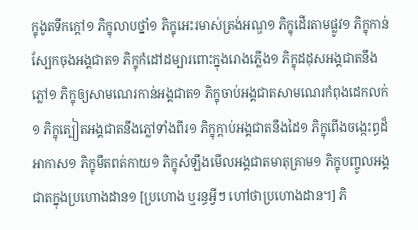ក្ខុងូតទឹកក្តៅ១ ភិក្ខុលាបថ្នាំ១ ភិក្ខុអេះរមាស់ត្រង់អណ្ឌ១ ភិក្ខុដើរតាមផ្លូវ១ ភិក្ខុកាន់ស្បែកចុងអង្គជាត១ ភិក្ខុកំដៅដម្បារពោះក្នុងរោងភ្លើង១ ភិក្ខុដដុសអង្គជាតនឹងភ្លៅ១ ភិក្ខុឲ្យសាមណេរកាន់អង្គជាត១ ភិក្ខុចាប់អង្គជាតសាមណេរកំពុងដេកលក់១ ភិក្ខុត្បៀតអង្គជាតនឹងភ្លៅទាំងពីរ១ ភិក្ខុក្តាប់អង្គជាតនឹងដៃ១ ភិក្ខុពើងចង្កេះព្ធដ៏អាកាស១ ភិក្ខុមឹតពត់កាយ១ ភិក្ខុសំឡឹងមើលអង្គជាតមាតុគ្រាម១ ភិក្ខុបញ្ចូលអង្គជាតក្នុងប្រហោងដាន១ [ប្រហោង ឬរន្ធអ្វីៗ ហៅថាប្រហោងដាន។] ភិ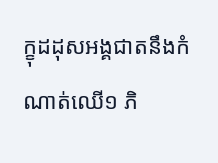ក្ខុដដុសអង្គជាតនឹងកំណាត់ឈើ១ ភិ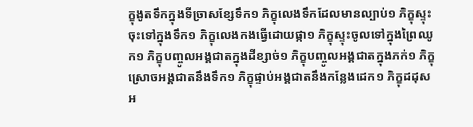ក្ខុងូតទឹកក្នុងទីច្រាសខ្សែទឹក១ ភិក្ខុលេងទឹកដែលមានល្បាប់១ ភិក្ខុស្ទុះចុះទៅក្នុងទឹក១ ភិក្ខុលេងកងធ្វើដោយផ្កា១ ភិក្ខុស្ទុះចូលទៅក្នុងព្រៃឈូក១ ភិក្ខុបញ្ចូលអង្គជាតក្នុងដីខ្សាច់១ ភិក្ខុបញ្ចូលអង្គជាតក្នុងភក់១ ភិក្ខុស្រោចអង្គជាតនឹងទឹក១ ភិក្ខុផ្ទាប់អង្គជាតនឹងកន្លែងដេក១ ភិក្ខុដដុសអ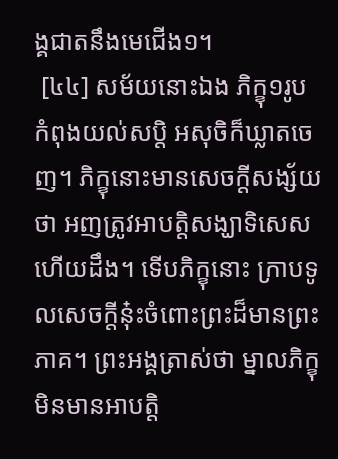ង្គជាតនឹងមេជើង១។
 [៤៤] សម័យនោះឯង ភិក្ខុ១រូប កំពុងយល់សប្តិ អសុចិក៏ឃ្លាតចេញ។ ភិក្ខុនោះមានសេចក្តីសង្ស័យថា អញត្រូវអាបត្តិសង្ឃាទិសេសហើយដឹង។ ទើបភិក្ខុនោះ ក្រាបទូលសេចក្តីនុ៎ះចំពោះព្រះដ៏មានព្រះភាគ។ ព្រះអង្គត្រាស់ថា ម្នាលភិក្ខុ មិនមានអាបត្តិ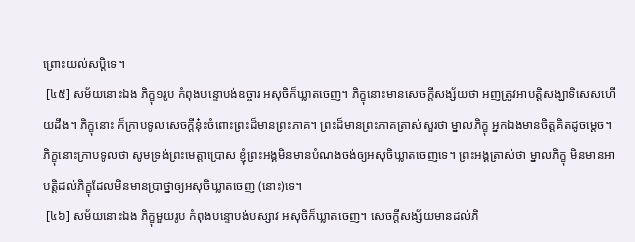ព្រោះយល់សប្តិទេ។
 [៤៥] សម័យនោះឯង ភិក្ខុ១រូប កំពុងបន្ទោបង់ឧច្ចារ អសុចិក៏ឃ្លាតចេញ។ ភិក្ខុនោះមានសេចក្តីសង្ស័យថា អញត្រូវអាបត្តិសង្ឃាទិសេសហើយដឹង។ ភិក្ខុនោះ ក៏ក្រាបទូលសេចក្តីនុ៎ះចំពោះព្រះដ៏មានព្រះភាគ។ ព្រះដ៏មានព្រះភាគត្រាស់សួរថា ម្នាលភិក្ខុ អ្នកឯងមានចិត្តគិតដូចម្តេច។ ភិក្ខុនោះក្រាបទូលថា សូមទ្រង់ព្រះមេត្តាប្រោស ខ្ញុំព្រះអង្គមិនមានបំណងចង់ឲ្យអសុចិឃ្លាតចេញទេ។ ព្រះអង្គត្រាស់ថា ម្នាលភិក្ខុ មិនមានអាបត្តិដល់ភិក្ខុដែលមិនមានប្រាថ្នាឲ្យអសុចិឃ្លាតចេញ (នោះ)ទេ។
 [៤៦] សម័យនោះឯង ភិក្ខុមួយរូប កំពុងបន្ទោបង់បស្សាវ អសុចិក៏ឃ្លាតចេញ។ សេចក្តីសង្ស័យមានដល់ភិ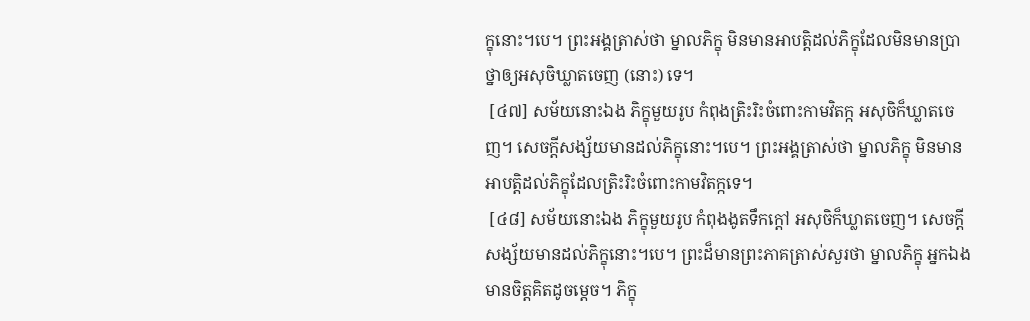ក្ខុនោះ។បេ។ ព្រះអង្គត្រាស់ថា ម្នាលភិក្ខុ មិនមានអាបត្តិដល់ភិក្ខុដែលមិនមានប្រាថ្នាឲ្យអសុចិឃ្លាតចេញ (នោះ) ទេ។
 [៤៧] សម័យនោះឯង ភិក្ខុមួយរូប កំពុងត្រិះរិះចំពោះកាមវិតក្ក អសុចិក៏ឃ្លាតចេញ។ សេចក្តីសង្ស័យមានដល់ភិក្ខុនោះ។បេ។ ព្រះអង្គត្រាស់ថា ម្នាលភិក្ខុ មិនមានអាបត្តិដល់ភិក្ខុដែលត្រិះរិះចំពោះកាមវិតក្កទេ។
 [៤៨] សម័យនោះឯង ភិក្ខុមួយរូប កំពុងងូតទឹកក្តៅ អសុចិក៏ឃ្លាតចេញ។ សេចក្តីសង្ស័យមានដល់ភិក្ខុនោះ។បេ។ ព្រះដ៏មានព្រះភាគត្រាស់សួរថា ម្នាលភិក្ខុ អ្នកឯងមានចិត្តគិតដូចម្តេច។ ភិក្ខុ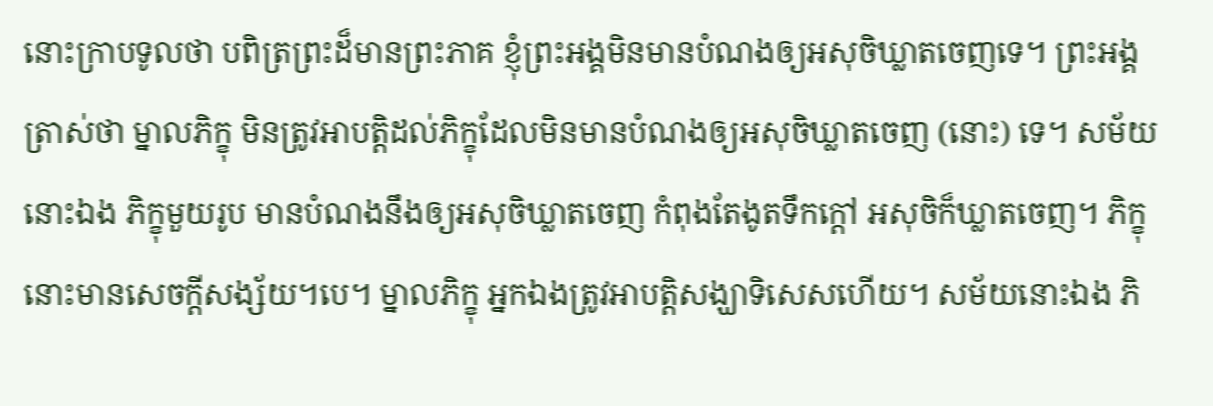នោះក្រាបទូលថា បពិត្រព្រះដ៏មានព្រះភាគ ខ្ញុំព្រះអង្គមិនមានបំណងឲ្យអសុចិឃ្លាតចេញទេ។ ព្រះអង្គត្រាស់ថា ម្នាលភិក្ខុ មិនត្រូវអាបត្តិដល់ភិក្ខុដែលមិនមានបំណងឲ្យអសុចិឃ្លាតចេញ (នោះ) ទេ។ សម័យនោះឯង ភិក្ខុមួយរូប មានបំណងនឹងឲ្យអសុចិឃ្លាតចេញ កំពុងតែងូតទឹកក្តៅ អសុចិក៏ឃ្លាតចេញ។ ភិក្ខុនោះមានសេចក្តីសង្ស័យ។បេ។ ម្នាលភិក្ខុ អ្នកឯងត្រូវអាបត្តិសង្ឃាទិសេសហើយ។ សម័យនោះឯង ភិ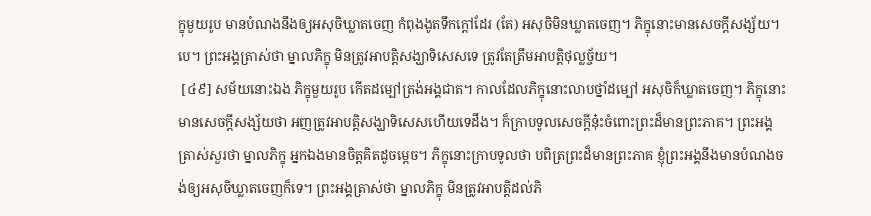ក្ខុមួយរូប មានបំណងនឹងឲ្យអសុចិឃ្លាតចេញ កំពុងងូតទឹកក្តៅដែរ (តែ) អសុចិមិនឃ្លាតចេញ។ ភិក្ខុនោះមានសេចក្តីសង្ស័យ។បេ។ ព្រះអង្គត្រាស់ថា ម្នាលភិក្ខុ មិនត្រូវអាបត្តិសង្ឃាទិសេសទេ ត្រូវតែត្រឹមអាបត្តិថុល្លច្ច័យ។
 [៤៩] សម័យនោះឯង ភិក្ខុមួយរូប កើតដម្បៅត្រង់អង្គជាត។ កាលដែលភិក្ខុនោះលាបថ្នាំដម្បៅ អសុចិក៏ឃ្លាតចេញ។ ភិក្ខុនោះមានសេចក្តីសង្ស័យថា អញត្រូវអាបត្តិសង្ឃាទិសេសហើយទេដឹង។ ក៏ក្រាបទូលសេចក្តីនុ៎ះចំពោះព្រះដ៏មានព្រះភាគ។ ព្រះអង្គត្រាស់សួរថា ម្នាលភិក្ខុ អ្នកឯងមានចិត្តគិតដូចម្តេច។ ភិក្ខុនោះក្រាបទូលថា បពិត្រព្រះដ៏មានព្រះភាគ ខ្ញុំព្រះអង្គនឹងមានបំណងចង់ឲ្យអសុចិឃ្លាតចេញក៏ទេ។ ព្រះអង្គត្រាស់ថា ម្នាលភិក្ខុ មិនត្រូវអាបត្តិដល់ភិ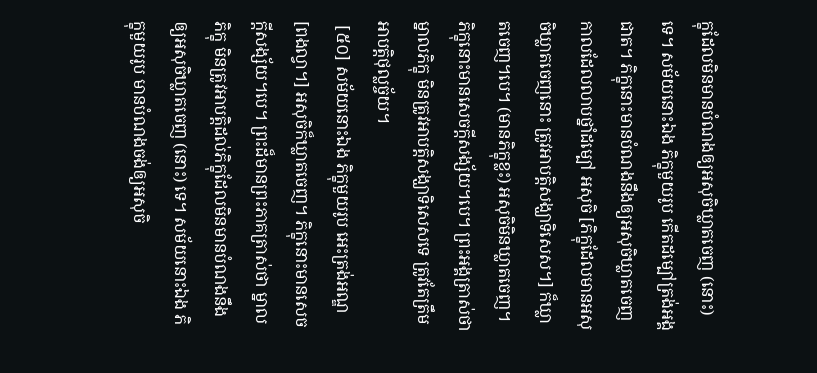ក្ខុដែលមិនមានបំណងឲ្យអសុចិឃ្លាតចេញ (នោះ) ទេ។ សម័យនោះឯង ភិក្ខុមួយរូប កើតដម្បៅត្រង់អង្គជាត។ ភិក្ខុនោះមានបំណងនឹងឲ្យអសុចិឃ្លាតចេញ កាលដែលលាបថ្នាំដម្បៅ អសុចិ [ភិក្ខុដែលមានអសុចិឃ្លាតចេញនោះ ត្រូវអាបត្តិសង្ឃាទិសេស។] ក៏ឃ្លាតចេញ។បេ។ (មានភិក្ខុខ្លះ) អសុចិមិនឃ្លាតចេញ។ ភិក្ខុនោះមានសេចក្តីសង្ស័យ។បេ។ ព្រះអង្គត្រាស់ថា ម្នាលភិក្ខុ មិនត្រូវអាបត្តិសង្ឃាទិសេសទេ ត្រូវតែត្រឹមអាបត្តិថុល្លច្ច័យ។
 [៥០] សម័យនោះឯង ភិក្ខុមួយរូប អេះត្រង់អណ្ឌ [ពងល្វា។] អសុចិក៏ឃ្លាតចេញ។ ភិក្ខុនោះមានសេចក្តីសង្ស័យ។បេ។ ព្រះដ៏មានព្រះភាគត្រាស់ថា ម្នាលភិក្ខុ មិនត្រូវអាបត្តិដល់ភិក្ខុដែលមិនមានបំណងនឹងឲ្យអសុចិឃ្លាតចេញ (នោះ) ទេ។ សម័យនោះឯង ភិក្ខុមួយរូប មានបំណងចង់ឲ្យអសុចិ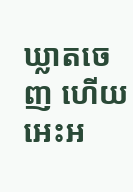ឃ្លាតចេញ ហើយអេះអ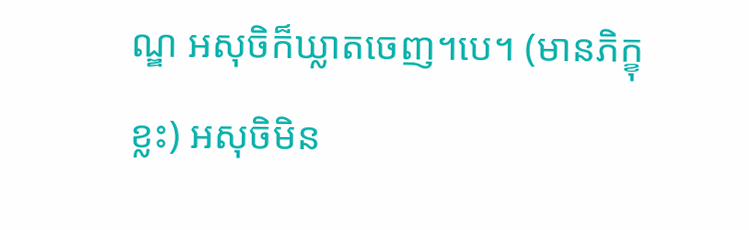ណ្ឌ អសុចិក៏ឃ្លាតចេញ។បេ។ (មានភិក្ខុខ្លះ) អសុចិមិន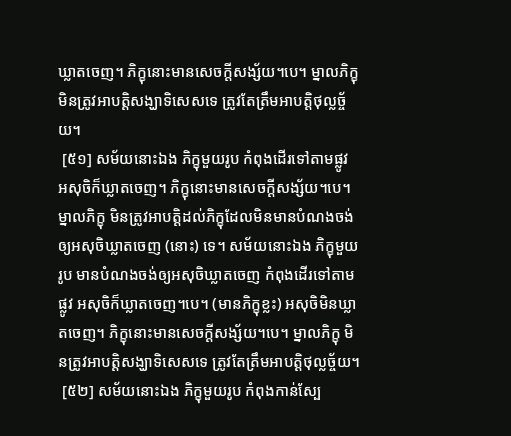ឃ្លាតចេញ។ ភិក្ខុនោះមានសេចក្តីសង្ស័យ។បេ។ ម្នាលភិក្ខុ មិនត្រូវអាបត្តិសង្ឃាទិសេសទេ ត្រូវតែត្រឹមអាបត្តិថុល្លច្ច័យ។
 [៥១] សម័យនោះឯង ភិក្ខុមួយរូប កំពុងដើរទៅតាមផ្លូវ អសុចិក៏ឃ្លាតចេញ។ ភិក្ខុនោះមានសេចក្តីសង្ស័យ។បេ។ ម្នាលភិក្ខុ មិនត្រូវអាបត្តិដល់ភិក្ខុដែលមិនមានបំណងចង់ឲ្យអសុចិឃ្លាតចេញ (នោះ) ទេ។ សម័យនោះឯង ភិក្ខុមួយរូប មានបំណងចង់ឲ្យអសុចិឃ្លាតចេញ កំពុងដើរទៅតាមផ្លូវ អសុចិក៏ឃ្លាតចេញ។បេ។ (មានភិក្ខុខ្លះ) អសុចិមិនឃ្លាតចេញ។ ភិក្ខុនោះមានសេចក្តីសង្ស័យ។បេ។ ម្នាលភិក្ខុ មិនត្រូវអាបត្តិសង្ឃាទិសេសទេ ត្រូវតែត្រឹមអាបត្តិថុល្លច្ច័យ។
 [៥២] សម័យនោះឯង ភិក្ខុមួយរូប កំពុងកាន់ស្បែ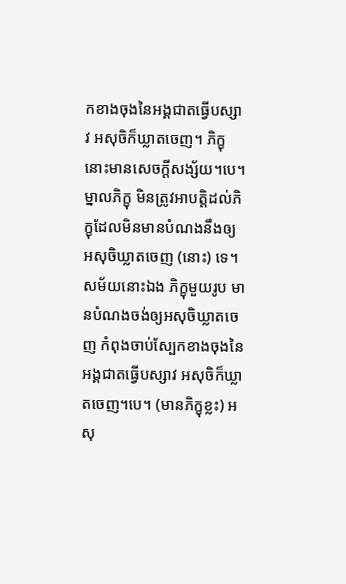កខាងចុងនៃអង្គជាតធ្វើបស្សាវ អសុចិក៏ឃ្លាតចេញ។ ភិក្ខុនោះមានសេចក្តីសង្ស័យ។បេ។ ម្នាលភិក្ខុ មិនត្រូវអាបត្តិដល់ភិក្ខុដែលមិនមានបំណងនឹងឲ្យអសុចិឃ្លាតចេញ (នោះ) ទេ។ សម័យនោះឯង ភិក្ខុមួយរូប មានបំណងចង់ឲ្យអសុចិឃ្លាតចេញ កំពុងចាប់ស្បែកខាងចុងនៃអង្គជាតធ្វើបស្សាវ អសុចិក៏ឃ្លាតចេញ។បេ។ (មានភិក្ខុខ្លះ) អសុ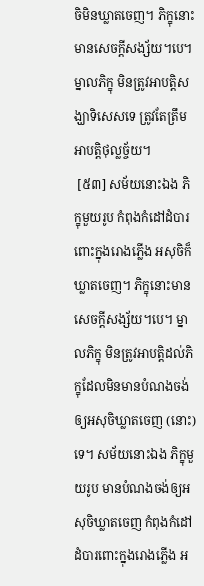ចិមិនឃ្លាតចេញ។ ភិក្ខុនោះមានសេចក្តីសង្ស័យ។បេ។ ម្នាលភិក្ខុ មិនត្រូវអាបត្តិសង្ឃាទិសេសទេ ត្រូវតែត្រឹមអាបត្តិថុល្លច្ច័យ។
 [៥៣] សម័យនោះឯង ភិក្ខុមួយរូប កំពុងកំដៅដំបារពោះក្នុងរោងភ្លើង អសុចិក៏ឃ្លាតចេញ។ ភិក្ខុនោះមានសេចក្តីសង្ស័យ។បេ។ ម្នាលភិក្ខុ មិនត្រូវអាបត្តិដល់ភិក្ខុដែលមិនមានបំណងចង់ឲ្យអសុចិឃ្លាតចេញ (នោះ) ទេ។ សម័យនោះឯង ភិក្ខុមួយរូប មានបំណងចង់ឲ្យអសុចិឃ្លាតចេញ កំពុងកំដៅដំបារពោះក្នុងរោងភ្លើង អ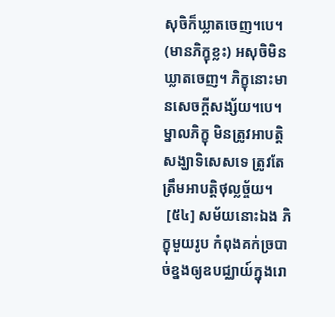សុចិក៏ឃ្លាតចេញ។បេ។ (មានភិក្ខុខ្លះ) អសុចិមិនឃ្លាតចេញ។ ភិក្ខុនោះមានសេចក្តីសង្ស័យ។បេ។ ម្នាលភិក្ខុ មិនត្រូវអាបត្តិសង្ឃាទិសេសទេ ត្រូវតែត្រឹមអាបត្តិថុល្លច្ច័យ។
 [៥៤] សម័យនោះឯង ភិក្ខុមួយរូប កំពុងគក់ច្របាច់ខ្នងឲ្យឧបជ្ឈាយ៍ក្នុងរោ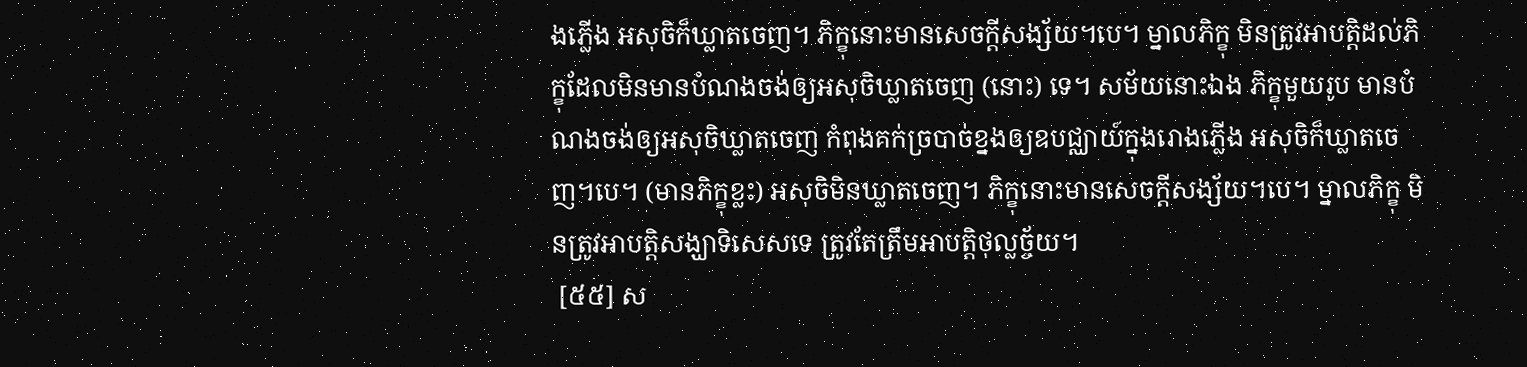ងភ្លើង អសុចិក៏ឃ្លាតចេញ។ ភិក្ខុនោះមានសេចក្តីសង្ស័យ។បេ។ ម្នាលភិក្ខុ មិនត្រូវអាបត្តិដល់ភិក្ខុដែលមិនមានបំណងចង់ឲ្យអសុចិឃ្លាតចេញ (នោះ) ទេ។ សម័យនោះឯង ភិក្ខុមួយរូប មានបំណងចង់ឲ្យអសុចិឃ្លាតចេញ កំពុងគក់ច្របាច់ខ្នងឲ្យឧបជ្ឈាយ៍ក្នុងរោងភ្លើង អសុចិក៏ឃ្លាតចេញ។បេ។ (មានភិក្ខុខ្លះ) អសុចិមិនឃ្លាតចេញ។ ភិក្ខុនោះមានសេចក្តីសង្ស័យ។បេ។ ម្នាលភិក្ខុ មិនត្រូវអាបត្តិសង្ឃាទិសេសទេ ត្រូវតែត្រឹមអាបត្តិថុល្លច្ច័យ។
 [៥៥] ស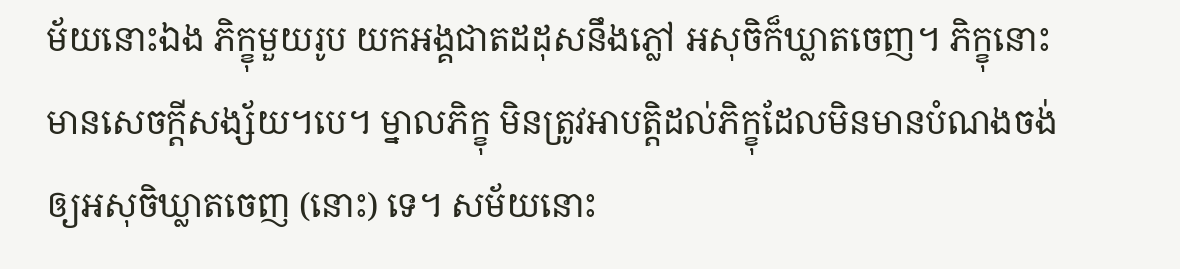ម័យនោះឯង ភិក្ខុមួយរូប យកអង្គជាតដដុសនឹងភ្លៅ អសុចិក៏ឃ្លាតចេញ។ ភិក្ខុនោះមានសេចក្តីសង្ស័យ។បេ។ ម្នាលភិក្ខុ មិនត្រូវអាបត្តិដល់ភិក្ខុដែលមិនមានបំណងចង់ឲ្យអសុចិឃ្លាតចេញ (នោះ) ទេ។ សម័យនោះ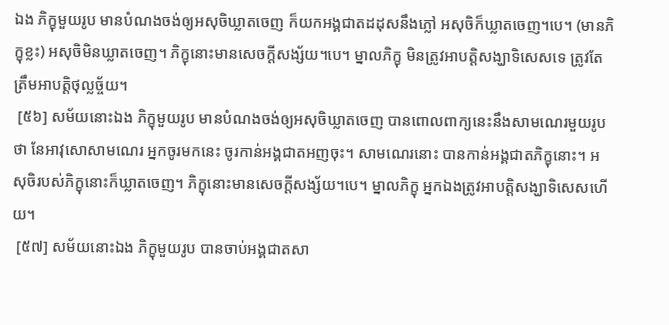ឯង ភិក្ខុមួយរូប មានបំណងចង់ឲ្យអសុចិឃ្លាតចេញ ក៏យកអង្គជាតដដុសនឹងភ្លៅ អសុចិក៏ឃ្លាតចេញ។បេ។ (មានភិក្ខុខ្លះ) អសុចិមិនឃ្លាតចេញ។ ភិក្ខុនោះមានសេចក្តីសង្ស័យ។បេ។ ម្នាលភិក្ខុ មិនត្រូវអាបត្តិសង្ឃាទិសេសទេ ត្រូវតែត្រឹមអាបត្តិថុល្លច្ច័យ។
 [៥៦] សម័យនោះឯង ភិក្ខុមួយរូប មានបំណងចង់ឲ្យអសុចិឃ្លាតចេញ បានពោលពាក្យនេះនឹងសាមណេរមួយរូបថា នែអាវុសោសាមណេរ អ្នកចូរមកនេះ ចូរកាន់អង្គជាតអញចុះ។ សាមណេរនោះ បានកាន់អង្គជាតភិក្ខុនោះ។ អសុចិរបស់ភិក្ខុនោះក៏ឃ្លាតចេញ។ ភិក្ខុនោះមានសេចក្តីសង្ស័យ។បេ។ ម្នាលភិក្ខុ អ្នកឯងត្រូវអាបត្តិសង្ឃាទិសេសហើយ។
 [៥៧] សម័យនោះឯង ភិក្ខុមួយរូប បានចាប់អង្គជាតសា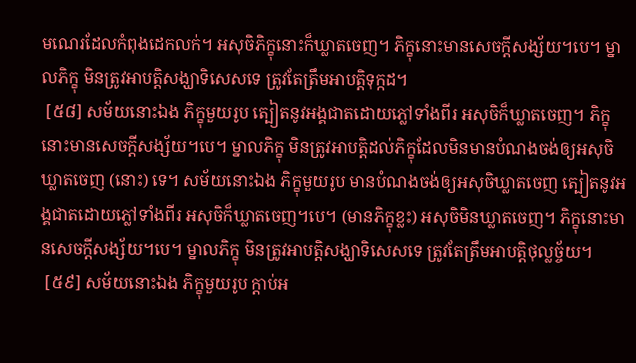មណេរដែលកំពុងដេកលក់។ អសុចិភិក្ខុនោះក៏ឃ្លាតចេញ។ ភិក្ខុនោះមានសេចក្តីសង្ស័យ។បេ។ ម្នាលភិក្ខុ មិនត្រូវអាបត្តិសង្ឃាទិសេសទេ ត្រូវតែត្រឹមអាបត្តិទុក្កដ។
 [៥៨] សម័យនោះឯង ភិក្ខុមួយរូប ត្បៀតនូវអង្គជាតដោយភ្លៅទាំងពីរ អសុចិក៏ឃ្លាតចេញ។ ភិក្ខុនោះមានសេចក្តីសង្ស័យ។បេ។ ម្នាលភិក្ខុ មិនត្រូវអាបត្តិដល់ភិក្ខុដែលមិនមានបំណងចង់ឲ្យអសុចិឃ្លាតចេញ (នោះ) ទេ។ សម័យនោះឯង ភិក្ខុមួយរូប មានបំណងចង់ឲ្យអសុចិឃ្លាតចេញ ត្បៀតនូវអង្គជាតដោយភ្លៅទាំងពីរ អសុចិក៏ឃ្លាតចេញ។បេ។ (មានភិក្ខុខ្លះ) អសុចិមិនឃ្លាតចេញ។ ភិក្ខុនោះមានសេចក្តីសង្ស័យ។បេ។ ម្នាលភិក្ខុ មិនត្រូវអាបត្តិសង្ឃាទិសេសទេ ត្រូវតែត្រឹមអាបត្តិថុល្លច្ច័យ។
 [៥៩] សម័យនោះឯង ភិក្ខុមួយរូប ក្តាប់អ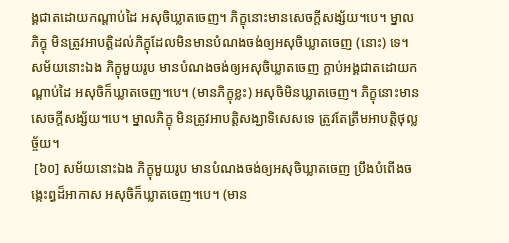ង្គជាតដោយកណ្តាប់ដៃ អសុចិឃ្លាតចេញ។ ភិក្ខុនោះមានសេចក្តីសង្ស័យ។បេ។ ម្នាលភិក្ខុ មិនត្រូវអាបត្តិដល់ភិក្ខុដែលមិនមានបំណងចង់ឲ្យអសុចិឃ្លាតចេញ (នោះ) ទេ។ សម័យនោះឯង ភិក្ខុមួយរូប មានបំណងចង់ឲ្យអសុចិឃ្លាតចេញ ក្តាប់អង្គជាតដោយកណ្តាប់ដៃ អសុចិក៏ឃ្លាតចេញ។បេ។ (មានភិក្ខុខ្លះ) អសុចិមិនឃ្លាតចេញ។ ភិក្ខុនោះមានសេចក្តីសង្ស័យ។បេ។ ម្នាលភិក្ខុ មិនត្រូវអាបត្តិសង្ឃាទិសេសទេ ត្រូវតែត្រឹមអាបត្តិថុល្លច្ច័យ។
 [៦០] សម័យនោះឯង ភិក្ខុមួយរូប មានបំណងចង់ឲ្យអសុចិឃ្លាតចេញ ប្រឹងបំពើងចង្កេះព្ធដ៏អាកាស អសុចិក៏ឃ្លាតចេញ។បេ។ (មាន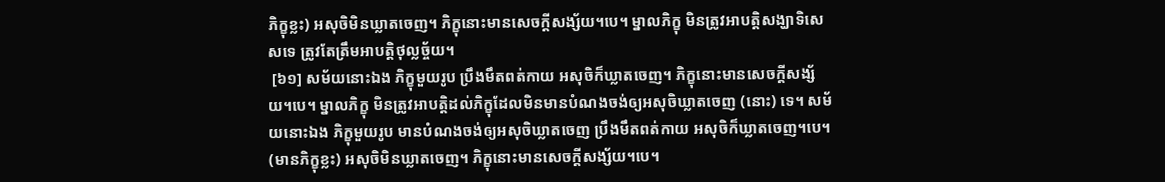ភិក្ខុខ្លះ) អសុចិមិនឃ្លាតចេញ។ ភិក្ខុនោះមានសេចក្តីសង្ស័យ។បេ។ ម្នាលភិក្ខុ មិនត្រូវអាបត្តិសង្ឃាទិសេសទេ ត្រូវតែត្រឹមអាបត្តិថុល្លច្ច័យ។
 [៦១] សម័យនោះឯង ភិក្ខុមួយរូប ប្រឹងមឹតពត់កាយ អសុចិក៏ឃ្លាតចេញ។ ភិក្ខុនោះមានសេចក្តីសង្ស័យ។បេ។ ម្នាលភិក្ខុ មិនត្រូវអាបត្តិដល់ភិក្ខុដែលមិនមានបំណងចង់ឲ្យអសុចិឃ្លាតចេញ (នោះ) ទេ។ សម័យនោះឯង ភិក្ខុមួយរូប មានបំណងចង់ឲ្យអសុចិឃ្លាតចេញ ប្រឹងមឹតពត់កាយ អសុចិក៏ឃ្លាតចេញ។បេ។ (មានភិក្ខុខ្លះ) អសុចិមិនឃ្លាតចេញ។ ភិក្ខុនោះមានសេចក្តីសង្ស័យ។បេ។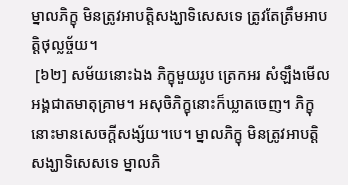ម្នាលភិក្ខុ មិនត្រូវអាបត្តិសង្ឃាទិសេសទេ ត្រូវតែត្រឹមអាបត្តិថុល្លច្ច័យ។
 [៦២] សម័យនោះឯង ភិក្ខុមួយរូប ត្រេកអរ សំឡឹងមើលអង្គជាតមាតុគ្រាម។ អសុចិភិក្ខុនោះក៏ឃ្លាតចេញ។ ភិក្ខុនោះមានសេចក្តីសង្ស័យ។បេ។ ម្នាលភិក្ខុ មិនត្រូវអាបត្តិសង្ឃាទិសេសទេ ម្នាលភិ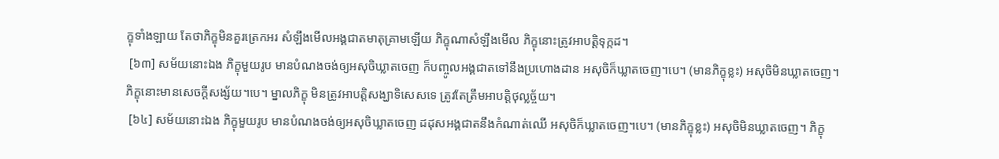ក្ខុទាំងឡាយ តែថាភិក្ខុមិនគួរត្រេកអរ សំឡឹងមើលអង្គជាតមាតុគ្រាមឡើយ ភិក្ខុណាសំឡឹងមើល ភិក្ខុនោះត្រូវអាបត្តិទុក្កដ។
 [៦៣] សម័យនោះឯង ភិក្ខុមួយរូប មានបំណងចង់ឲ្យអសុចិឃ្លាតចេញ ក៏បញ្ចូលអង្គជាតទៅនឹងប្រហោងដាន អសុចិក៏ឃ្លាតចេញ។បេ។ (មានភិក្ខុខ្លះ) អសុចិមិនឃ្លាតចេញ។ ភិក្ខុនោះមានសេចក្តីសង្ស័យ។បេ។ ម្នាលភិក្ខុ មិនត្រូវអាបត្តិសង្ឃាទិសេសទេ ត្រូវតែត្រឹមអាបត្តិថុល្លច្ច័យ។
 [៦៤] សម័យនោះឯង ភិក្ខុមួយរូប មានបំណងចង់ឲ្យអសុចិឃ្លាតចេញ ដដុសអង្គជាតនឹងកំណាត់ឈើ អសុចិក៏ឃ្លាតចេញ។បេ។ (មានភិក្ខុខ្លះ) អសុចិមិនឃ្លាតចេញ។ ភិក្ខុ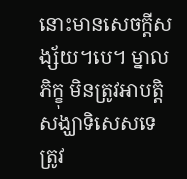នោះមានសេចក្តីសង្ស័យ។បេ។ ម្នាលភិក្ខុ មិនត្រូវអាបត្តិសង្ឃាទិសេសទេ ត្រូវ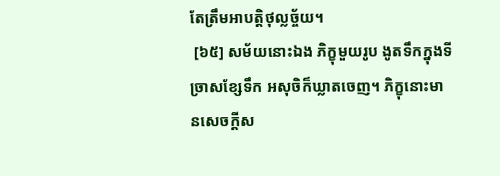តែត្រឹមអាបត្តិថុល្លច្ច័យ។
 [៦៥] សម័យនោះឯង ភិក្ខុមួយរូប ងូតទឹកក្នុងទីច្រាសខ្សែទឹក អសុចិក៏ឃ្លាតចេញ។ ភិក្ខុនោះមានសេចក្តីស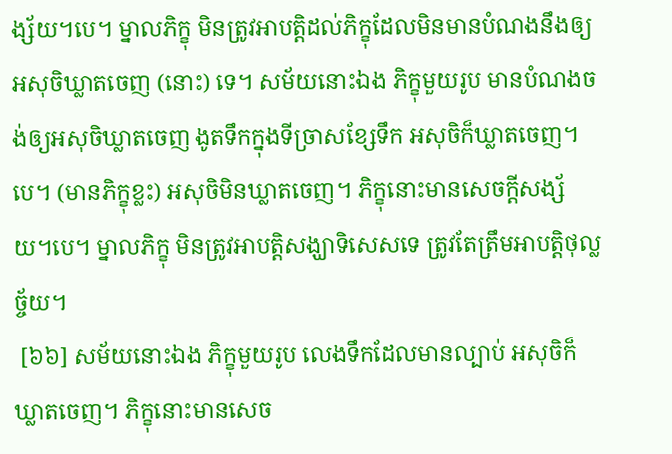ង្ស័យ។បេ។ ម្នាលភិក្ខុ មិនត្រូវអាបត្តិដល់ភិក្ខុដែលមិនមានបំណងនឹងឲ្យអសុចិឃ្លាតចេញ (នោះ) ទេ។ សម័យនោះឯង ភិក្ខុមួយរូប មានបំណងចង់ឲ្យអសុចិឃ្លាតចេញ ងូតទឹកក្នុងទីច្រាសខ្សែទឹក អសុចិក៏ឃ្លាតចេញ។បេ។ (មានភិក្ខុខ្លះ) អសុចិមិនឃ្លាតចេញ។ ភិក្ខុនោះមានសេចក្តីសង្ស័យ។បេ។ ម្នាលភិក្ខុ មិនត្រូវអាបត្តិសង្ឃាទិសេសទេ ត្រូវតែត្រឹមអាបត្តិថុល្លច្ច័យ។
 [៦៦] សម័យនោះឯង ភិក្ខុមួយរូប លេងទឹកដែលមានល្បាប់ អសុចិក៏ឃ្លាតចេញ។ ភិក្ខុនោះមានសេច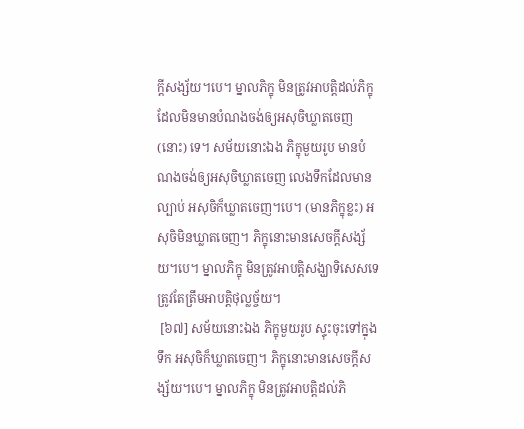ក្តីសង្ស័យ។បេ។ ម្នាលភិក្ខុ មិនត្រូវអាបត្តិដល់ភិក្ខុដែលមិនមានបំណងចង់ឲ្យអសុចិឃ្លាតចេញ (នោះ) ទេ។ សម័យនោះឯង ភិក្ខុមួយរូប មានបំណងចង់ឲ្យអសុចិឃ្លាតចេញ លេងទឹកដែលមានល្បាប់ អសុចិក៏ឃ្លាតចេញ។បេ។ (មានភិក្ខុខ្លះ) អសុចិមិនឃ្លាតចេញ។ ភិក្ខុនោះមានសេចក្តីសង្ស័យ។បេ។ ម្នាលភិក្ខុ មិនត្រូវអាបត្តិសង្ឃាទិសេសទេ ត្រូវតែត្រឹមអាបត្តិថុល្លច្ច័យ។
 [៦៧] សម័យនោះឯង ភិក្ខុមួយរូប ស្ទុះចុះទៅក្នុងទឹក អសុចិក៏ឃ្លាតចេញ។ ភិក្ខុនោះមានសេចក្តីសង្ស័យ។បេ។ ម្នាលភិក្ខុ មិនត្រូវអាបត្តិដល់ភិ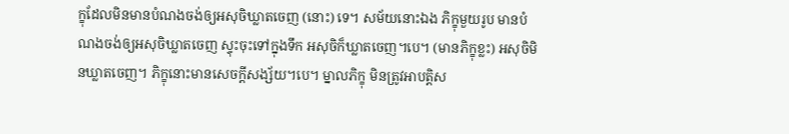ក្ខុដែលមិនមានបំណងចង់ឲ្យអសុចិឃ្លាតចេញ (នោះ) ទេ។ សម័យនោះឯង ភិក្ខុមួយរូប មានបំណងចង់ឲ្យអសុចិឃ្លាតចេញ ស្ទុះចុះទៅក្នុងទឹក អសុចិក៏ឃ្លាតចេញ។បេ។ (មានភិក្ខុខ្លះ) អសុចិមិនឃ្លាតចេញ។ ភិក្ខុនោះមានសេចក្តីសង្ស័យ។បេ។ ម្នាលភិក្ខុ មិនត្រូវអាបត្តិស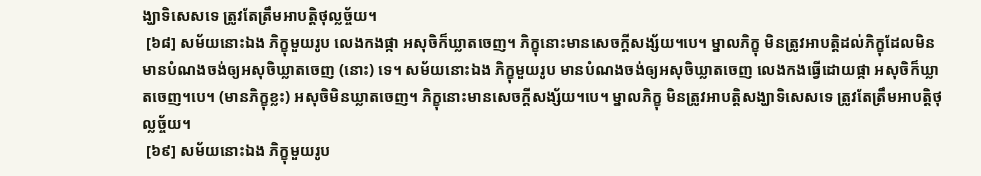ង្ឃាទិសេសទេ ត្រូវតែត្រឹមអាបត្តិថុល្លច្ច័យ។
 [៦៨] សម័យនោះឯង ភិក្ខុមួយរូប លេងកងផ្កា អសុចិក៏ឃ្លាតចេញ។ ភិក្ខុនោះមានសេចក្តីសង្ស័យ។បេ។ ម្នាលភិក្ខុ មិនត្រូវអាបត្តិដល់ភិក្ខុដែលមិនមានបំណងចង់ឲ្យអសុចិឃ្លាតចេញ (នោះ) ទេ។ សម័យនោះឯង ភិក្ខុមួយរូប មានបំណងចង់ឲ្យអសុចិឃ្លាតចេញ លេងកងធ្វើដោយផ្កា អសុចិក៏ឃ្លាតចេញ។បេ។ (មានភិក្ខុខ្លះ) អសុចិមិនឃ្លាតចេញ។ ភិក្ខុនោះមានសេចក្តីសង្ស័យ។បេ។ ម្នាលភិក្ខុ មិនត្រូវអាបត្តិសង្ឃាទិសេសទេ ត្រូវតែត្រឹមអាបត្តិថុល្លច្ច័យ។
 [៦៩] សម័យនោះឯង ភិក្ខុមួយរូប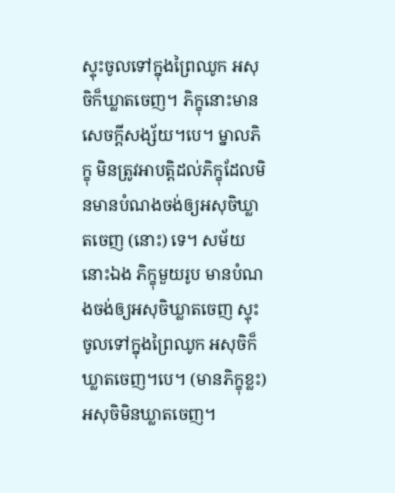ស្ទុះចូលទៅក្នុងព្រៃឈូក អសុចិក៏ឃ្លាតចេញ។ ភិក្ខុនោះមានសេចក្តីសង្ស័យ។បេ។ ម្នាលភិក្ខុ មិនត្រូវអាបត្តិដល់ភិក្ខុដែលមិនមានបំណងចង់ឲ្យអសុចិឃ្លាតចេញ (នោះ) ទេ។ សម័យនោះឯង ភិក្ខុមួយរូប មានបំណងចង់ឲ្យអសុចិឃ្លាតចេញ ស្ទុះចូលទៅក្នុងព្រៃឈូក អសុចិក៏ឃ្លាតចេញ។បេ។ (មានភិក្ខុខ្លះ) អសុចិមិនឃ្លាតចេញ។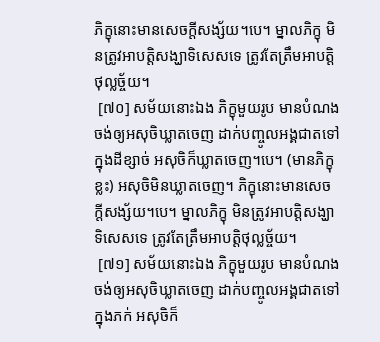ភិក្ខុនោះមានសេចក្តីសង្ស័យ។បេ។ ម្នាលភិក្ខុ មិនត្រូវអាបត្តិសង្ឃាទិសេសទេ ត្រូវតែត្រឹមអាបត្តិថុល្លច្ច័យ។
 [៧០] សម័យនោះឯង ភិក្ខុមួយរូប មានបំណងចង់ឲ្យអសុចិឃ្លាតចេញ ដាក់បញ្ចូលអង្គជាតទៅក្នុងដីខ្សាច់ អសុចិក៏ឃ្លាតចេញ។បេ។ (មានភិក្ខុខ្លះ) អសុចិមិនឃ្លាតចេញ។ ភិក្ខុនោះមានសេចក្តីសង្ស័យ។បេ។ ម្នាលភិក្ខុ មិនត្រូវអាបត្តិសង្ឃាទិសេសទេ ត្រូវតែត្រឹមអាបត្តិថុល្លច្ច័យ។
 [៧១] សម័យនោះឯង ភិក្ខុមួយរូប មានបំណងចង់ឲ្យអសុចិឃ្លាតចេញ ដាក់បញ្ចូលអង្គជាតទៅក្នុងភក់ អសុចិក៏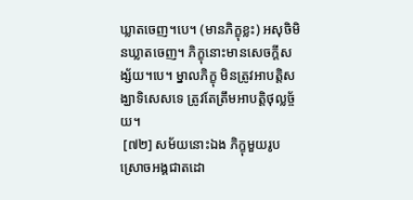ឃ្លាតចេញ។បេ។ (មានភិក្ខុខ្លះ) អសុចិមិនឃ្លាតចេញ។ ភិក្ខុនោះមានសេចក្តីសង្ស័យ។បេ។ ម្នាលភិក្ខុ មិនត្រូវអាបត្តិសង្ឃាទិសេសទេ ត្រូវតែត្រឹមអាបត្តិថុល្លច្ច័យ។
 [៧២] សម័យនោះឯង ភិក្ខុមួយរូប ស្រោចអង្គជាតដោ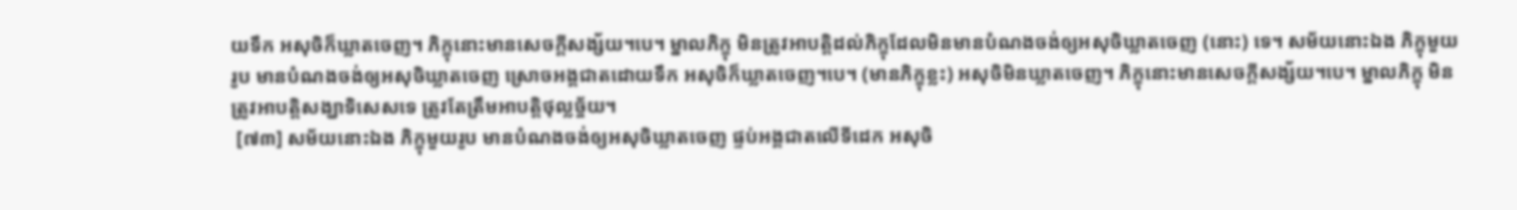យទឹក អសុចិក៏ឃ្លាតចេញ។ ភិក្ខុនោះមានសេចក្តីសង្ស័យ។បេ។ ម្នាលភិក្ខុ មិនត្រូវអាបត្តិដល់ភិក្ខុដែលមិនមានបំណងចង់ឲ្យអសុចិឃ្លាតចេញ (នោះ) ទេ។ សម័យនោះឯង ភិក្ខុមួយរូប មានបំណងចង់ឲ្យអសុចិឃ្លាតចេញ ស្រោចអង្គជាតដោយទឹក អសុចិក៏ឃ្លាតចេញ។បេ។ (មានភិក្ខុខ្លះ) អសុចិមិនឃ្លាតចេញ។ ភិក្ខុនោះមានសេចក្តីសង្ស័យ។បេ។ ម្នាលភិក្ខុ មិនត្រូវអាបត្តិសង្ឃាទិសេសទេ ត្រូវតែត្រឹមអាបត្តិថុល្លច្ច័យ។
 [៧៣] សម័យនោះឯង ភិក្ខុមួយរូប មានបំណងចង់ឲ្យអសុចិឃ្លាតចេញ ផ្ទប់អង្គជាតលើទីដេក អសុចិ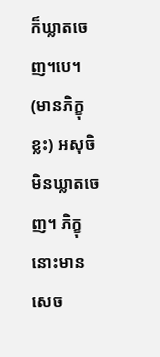ក៏ឃ្លាតចេញ។បេ។ (មានភិក្ខុខ្លះ) អសុចិមិនឃ្លាតចេញ។ ភិក្ខុនោះមានសេច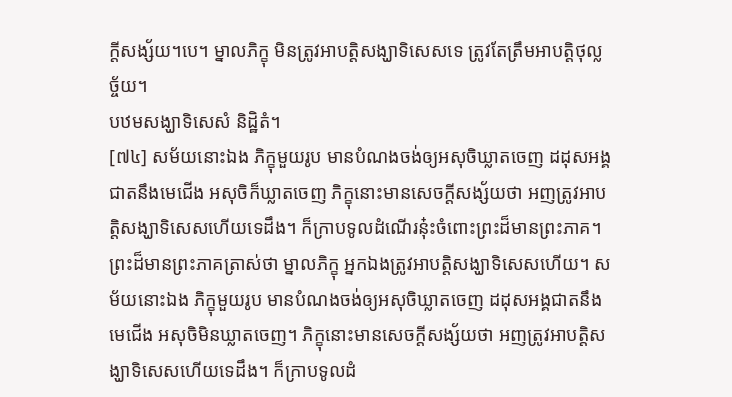ក្តីសង្ស័យ។បេ។ ម្នាលភិក្ខុ មិនត្រូវអាបត្តិសង្ឃាទិសេសទេ ត្រូវតែត្រឹមអាបត្តិថុល្លច្ច័យ។
បឋមសង្ឃាទិសេសំ និដ្ឋិតំ។
[៧៤] សម័យនោះឯង ភិក្ខុមួយរូប មានបំណងចង់ឲ្យអសុចិឃ្លាតចេញ ដដុសអង្គជាតនឹងមេជើង អសុចិក៏ឃ្លាតចេញ ភិក្ខុនោះមានសេចក្តីសង្ស័យថា អញត្រូវអាបត្តិសង្ឃាទិសេសហើយទេដឹង។ ក៏ក្រាបទូលដំណើរនុ៎ះចំពោះព្រះដ៏មានព្រះភាគ។ ព្រះដ៏មានព្រះភាគត្រាស់ថា ម្នាលភិក្ខុ អ្នកឯងត្រូវអាបត្តិសង្ឃាទិសេសហើយ។ សម័យនោះឯង ភិក្ខុមួយរូប មានបំណងចង់ឲ្យអសុចិឃ្លាតចេញ ដដុសអង្គជាតនឹងមេជើង អសុចិមិនឃ្លាតចេញ។ ភិក្ខុនោះមានសេចក្តីសង្ស័យថា អញត្រូវអាបត្តិសង្ឃាទិសេសហើយទេដឹង។ ក៏ក្រាបទូលដំ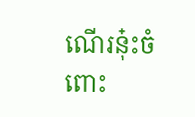ណើរនុ៎ះចំពោះ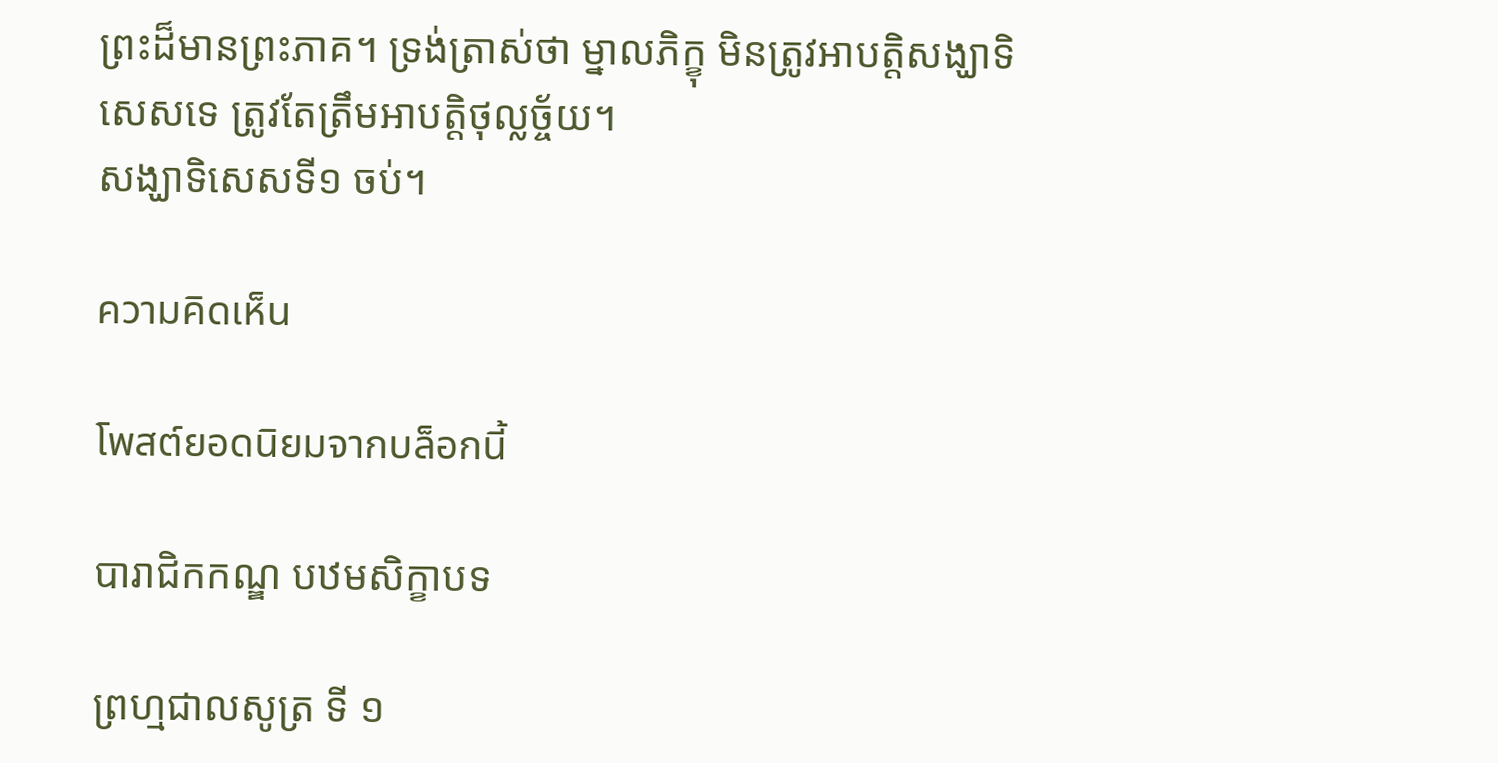ព្រះដ៏មានព្រះភាគ។ ទ្រង់ត្រាស់ថា ម្នាលភិក្ខុ មិនត្រូវអាបត្តិសង្ឃាទិសេសទេ ត្រូវតែត្រឹមអាបត្តិថុល្លច្ច័យ។
សង្ឃាទិសេសទី១ ចប់។

ความคิดเห็น

โพสต์ยอดนิยมจากบล็อกนี้

បារាជិកកណ្ឌ បឋមសិក្ខាបទ

ព្រហ្មជាលសូត្រ ទី ១